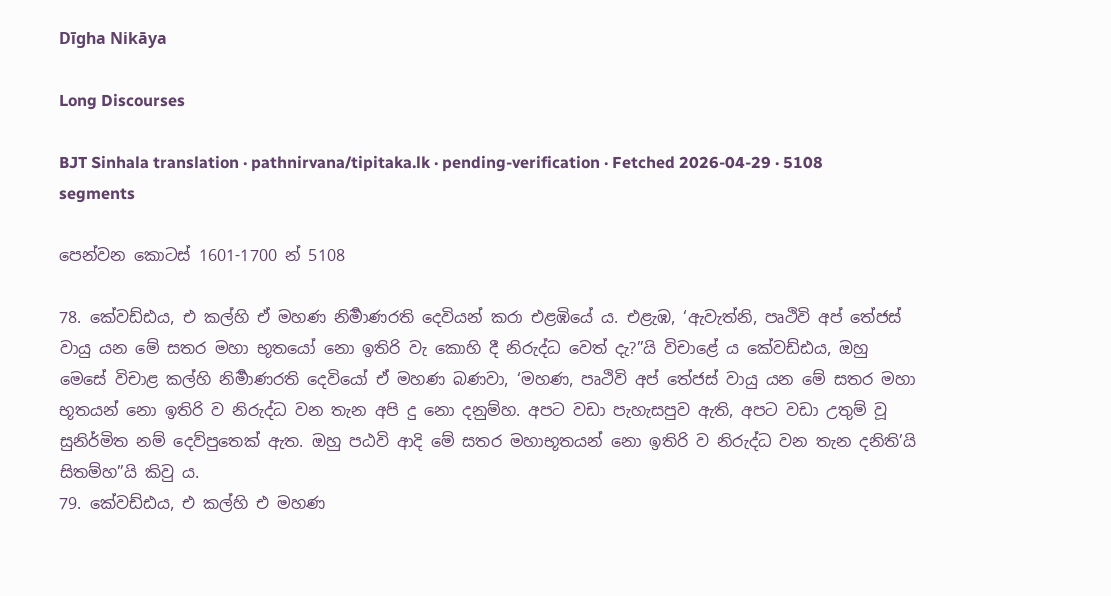Dīgha Nikāya

Long Discourses

BJT Sinhala translation · pathnirvana/tipitaka.lk · pending-verification · Fetched 2026-04-29 · 5108 segments

පෙන්වන කොටස් 1601-1700 න් 5108

78. කේවඩ්ඪය, එ කල්හි ඒ මහණ නිර්‍මාණරති දෙවියන් කරා එළඹියේ ය. එළැඹ, ‘ඇවැත්නි, පෘථිවි අප් තේජස් වායු යන මේ සතර මහා භූතයෝ නො ඉතිරි වැ කොහි දී නිරුද්ධ වෙත් දැ?”යි විචාළේ ය කේවඩ්ඪය, ඔහු මෙසේ විචාළ කල්හි නිර්‍මාණරති දෙවියෝ ඒ මහණ බණවා, ‘මහණ, පෘථිවි අප් තේජස් වායු යන මේ සතර මහා භූතයන් නො ඉතිරි ව නිරුද්ධ වන තැන අපි දු නො දනුම්හ. අපට වඩා පැහැසපුව ඇති, අපට වඩා උතුම් වූ සුනිර්මිත නම් දෙව්පුතෙක් ඇත. ඔහු පඨවි ආදි මේ සතර මහාභූතයන් නො ඉතිරි ව නිරුද්ධ වන තැන දනිති’යි සිතම්හ”යි කිවු ය.
79. කේවඩ්ඪය, එ කල්හි එ මහණ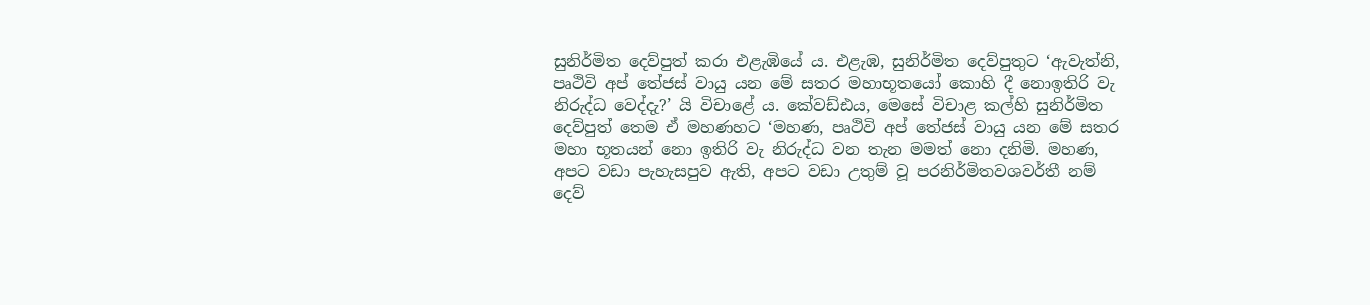සුනිර්මිත දෙව්පුත් කරා එළැඹියේ ය. එළැඹ, සුනිර්මිත දෙව්පුතුට ‘ඇවැත්නි, පෘථිවි අප් තේජස් වායු යන මේ සතර මහාභූතයෝ කොහි දී නොඉතිරි වැ නිරුද්ධ වෙද්දැ?’ යි විචාළේ ය. කේවඩ්ඪය, මෙසේ විචාළ කල්හි සුනිර්මිත දෙව්පුත් තෙම ඒ මහණහට ‘මහණ, පෘථිවි අප් තේජස් වායු යන මේ සතර මහා භූතයන් නො ඉතිරි වැ නිරුද්ධ වන තැන මමත් නො දනිමි. මහණ, අපට වඩා පැහැසපුව ඇති, අපට වඩා උතුම් වූ පරනිර්මිතවශවර්තී නම් දෙව්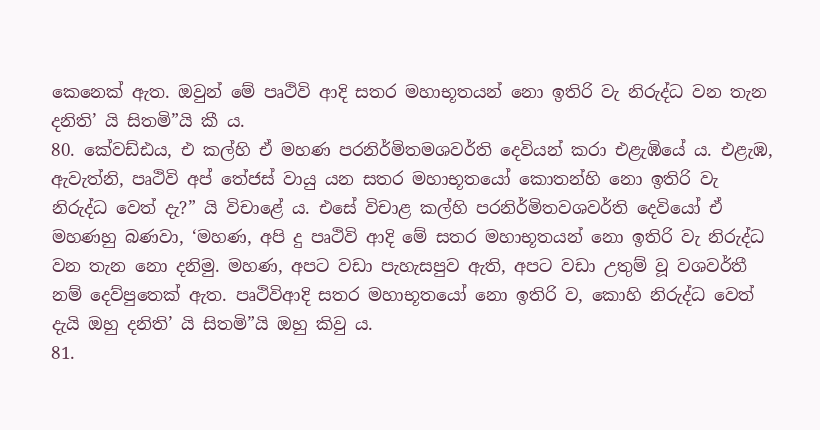කෙනෙක් ඇත. ඔවුන් මේ පෘථිවි ආදි සතර මහාභූතයන් නො ඉතිරි වැ නිරුද්ධ වන තැන දනිති’ යි සිතමි”යි කී ය.
80. කේවඩ්ඪය, එ කල්හි ඒ මහණ පරනිර්මිතමශවර්ති දෙවියන් කරා එළැඹියේ ය. එළැඹ, ඇවැත්නි, පෘථිවි අප් තේජස් වායු යන සතර මහාභූතයෝ කොතන්හි නො ඉතිරි වැ නිරුද්ධ වෙත් දැ?” යි විචාළේ ය. එසේ විචාළ කල්හි පරනිර්මිතවශවර්ති දෙවියෝ ඒ මහණහු බණවා, ‘මහණ, අපි දු පෘථිවි ආදි මේ සතර මහාභූතයන් නො ඉතිරි වැ නිරුද්ධ වන තැන නො දනිමු. මහණ, අපට වඩා පැහැසපුව ඇති, අපට වඩා උතුම් වූ වශවර්තී නම් දෙව්පුතෙක් ඇත. පෘථිවිආදි සතර මහාභූතයෝ නො ඉතිරි ව, කොහි නිරුද්ධ වෙත් දැයි ඔහු දනිති’ යි සිතමි”යි ඔහු කිවු ය.
81.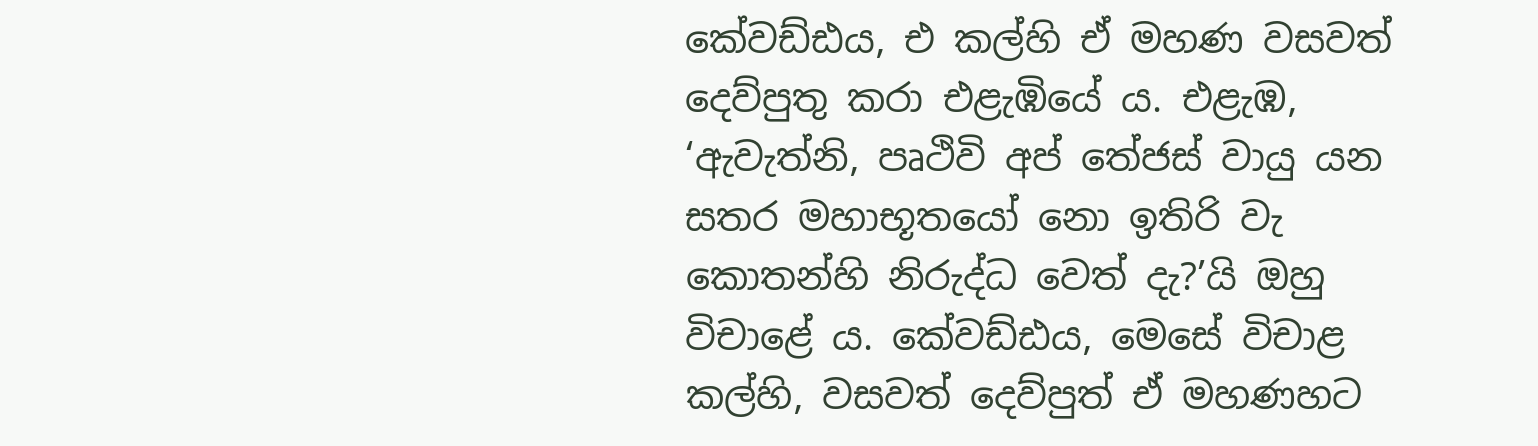කේවඩ්ඪය, එ කල්හි ඒ මහණ වසවත් දෙව්පුතු කරා එළැඹියේ ය. එළැඹ, ‘ඇවැත්නි, පෘථිවි අප් තේජස් වායු යන සතර මහාභූතයෝ නො ඉතිරි වැ කොතන්හි නිරුද්ධ වෙත් දැ?’යි ඔහු විචාළේ ය. කේවඩ්ඪය, මෙසේ විචාළ කල්හි, වසවත් දෙව්පුත් ඒ මහණහට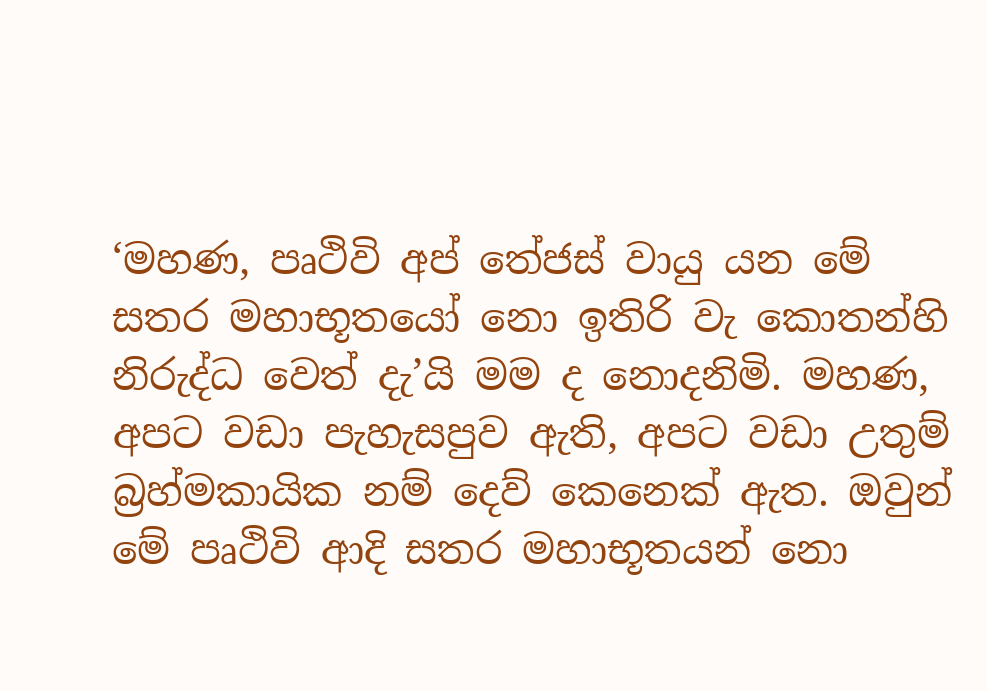‘මහණ, පෘථිවි අප් තේජස් වායු යන මේ සතර මහාභූතයෝ නො ඉතිරි වැ කොතන්හි නිරුද්ධ වෙත් දැ’යි මම ද නොදනිමි. මහණ, අපට වඩා පැහැසපුව ඇති, අපට වඩා උතුම් බ්‍රහ්මකායික නම් දෙව් කෙනෙක් ඇත. ඔවුන් මේ පෘථිවි ආදි සතර මහාභූතයන් නො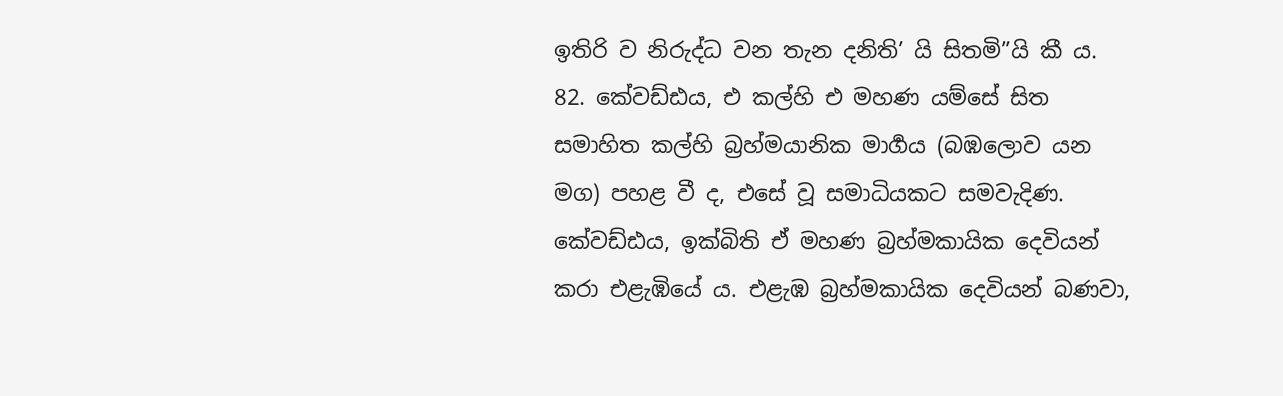ඉතිරි ව නිරුද්ධ වන තැන දනිති’ යි සිතමි”යි කී ය.
82. කේවඩ්ඪය, එ කල්හි එ මහණ යම්සේ සිත සමාහිත කල්හි බ්‍රහ්මයානික මාර්‍ගය (බඹලොව යන මග) පහළ වී ද, එසේ වූ සමාධියකට සමවැදිණ. කේවඩ්ඪය, ඉක්බිති ඒ මහණ බ්‍රහ්මකායික දෙවියන් කරා එළැඹියේ ය. එළැඹ බ්‍රහ්මකායික දෙවියන් බණවා,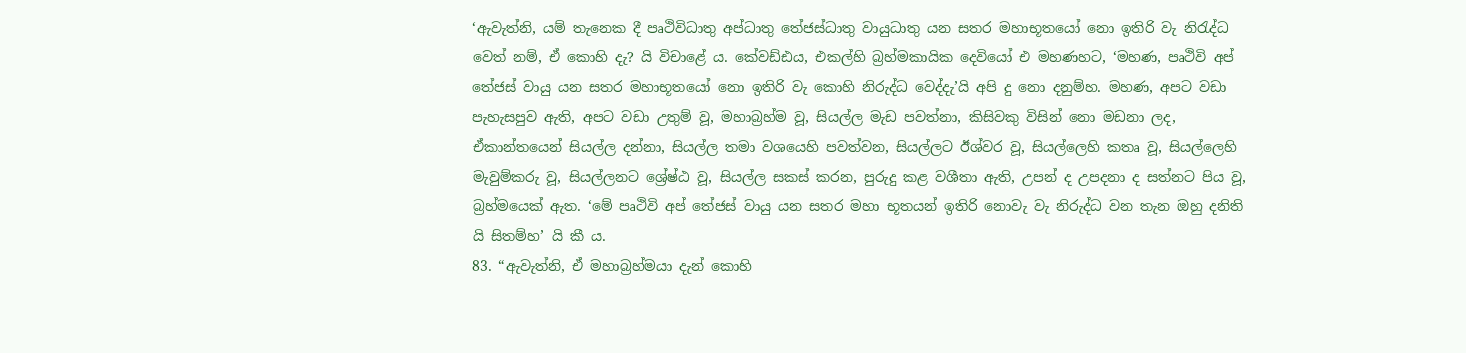‘ඇවැත්නි, යම් තැනෙක දී පෘථිවිධාතු අප්ධාතු තේජස්ධාතු වායුධාතු යන සතර මහාභූතයෝ නො ඉතිරි වැ නිරැද්ධ වෙත් නම්, ඒ කොහි දැ? යි විචාළේ ය. කේවඩ්ඪය, එකල්හි බ්‍රහ්මකායික දෙවියෝ එ මහණහට, ‘මහණ, පෘථිවි අප් තේජස් වායු යන සතර මහාභූතයෝ නො ඉතිරි වැ කොහි නිරුද්ධ වෙද්දැ’යි අපි දු නො දනුම්හ. මහණ, අපට වඩා පැහැසපුව ඇති, අපට වඩා උතුම් වූ, මහාබ්‍රහ්ම වූ, සියල්ල මැඩ පවත්නා, කිසිවකු විසින් නො මඩනා ලද, ඒකාන්තයෙන් සියල්ල දන්නා, සියල්ල තමා වශයෙහි පවත්වන, සියල්ලට ඊශ්වර වූ, සියල්ලෙහි කතෘ වූ, සියල්ලෙහි මැවුම්කරු වූ, සියල්ලනට ශ්‍රේෂ්ඨ වූ, සියල්ල සකස් කරන, පුරුදු කළ වශීතා ඇති, උපන් ද උපදනා ද සත්නට පිය වූ, බ්‍රහ්මයෙක් ඇත. ‘මේ පෘථිවි අප් තේජස් වායු යන සතර මහා භූතයන් ඉතිරි නොවැ වැ නිරුද්ධ වන තැන ඔහු දනිති යි සිතම්හ’ යි කී ය.
83. “ඇවැත්නි, ඒ මහාබ්‍රහ්මයා දැන් කොහි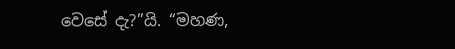වෙසේ දැ?”යි. “මහණ,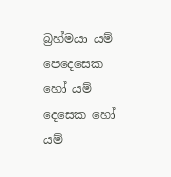බ්‍රහ්මයා යම් පෙදෙසෙක හෝ යම් දෙසෙක හෝ යම්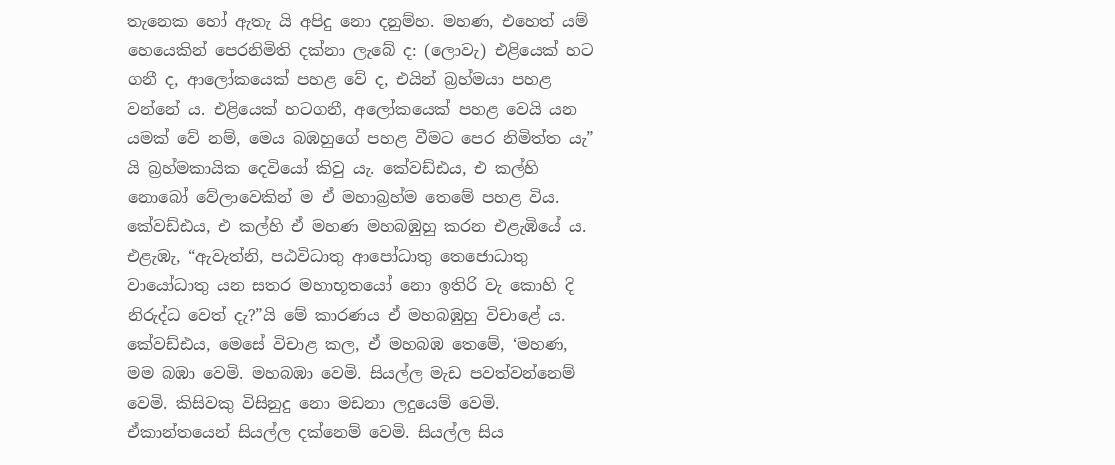තැනෙක හෝ ඇතැ යි අපිදු නො දනුම්හ. මහණ, එහෙත් යම් හෙයෙකින් පෙරනිමිති දක්නා ලැබේ ද: (ලොවැ) එළියෙක් හට ගනී ද, ආලෝකයෙක් පහළ වේ ද, එයින් බ්‍රහ්මයා පහළ වන්නේ ය. එළියෙක් හටගනී, අලෝකයෙක් පහළ වෙයි යන යමක් වේ නම්, මෙය බඹහුගේ පහළ වීමට පෙර නිමිත්ත යැ” යි බ්‍රහ්මකායික දෙවියෝ කිවු යැ. කේවඩ්ඪය, එ කල්හි නොබෝ වේලාවෙකින් ම ඒ මහාබ්‍රහ්ම තෙමේ පහළ විය. කේවඩ්ඪය, එ කල්හි ඒ මහණ මහබඹුහු කරන එළැඹියේ ය. එළැඹැ, “ඇවැත්නි, පඨවිධාතු ආපෝධාතු තෙජොධාතු වායෝධාතු යන සතර මහාභූතයෝ නො ඉතිරි වැ කොහි දි නිරුද්ධ වෙත් දැ?”යි මේ කාරණය ඒ මහබඹුහු විචාළේ ය. කේවඩ්ඪය, මෙසේ විචාළ කල, ඒ මහබඹ තෙමේ, ‘මහණ, මම බඹා වෙමි. මහබඹා වෙමි. සියල්ල මැඩ පවත්වන්නෙම් වෙමි. කිසිවකු විසිනුදු නො මඩනා ලදුයෙම් වෙමි. ඒකාන්තයෙන් සියල්ල දක්නෙම් වෙමි. සියල්ල සිය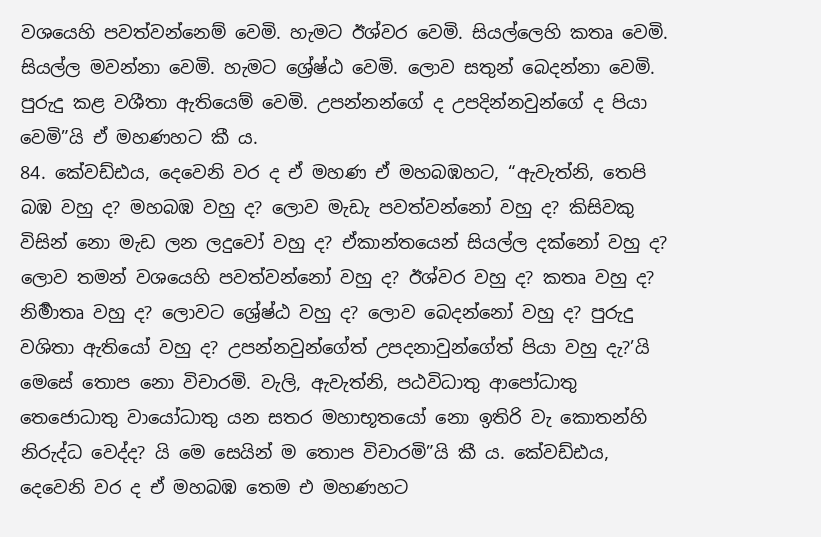වශයෙහි පවත්වන්නෙම් වෙමි. හැමට ඊශ්වර වෙමි. සියල්ලෙහි කතෘ වෙමි. සියල්ල මවන්නා වෙමි. හැමට ශ්‍රේෂ්ඨ වෙමි. ලොව සතුන් බෙදන්නා වෙමි. පුරුදු කළ වශීතා ඇතියෙම් වෙමි. උපන්නන්ගේ ද උපදින්නවුන්ගේ ද පියා වෙමි”යි ඒ මහණහට කී ය.
84. කේවඩ්ඪය, දෙවෙනි වර ද ඒ මහණ ඒ මහබඹහට, “ඇවැත්නි, තෙපි බඹ වහු ද? මහබඹ වහු ද? ලොව මැඩැ පවත්වන්නෝ වහු ද? කිසිවකු විසින් නො මැඩ ලන ලදුවෝ වහු ද? ඒකාන්තයෙන් සියල්ල දක්නෝ වහු ද? ලොව තමන් වශයෙහි පවත්වන්නෝ වහු ද? ඊශ්වර වහු ද? කතෘ වහු ද? නිර්‍මාතෘ වහු ද? ලොවට ශ්‍රේෂ්ඨ වහු ද? ලොව බෙදන්නෝ වහු ද? පුරුදු වශිතා ඇතියෝ වහු ද? උපන්නවුන්ගේත් උපදනාවුන්ගේත් පියා වහු දැ?’යි මෙසේ තොප නො විචාරමි. වැලි, ඇවැත්නි, පඨවිධාතු ආපෝධාතු තෙජොධාතු වායෝධාතු යන සතර මහාභූතයෝ නො ඉතිරි වැ කොතන්හි නිරුද්ධ වෙද්ද? යි මෙ සෙයින් ම තොප විචාරමි”යි කී ය. කේවඩ්ඪය, දෙවෙනි වර ද ඒ මහබඹ තෙම එ මහණහට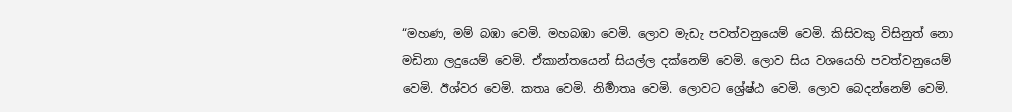“මහණ, මම් බඹා වෙමි. මහබඹා වෙමි. ලොව මැඩැ පවත්වනුයෙම් වෙමි. කිසිවකු විසිනුත් නො මඩිනා ලදුයෙම් වෙමි. ඒකාන්තයෙන් සියල්ල දක්නෙම් වෙමි. ලොව සිය වශයෙහි පවත්වනුයෙම් වෙමි. ඊශ්වර වෙමි. කතෘ වෙමි. නිර්‍මාතෘ වෙමි. ලොවට ශ්‍රේෂ්ඨ වෙමි. ලොව බෙදන්නෙම් වෙමි.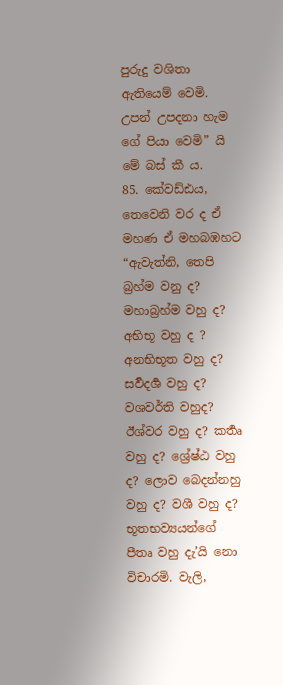පුරුදු වශිතා ඇතියෙම් වෙමි. උපන් උපදනා හැම ගේ පියා වෙමි” යි මේ බස් කී ය.
85. කේවඩ්ඪය, තෙවෙනි වර ද ඒ මහණ ඒ මහබඹහට “ඇවැත්නි, තෙපි බ්‍රහ්ම වනු ද? මහාබ්‍රහ්ම වහු ද? අභිභූ වහු ද ? අනභිභූත වහු ද? සර්‍වදර්‍ශ වහු ද? වශවර්ති වහුද? ඊශ්වර වහු ද? කර්‍තෘ වහු ද? ශ්‍රේෂ්ඨ වහු ද? ලොව බෙදන්නහු වහු ද? වශී වහු ද? භූතභව්‍යයන්ගේ පීතෘ වහු දැ’යි නො විචාරමි. වැලි,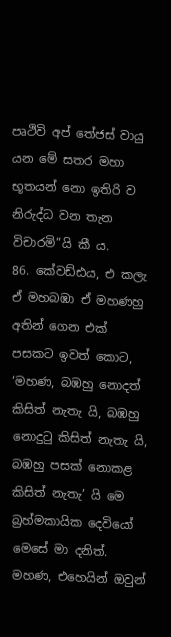පෘථිවි අප් තේජස් වායු යන මේ සතර මහා භූතයන් නො ඉතිරි ව නිරුද්ධ වන තැන විචාරමි”යි කී ය.
86. කේවඩ්ඪය, එ කලැ ඒ මහබඹා ඒ මහණහු අතින් ගෙන එක් පසකට ඉවත් කොට, ‘මහණ, බඹහු නොදත් කිසිත් නැතැ යි, බඹහු නොදුටු කිසිත් නැතැ යි, බඹහු පසක් නොකළ කිසිත් නැතැ’ යි මෙ බ්‍රහ්මකායික දෙවියෝ මෙසේ මා දනිත්. මහණ, එහෙයින් ඔවුන්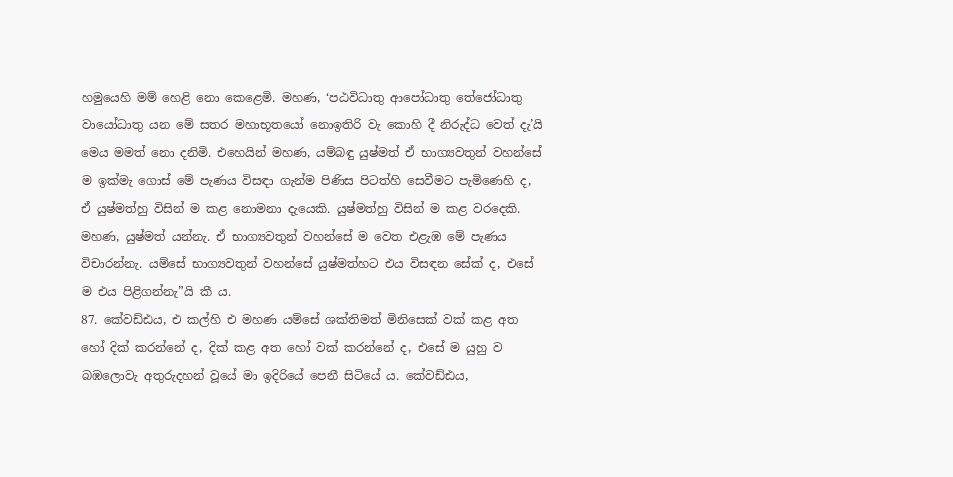හමුයෙහි මම් හෙළි නො කෙළෙමි. මහණ, ‘පඨවිධාතු ආපෝධාතු තේජෝධාතු වායෝධාතු යන මේ සතර මහාභූතයෝ නොඉතිරි වැ කොහි දී නිරුද්ධ වෙත් දැ’යි මෙය මමත් නො දනිමි. එහෙයින් මහණ, යම්බඳු යුෂ්මත් ඒ භාග්‍යවතුන් වහන්සේ ම ඉක්මැ ගොස් මේ පැණය විසඳා ගැන්ම පිණිස පිටත්හි සෙවීමට පැමිණෙහි ද, ඒ යුෂ්මත්හු විසින් ම කළ නොමනා දැයෙකි. යුෂ්මත්හු විසින් ම කළ වරදෙකි. මහණ, යුෂ්මත් යන්නැ. ඒ භාග්‍යවතුන් වහන්සේ ම වෙත එළැඹ මේ පැණය විචාරන්නැ. යම්සේ භාග්‍යවතුන් වහන්සේ යුෂ්මත්හට එය විසඳන සේක් ද, එසේ ම එය පිළිගන්නැ”යි කී ය.
87. කේවඩ්ඪය, එ කල්හි එ මහණ යම්සේ ශක්තිමත් මිනිසෙක් වක් කළ අත හෝ දික් කරන්නේ ද, දික් කළ අත හෝ වක් කරන්නේ ද, එසේ ම යුහු ව බඹලොවැ අතුරුදහන් වූයේ මා ඉදිරියේ පෙනී සිටියේ ය. කේවඩ්ඪය,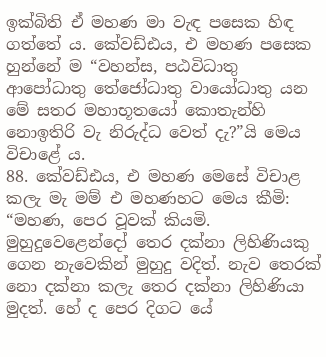ඉක්බිති ඒ මහණ මා වැඳ පසෙක හිඳ ගත්තේ ය. කේවඩ්ඪය, එ මහණ පසෙක හුන්නේ ම “වහන්ස, පඨවිධාතු ආපෝධාතු තේජෝධාතු වායෝධාතු යන මේ සතර මහාභූතයෝ කොතැන්හි නොඉතිරි වැ නිරුද්ධ වෙත් දැ?”යි මෙය විචාළේ ය.
88. කේවඩ්ඪය, එ මහණ මෙසේ විචාළ කලැ මැ මම් එ මහණහට මෙය කීමි: “මහණ, පෙර වූවක් කියමි. මුහුදුවෙළෙන්දෝ තෙර දක්නා ලිහිණියකු ගෙන නැවෙකින් මුහුදු වදිත්. නැව තෙරක් නො දක්නා කලැ තෙර දක්නා ලිහිණියා මුදත්. හේ ද පෙර දිගට යේ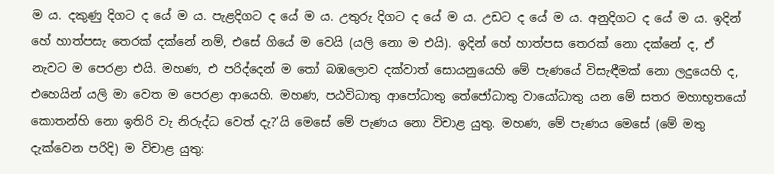ම ය. දකුණු දිගට ද යේ ම ය. පැළදිගට ද යේ ම ය. උතුරු දිගට ද යේ ම ය. උඩට ද යේ ම ය. අනුදිගට ද යේ ම ය. ඉදින් හේ හාත්පසැ තෙරක් දක්නේ නම්, එසේ ගියේ ම වෙයි (යලි නො ම එයි). ඉදින් හේ හාත්පස තෙරක් නො දක්නේ ද, ඒ නැවට ම පෙරළා එයි. මහණ, එ පරිද්දෙන් ම තෝ බඹලොව දක්වාත් සොයනුයෙහි මේ පැණයේ විසැඳීමක් නො ලදුයෙහි ද, එහෙයින් යලි මා වෙත ම පෙරළා ආයෙහි. මහණ, පඨවිධාතු ආපෝධාතු තේජෝධාතු වායෝධාතු යන මේ සතර මහාභූතයෝ කොතන්හි නො ඉතිරි වැ නිරුද්ධ වෙත් දැ?’යි මෙසේ මේ පැණය නො විචාළ යුතු. මහණ, මේ පැණය මෙසේ (මේ මතු දැක්වෙන පරිදි) ම විචාළ යුතු: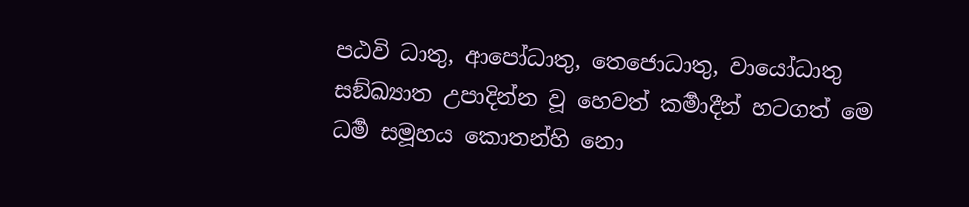පඨවි ධාතු, ආපෝධාතු, තෙජොධාතු, වායෝධාතු සඞ්ඛ්‍යාත උපාදින්න වූ හෙවත් කර්‍මාදීන් හටගත් මෙ ධර්‍ම සමූහය කොතන්හි නො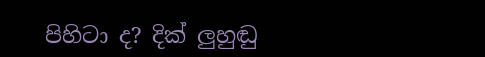පිහිටා ද? දික් ලුහුඬු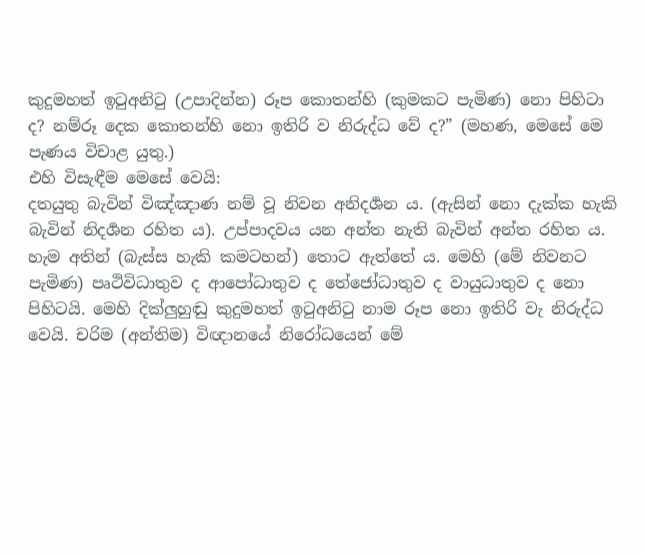කුදුමහත් ඉටුඅනිටු (උපාදින්න) රූප කොතන්හි (කුමකට පැමිණ) නො පිහිටා ද? නම්රූ දෙක කොතන්හි නො ඉතිරි ව නිරුද්ධ වේ ද?” (මහණ, මෙසේ මෙ පැණය විචාළ යුතු.)
එහි විසැඳීම මෙසේ වෙයි:
දතයුතු බැවින් විඤ්ඤාණ නම් වූ නිවන අනිදර්‍ශන ය. (ඇසින් නො දැක්ක හැකි බැවින් නිදර්‍ශන රහිත ය). උප්පාදවය යන අන්ත නැති බැවින් අන්ත රහිත ය. හැම අතින් (බැස්ස හැකි කමටහන්) තොට ඇත්තේ ය. මෙහි (මේ නිවනට පැමිණ) පෘථිවිධාතුව ද ආපෝධාතුව ද තේජෝධාතුව ද වායුධාතුව ද නො පිහිටයි. මෙහි දික්ලුහුඬු කුදුමහත් ඉටුඅනිටු නාම රූප නො ඉතිරි වැ නිරුද්ධ වෙයි. චරිම (අන්තිම) විඥානයේ නිරෝධයෙන් මේ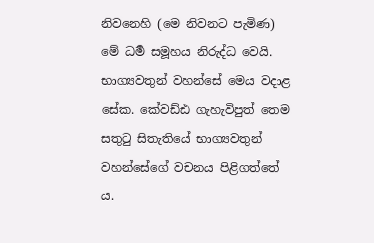නිවනෙහි (මෙ නිවනට පැමිණ) මේ ධර්‍ම සමූහය නිරුද්ධ වෙයි.
භාග්‍යවතුන් වහන්සේ මෙය වදාළ සේක. කේවඩ්ඪ ගැහැවිපුත් තෙම සතුටු සිතැතියේ භාග්‍යවතුන් වහන්සේගේ වචනය පිළිගත්තේ ය.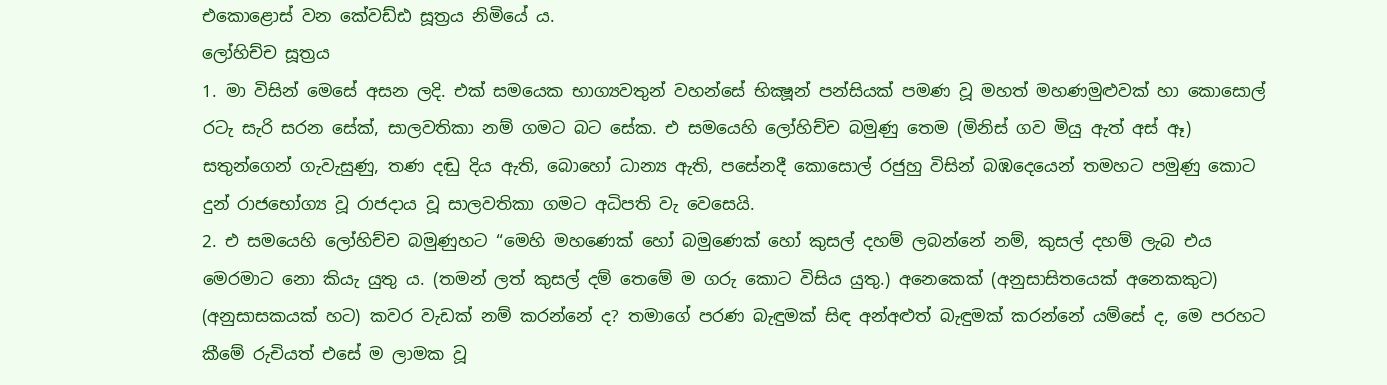එකොළොස් වන කේවඩ්ඪ සූත්‍රය නිමියේ ය.
ලෝහිච්ච සූත්‍රය
1. මා විසින් මෙසේ අසන ලදි. එක් සමයෙක භාග්‍යවතුන් වහන්සේ භික්‍ෂූන් පන්සියක් පමණ වූ මහත් මහණමුළුවක් හා කොසොල් රටැ සැරි සරන සේක්, සාලවතිකා නම් ගමට බට සේක. එ සමයෙහි ලෝහිච්ච බමුණු තෙම (මිනිස් ගව මියු ඇත් අස් ඈ) සතුන්ගෙන් ගැවැසුණු, තණ දඬු දිය ඇති, බොහෝ ධාන්‍ය ඇති, පසේනදී කොසොල් රජුහු විසින් බඹදෙයෙන් තමහට පමුණු කොට දුන් රාජභෝග්‍ය වූ රාජදාය වූ සාලවතිකා ගමට අධිපති වැ වෙසෙයි.
2. එ සමයෙහි ලෝහිච්ච බමුණුහට “මෙහි මහණෙක් හෝ බමුණෙක් හෝ කුසල් දහම් ලබන්නේ නම්, කුසල් දහම් ලැබ එය මෙරමාට නො කියැ යුතු ය. (තමන් ලත් කුසල් දම් තෙමේ ම ගරු කොට විසිය යුතු.) අනෙකෙක් (අනුසාසිතයෙක් අනෙකකුට) (අනුසාසකයක් හට) කවර වැඩක් නම් කරන්නේ ද? තමාගේ පරණ බැඳුමක් සිඳ අන්අළුත් බැඳුමක් කරන්නේ යම්සේ ද, මෙ පරහට කීමේ රුචියත් එසේ ම ලාමක වූ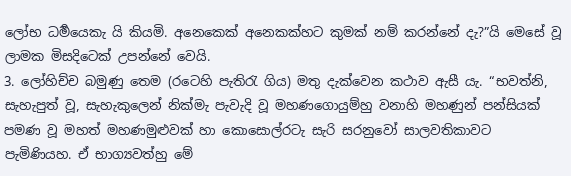ලෝභ ධර්‍මයෙකැ යි කියමි. අනෙකෙක් අනෙකක්හට කුමක් නම් කරන්නේ දැ?”යි මෙසේ වූ ලාමක මිසදිටෙක් උපන්නේ වෙයි.
3. ලෝහිච්ච බමුණු තෙම (රටෙහි පැතිරැ ගිය) මතු දැක්වෙන කථාව ඇසී යැ. “භවත්නි, සැහැපුත් වූ, සැහැකුලෙන් නික්මැ පැවැදි වූ මහණගොයුම්හු වනාහි මහණුන් පන්සියක් පමණ වූ මහත් මහණමුළුවක් හා කොසොල්රටැ සැරි සරනුවෝ සාලවතිකාවට පැමිණියහ. ඒ භාග්‍යවත්හු මේ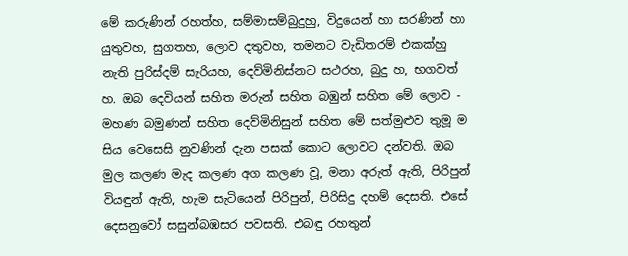මේ කරුණින් රහත්හ, සම්මාසම්බුදුහු, විදුයෙන් හා සරණින් හා යුතුවහ, සුගතහ, ලොව දතුවහ, තමනට වැඩිතරම් එකක්හු නැති පුරිස්දම් සැරියහ, දෙව්මිනිස්නට සථරහ, බුදු හ, භගවත් හ. ඔබ දෙවියන් සහිත මරුන් සහිත බඹුන් සහිත මේ ලොව - මහණ බමුණන් සහිත දෙව්මිනිසුන් සහිත මේ සත්මුළුව තුමූ ම සිය වෙසෙසි නුවණින් දැන පසක් කොට ලොවට දන්වති. ඔබ මුල කලණ මැද කලණ අග කලණ වූ, මනා අරුත් ඇති, පිරිපුන් වියඳුන් ඇති, හැම සැටියෙන් පිරිපුන්, පිරිසිදු දහම් දෙසති. එසේ දෙසනුවෝ සසුන්බඹසර පවසති. එබඳු රහතුන්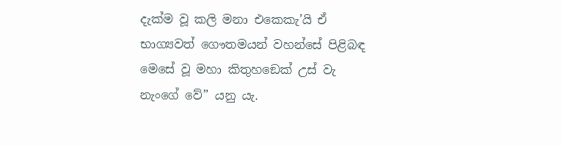දැක්ම වූ කලි මනා එකෙකැ’යි ඒ භාග්‍යවත් ගෞතමයන් වහන්සේ පිළිබඳ මෙසේ වූ මහා කිතුහඞෙක් උස් වැ නැංගේ වේ” යනු යැ.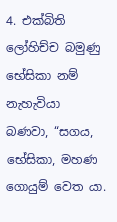4. එක්බිති ලෝහිච්ච බමුණු භේසිකා නම් නැහැවියා බණවා, “සගය, භේසිකා, මහණ ගොයුම් වෙත යා.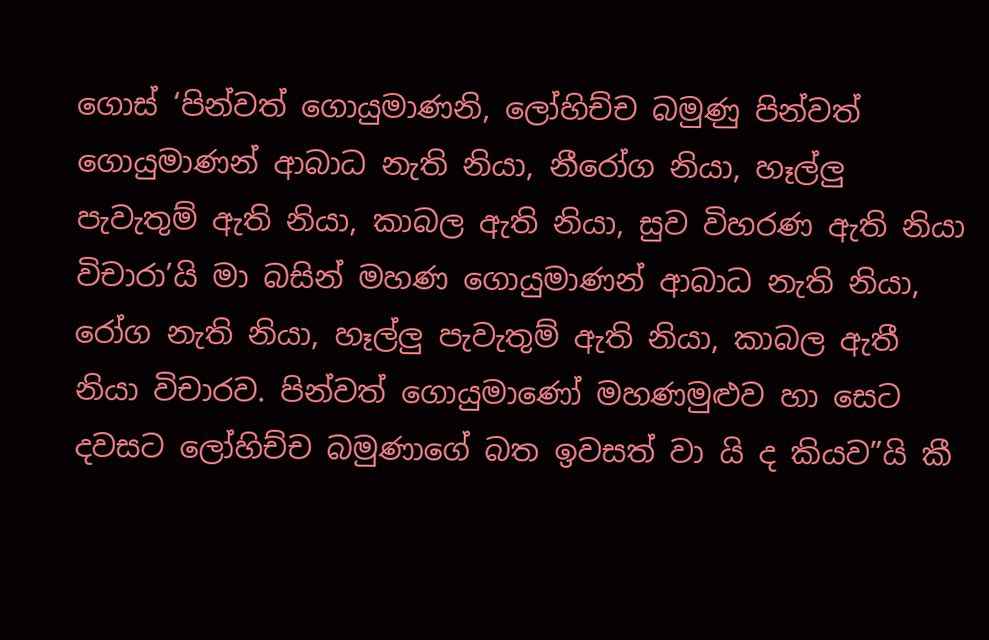ගොස් ‘පින්වත් ගොයුමාණනි, ලෝහිච්ච බමුණු පින්වත් ගොයුමාණන් ආබාධ නැති නියා, නීරෝග නියා, හෑල්ලු පැවැතුම් ඇති නියා, කාබල ඇති නියා, සුව විහරණ ඇති නියා විචාරා’යි මා බසින් මහණ ගොයුමාණන් ආබාධ නැති නියා, රෝග නැති නියා, හෑල්ලු පැවැතුම් ඇති නියා, කාබල ඇතී නියා විචාරව. පින්වත් ගොයුමාණෝ මහණමුළුව හා සෙට දවසට ලෝහිච්ච බමුණාගේ බත ඉවසත් වා යි ද කියව”යි කී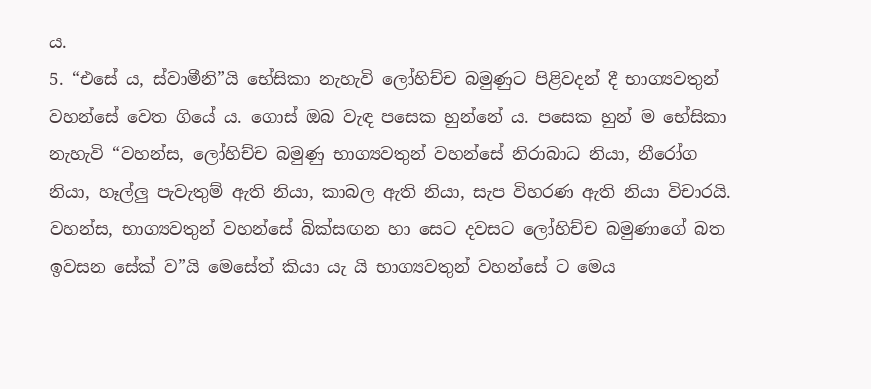ය.
5. “එසේ ය, ස්වාමීනි”යි භේසිකා නැහැවි ලෝහිච්ච බමුණුට පිළිවදන් දී භාග්‍යවතුන් වහන්සේ වෙත ගියේ ය. ගොස් ඔබ වැඳ පසෙක හුන්නේ ය. පසෙක හුන් ම භේසිකා නැහැවි “වහන්ස, ලෝහිච්ච බමුණු භාග්‍යවතුන් වහන්සේ නිරාබාධ නියා, නීරෝග නියා, හෑල්ලු පැවැතුම් ඇති නියා, කාබල ඇති නියා, සැප විහරණ ඇති නියා විචාරයි. වහන්ස, භාග්‍යවතුන් වහන්සේ බික්සඟන හා සෙට දවසට ලෝහිච්ච බමුණාගේ බත ඉවසන සේක් ව”යි මෙසේත් කියා යැ යි භාග්‍යවතුන් වහන්සේ ට මෙය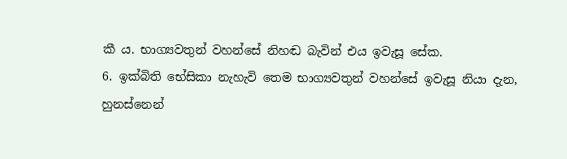කී ය. භාග්‍යවතුන් වහන්සේ නිහඬ බැවින් එය ඉවැසූ සේක.
6. ඉක්බිති භේසිකා නැහැවි තෙම භාග්‍යවතුන් වහන්සේ ඉවැසූ නියා දැන, හුනස්නෙන්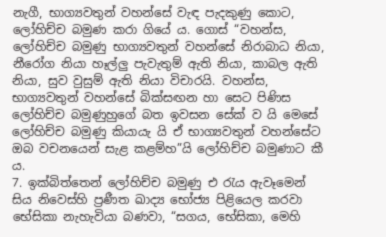නැගී, භාග්‍යවතුන් වහන්සේ වැඳ පැදකුණු කොට, ලෝහිච්ච බමුණ කරා ගියේ ය. ගොස් “වහන්ස, ලෝහිච්ච බමුණු භාග්‍යවතුන් වහන්සේ නිරාබාධ නියා, නීරෝග නියා හෑල්ලු පැවැතුම් ඇති නියා, කාබල ඇති නියා, සුව වුසුම් ඇති නියා විචාරයි. වහන්ස, භාග්‍යවතුන් වහන්සේ බික්සඟන හා සෙට පිණිස ලෝහිච්ච බමුණුහුගේ බත ඉවසන සේක් ව යි මෙසේ ලෝහිච්ච බමුණු කියායැ යි ඒ භාග්‍යවතුන් වහන්සේට ඔබ වචනයෙන් සැළ කළම්හ”යි ලෝහිච්ච බමුණාට කී ය.
7. ඉක්බිත්තෙන් ලෝහිච්ච බමුණු එ රැය ඇවෑමෙන් සිය නිවෙස්හි ප්‍රණීත ඛාද්‍ය භෝජ්‍ය පිළියෙල කරවා භේසිකා නැහැවියා බණවා, “සගය, භේසිකා, මෙහි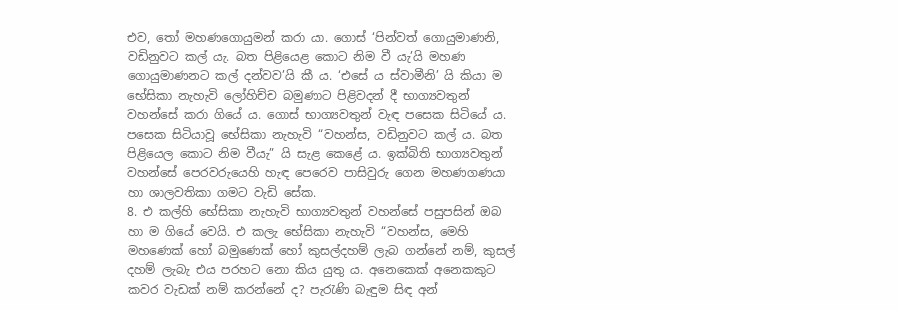එව, තෝ මහණගොයුමන් කරා යා. ගොස් ‘පින්වත් ගොයුමාණනි, වඩිනුවට කල් යැ. බත පිළියෙළ කොට නිම වී යැ’යි මහණ ගොයුමාණනට කල් දන්වව’යි කී ය. ‘එසේ ය ස්වාමීනි’ යි කියා ම භේසිකා නැහැවි ලෝහිච්ච බමුණාට පිළිවදන් දී භාග්‍යවතුන් වහන්සේ කරා ගියේ ය. ගොස් භාග්‍යවතුන් වැඳ පසෙක සිටියේ ය. පසෙක සිටියාවූ භේසිකා නැහැවි “වහන්ස, වඩිනුවට කල් ය. බත පිළියෙල කොට නිම වීයැ” යි සැළ කෙළේ ය. ඉක්බිති භාග්‍යවතුන් වහන්සේ පෙරවරුයෙහි හැඳ පෙරෙව පාසිවුරු ගෙන මහණගණයා හා ශාලවතිකා ගමට වැඩි සේක.
8. එ කල්හි භේසිකා නැහැවි භාග්‍යවතුන් වහන්සේ පසුපසින් ඔබ හා ම ගියේ වෙයි. එ කලැ භේසිකා නැහැවි “වහන්ස, මෙහි මහණෙක් හෝ බමුණෙක් හෝ කුසල්දහම් ලැබ ගන්නේ නම්, කුසල් දහම් ලැබැ එය පරහට නො කිය යුතු ය. අනෙකෙක් අනෙකකුට කවර වැඩක් නම් කරන්නේ ද? පැරැණි බැඳුම සිඳ අන්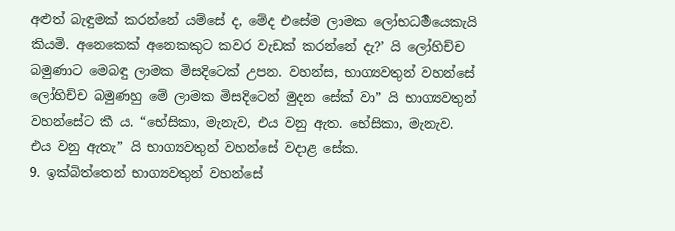අළුත් බැඳුමක් කරන්නේ යම්සේ ද, මේද එසේම ලාමක ලෝභධර්‍මයෙකැයි කියමි. අනෙකෙක් අනෙකකුට කවර වැඩක් කරන්නේ දැ?’ යි ලෝහිච්ච බමුණාට මෙබඳු ලාමක මිසදිටෙක් උපන. වහන්ස, භාග්‍යවතුන් වහන්සේ ලෝහිච්ච බමුණහු මේ ලාමක මිසදිටෙන් මුදන සේක් වා” යි භාග්‍යවතුන් වහන්සේට කී ය. “භේසිකා, මැනැව, එය වනු ඇත. භේසිකා, මැනැව. එය වනු ඇතැ” යි භාග්‍යවතුන් වහන්සේ වදාළ සේක.
9. ඉක්බිත්තෙන් භාග්‍යවතුන් වහන්සේ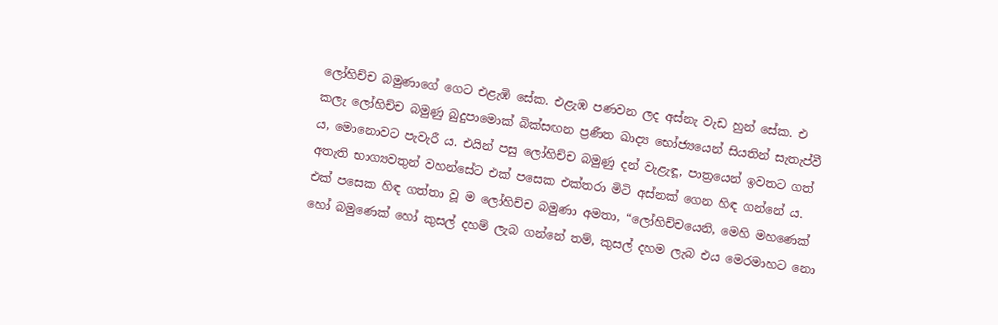ලෝහිච්ච බමුණාගේ ගෙට එළැඹි සේක. එළැඹ පණවන ලද අස්නැ වැඩ හුන් සේක. එ කලැ ලෝහිච්ච බමුණු බුදුපාමොක් බික්සඟන ප්‍රණීත ඛාද්‍ය භෝජ්‍යයෙන් සියතින් සැතැප්වී ය, මොනොවට පැවැරී ය. එයින් පසු ලෝහිච්ච බමුණු දන් වැළැඳූ, පාත්‍රයෙන් ඉවතට ගත් අතැති භාග්‍යවතුන් වහන්සේට එක් පසෙක එක්තරා මිටි අස්නක් ගෙන හිඳ ගන්නේ ය. එක් පසෙක හිඳ ගත්තා වූ ම ලෝහිච්ච බමුණා අමතා, “ලෝහිච්චයෙනි, මෙහි මහණෙක් හෝ බමුණෙක් හෝ කුසල් දහම් ලැබ ගන්නේ තම්, කුසල් දහම ලැබ එය මෙරමාහට නො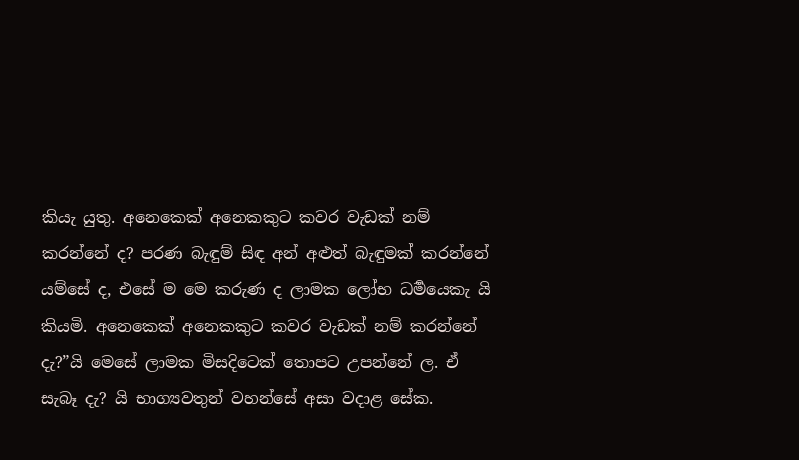කියැ යුතු. අනෙකෙක් අනෙකකුට කවර වැඩක් නම් කරන්නේ ද? පරණ බැඳුම් සිඳ අන් අළුත් බැඳුමක් කරන්නේ යම්සේ ද, එසේ ම මෙ කරුණ ද ලාමක ලෝභ ධර්‍මයෙකැ යි කියමි. අනෙකෙක් අනෙකකුට කවර වැඩක් නම් කරන්නේ දැ?”යි මෙසේ ලාමක මිසදිටෙක් තොපට උපන්නේ ල. ඒ සැබෑ දැ? යි භාග්‍යවතුන් වහන්සේ අසා වදාළ සේක.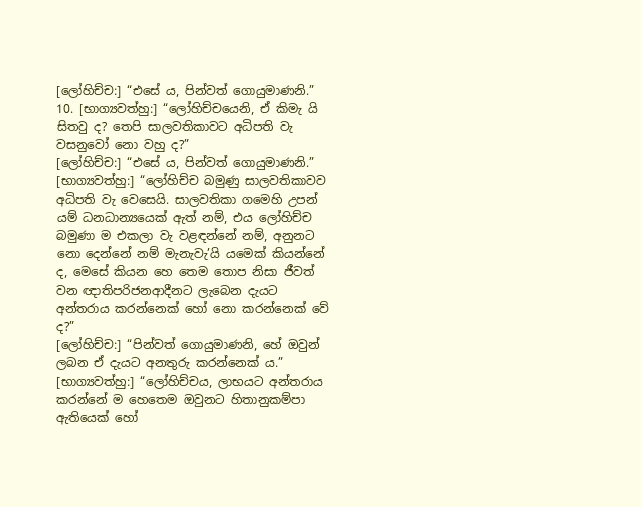[ලෝහිච්ච:] “එසේ ය, පින්වත් ගොයුමාණනි.”
10. [භාග්‍යවත්හු:] “ලෝහිච්චයෙනි, ඒ කිමැ යි සිතවු ද? තෙපි සාලවතිකාවට අධිපති වැ වසනුවෝ නො වහු ද?”
[ලෝහිච්ච:] “එසේ ය, පින්වත් ගොයුමාණනි.”
[භාග්‍යවත්හු:] “ලෝහිච්ච බමුණු සාලවතිකාවව අධිපති වැ වෙසෙයි. සාලවතිකා ගමෙහි උපන් යම් ධනධාන්‍යයෙක් ඇත් නම්, එය ලෝහිච්ච බමුණා ම එකලා වැ වළඳන්නේ නම්, අනුනට නො දෙන්නේ නම් මැනැවැ’යි යමෙක් කියන්නේ ද, මෙසේ කියන හෙ තෙම තොප නිසා ජීවත් වන ඥාතිපරිජනආදීනට ලැබෙන දැයට අන්තරාය කරන්නෙක් හෝ නො කරන්නෙක් වේ ද?”
[ලෝහිච්ච:] “පින්වත් ගොයුමාණනි, හේ ඔවුන් ලබන ඒ දැයට අනතුරු කරන්නෙක් ය.”
[භාග්‍යවත්හු:] “ලෝහිච්චය, ලාභයට අන්තරාය කරන්නේ ම හෙතෙම ඔවුනට හිතානුකම්පා ඇතියෙක් හෝ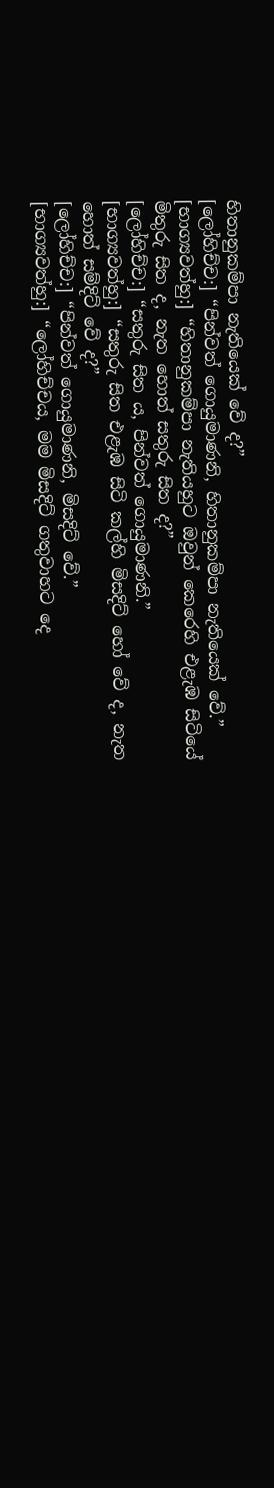හිතානුකම්පා නැතියෙක් වේ ද?”
[ලෝහිච්ච:] “පින්වත් ගොයුමාණනි, හිතානුකම්පා නැතියෙක් වේ.”
[භාග්‍යවත්හු:] “හිතානුකම්පා නැතියහුට ඔවුන් කෙරෙහි එළැඹ සිටියේ මිතුරු සිත ද, නැත හොත් සතුරු සිත ද?”
[ලෝහිච්ච:] “සතුරු සිත ය, පින්වත් ගොයුමාණනි.”
[භාග්‍යවත්හු:] “සතුරු සිත එළැඹ සිටි කල්හි මිසදිට් හෝ වේ ද, නැත හොත් සම්දිට් වේ ද?”
[ලෝහිච්ච:] “පින්වත් ගොයුමාණනි, මිසදිට් වේ.”
[භාග්‍යවත්හු:] “ලෝහිච්චය, මම මිසදිට් ගතුවාහට දෙ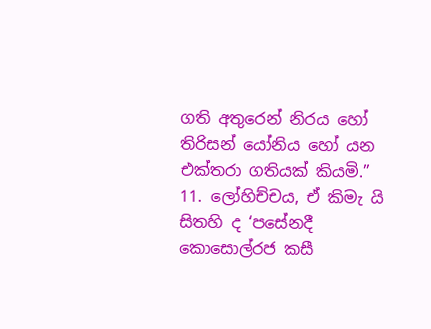ගති අතුරෙන් නිරය හෝ තිරිසන් යෝනිය හෝ යන එක්තරා ගතියක් කියමි.”
11. ලෝහිච්චය, ඒ කිමැ යි සිතහි ද ‘පසේනදී කොසොල්රජ කසී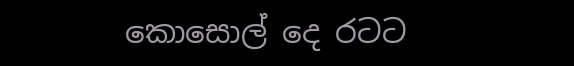කොසොල් දෙ රටට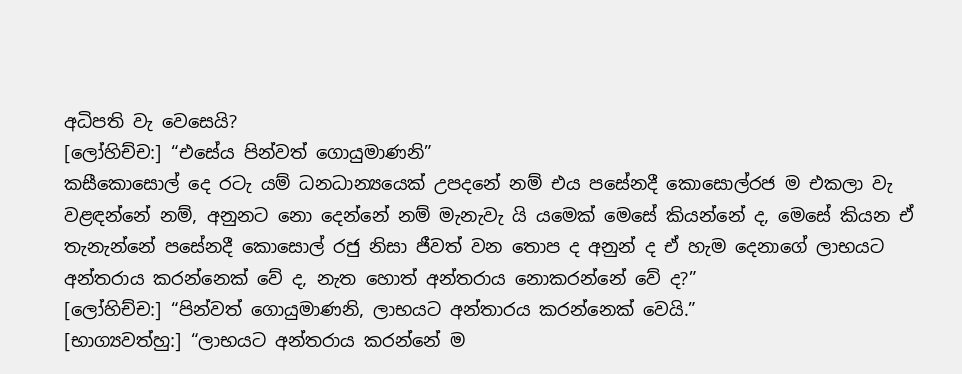අධිපති වැ වෙසෙයි?
[ලෝහිච්ච:] “එසේය පින්වත් ගොයුමාණනි”
කසීකොසොල් දෙ රටැ යම් ධනධාන්‍යයෙක් උපදනේ නම් එය පසේනදී කොසොල්රජ ම එකලා වැ වළඳන්නේ නම්, අනුනට නො දෙන්නේ නම් මැනැවැ යි යමෙක් මෙසේ කියන්නේ ද, මෙසේ කියන ඒ තැනැන්නේ පසේනදී කොසොල් රජු නිසා ජීවත් වන තොප ද අනුන් ද ඒ හැම දෙනාගේ ලාභයට අන්තරාය කරන්නෙක් වේ ද, නැත හොත් අන්තරාය නොකරන්නේ වේ ද?”
[ලෝහිච්ච:] “පින්වත් ගොයුමාණනි, ලාභයට අන්තාරය කරන්නෙක් වෙයි.”
[භාග්‍යවත්හු:] “ලාභයට අන්තරාය කරන්නේ ම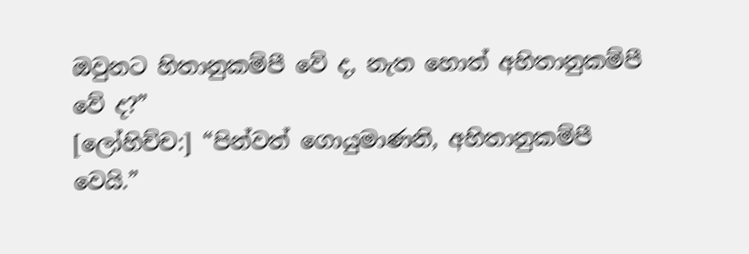ඔවුනට හිතානුකම්පී වේ ද, නැත හොත් අහිතානුකම්පී වේ ද?”
[ලෝහිච්ච:] “පින්වත් ගොයුමාණනි, අහිතානුකම්පී වෙයි.”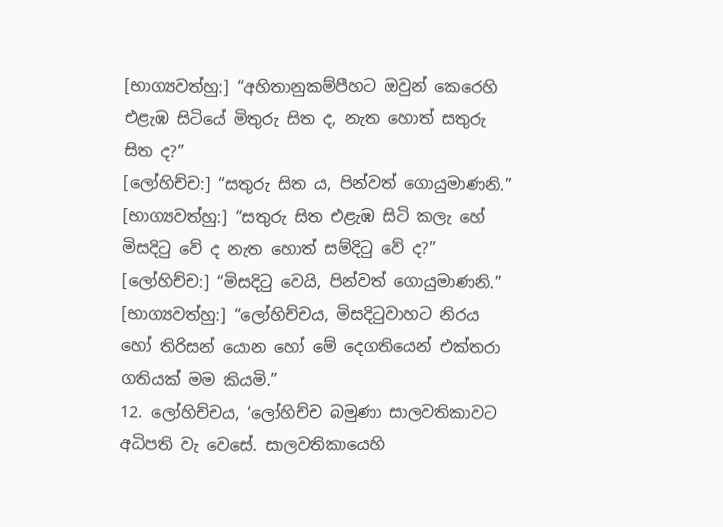[භාග්‍යවත්හු:] “අහිතානුකම්පීහට ඔවුන් කෙරෙහි එළැඹ සිටියේ මිතුරු සිත ද, නැත හොත් සතුරු සිත ද?”
[ලෝහිච්ච:] “සතුරු සිත ය, පින්වත් ගොයුමාණනි.”
[භාග්‍යවත්හු:] “සතුරු සිත එළැඹ සිටි කලැ හේ මිසදිටු වේ ද නැත හොත් සම්දිටු වේ ද?”
[ලෝහිච්ච:] “මිසදිටු වෙයි, පින්වත් ගොයුමාණනි.”
[භාග්‍යවත්හු:] “ලෝහිච්චය, මිසදිටුවාහට නිරය හෝ තිරිසන් යොන හෝ මේ දෙගතියෙන් එක්තරා ගතියක් මම කියමි.”
12. ලෝහිච්චය, ‘ලෝහිච්ච බමුණා සාලවතිකාවට අධිපති වැ වෙසේ. සාලවතිකායෙහි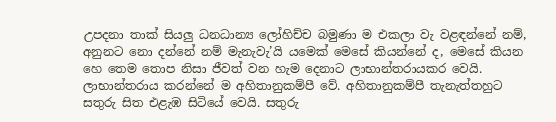උපදනා තාක් සියලු ධනධාන්‍ය ලෝහිච්ච බමුණා ම එකලා වැ වළඳන්නේ නම්, අනුනට නො දන්නේ නම් මැනැවැ’යි යමෙක් මෙසේ කියන්නේ ද, මෙසේ කියන හෙ තෙම තොප නිසා ජීවත් වන හැම දෙනාට ලාභාන්තරායකර වෙයි. ලාභාන්තරාය කරන්නේ ම අහිතානුකම්පී වේ. අහිතානුකම්පී තැනැත්තහුට සතුරු සිත එළැඹ සිටියේ වෙයි. සතුරු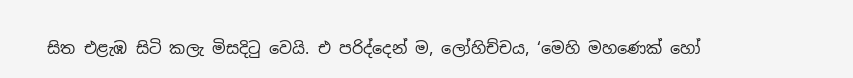සිත එළැඹ සිටි කලැ මිසදිටු වෙයි. එ පරිද්දෙන් ම, ලෝහිච්චය, ‘මෙහි මහණෙක් හෝ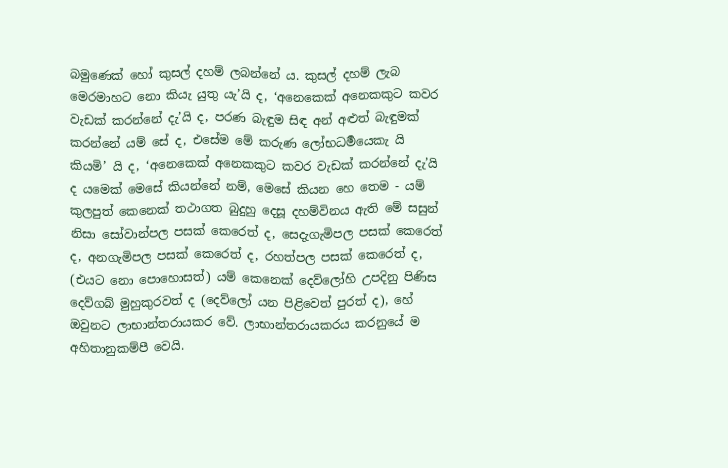බමුණෙක් හෝ කුසල් දහම් ලබන්නේ ය. කුසල් දහම් ලැබ මෙරමාහට නො කියැ යුතු යැ’යි ද, ‘අනෙකෙක් අනෙකකුට කවර වැඩක් කරන්නේ දැ’යි ද, පරණ බැඳුම සිඳ අන් අළුත් බැඳුමක් කරන්නේ යම් සේ ද, එසේම මේ කරුණ ලෝභධර්‍මයෙකැ යි කියමි’ යි ද, ‘අනෙකෙක් අනෙකකුට කවර වැඩක් කරන්නේ දැ’යි ද යමෙක් මෙසේ කියන්නේ නම්, මෙසේ කියන හෙ තෙම - යම් කුලපුත් කෙනෙක් තථාගත බුදුහු දෙසූ දහම්විනය ඇති මේ සසුන් නිසා සෝවාන්පල පසක් කෙරෙත් ද, සෙදැගැමිපල පසක් කෙරෙත් ද, අනගැමිපල පසක් කෙරෙත් ද, රහත්පල පසක් කෙරෙත් ද, (එයට නො පොහොසත්) යම් කෙනෙක් දෙව්ලෝහි උපදිනු පිණිස දෙව්ගබ් මුහුකුරවත් ද (දෙව්ලෝ යන පිළිවෙත් පුරත් ද), හේ ඔවුනට ලාභාන්තරායකර වේ. ලාභාන්තරායකරය කරනුයේ ම අහිතානුකම්පී වෙයි.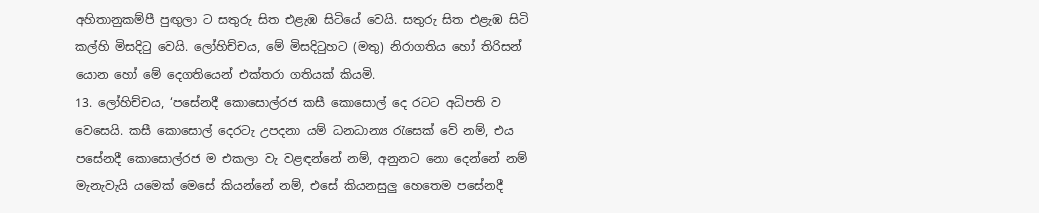අහිතානුකම්පී පුඟුලා ට සතුරු සිත එළැඹ සිටියේ වෙයි. සතුරු සිත එළැඹ සිටි කල්හි මිසදිටු වෙයි. ලෝහිච්චය, මේ මිසදිටුහට (මතු) නිරාගතිය හෝ තිරිසන් යොන හෝ මේ දෙගතියෙන් එක්තරා ගතියක් කියමි.
13. ලෝහිච්චය, ‘පසේනදී කොසොල්රජ කසී කොසොල් දෙ රටට අධිපති ව වෙසෙයි. කසී කොසොල් දෙරටැ උපදනා යම් ධනධාන්‍ය රැසෙක් වේ නම්, එය පසේනදී කොසොල්රජ ම එකලා වැ වළඳන්නේ නම්, අනුනට නො දෙන්නේ නම් මැනැවැයි යමෙක් මෙසේ කියන්නේ නම්, එසේ කියනසුලු හෙතෙම පසේනදී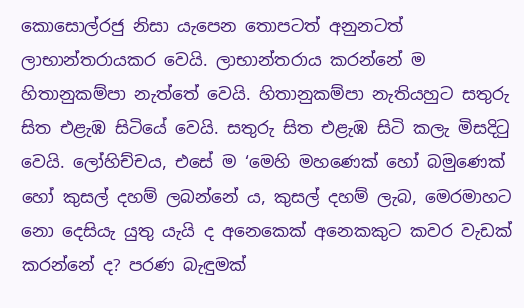කොසොල්රජු නිසා යැපෙන තොපටත් අනුනටත් ලාභාන්තරායකර වෙයි. ලාභාන්තරාය කරන්නේ ම හිතානුකම්පා නැත්තේ වෙයි. හිතානුකම්පා නැතියහුට සතුරු සිත එළැඹ සිටියේ වෙයි. සතුරු සිත එළැඹ සිටි කලැ මිසදිටු වෙයි. ලෝහිච්චය, එසේ ම ‘මෙහි මහණෙක් හෝ බමුණෙක් හෝ කුසල් දහම් ලබන්නේ ය, කුසල් දහම් ලැබ, මෙරමාහට නො දෙසියැ යුතු යැයි ද අනෙකෙක් අනෙකකුට කවර වැඩක් කරන්නේ ද? පරණ බැඳුමක්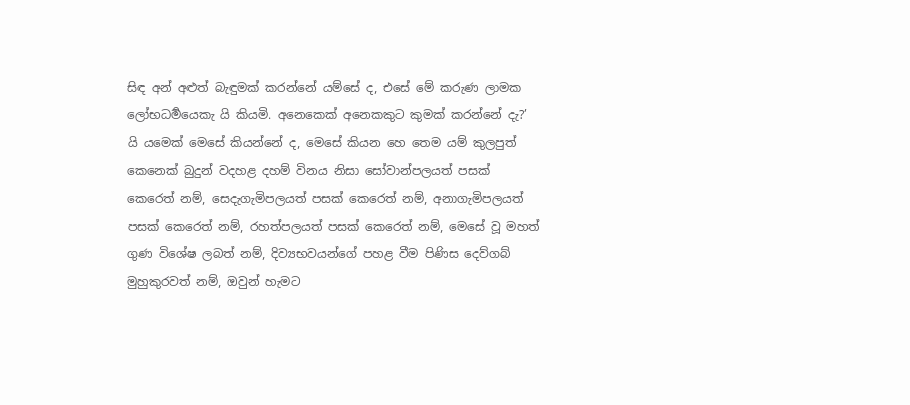සිඳ අන් අළුත් බැඳුමක් කරන්නේ යම්සේ ද, එසේ මේ කරුණ ලාමක ලෝභධර්‍මයෙකැ යි කියමි. අනෙකෙක් අනෙකකුට කුමක් කරන්නේ දැ?’ යි යමෙක් මෙසේ කියන්නේ ද, මෙසේ කියන හෙ තෙම යම් කුලපුත් කෙනෙක් බුදුන් වදහළ දහම් විනය නිසා සෝවාන්පලයත් පසක් කෙරෙත් නම්, සෙදැගැමිපලයත් පසක් කෙරෙත් නම්, අනාගැමිපලයත් පසක් කෙරෙත් නම්, රහත්පලයත් පසක් කෙරෙත් නම්, මෙසේ වූ මහත් ගුණ විශේෂ ලබත් නම්, දිව්‍යභවයන්ගේ පහළ වීම පිණිස දෙව්ගබ් මුහුකුරවත් නම්, ඔවුන් හැමට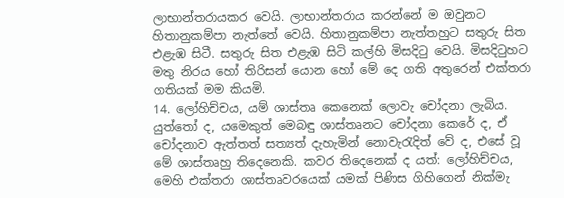ලාභාන්තරායකර වෙයි. ලාභාන්තරාය කරන්නේ ම ඔවුනට හිතානුකම්පා නැත්තේ වෙයි. හිතානුකම්පා නැත්තහුට සතුරු සිත එළැඹ සිටී. සතුරු සිත එළැඹ සිටි කල්හි මිසදිටු වෙයි. මිසදිටුහට මතු නිරය හෝ තිරිසන් යොන හෝ මේ දෙ ගති අතුරෙන් එක්තරා ගතියක් මම කියමි.
14. ලෝහිච්චය, යම් ශාස්තෘ කෙනෙක් ලොවැ චෝදනා ලැබිය. යුත්තෝ ද, යමෙකුත් මෙබඳු ශාස්තෘනට චෝදනා කෙරේ ද, ඒ චෝදනාව ඇත්තත් සත්‍යත් දැහැමින් නොවැරැදිත් වේ ද, එසේ වූ මේ ශාස්තෘහු තිදෙනෙකි. කවර තිදෙනෙක් ද යත්: ලෝහිච්චය, මෙහි එක්තරා ශාස්තෘවරයෙක් යමක් පිණිස ගිහිගෙන් නික්මැ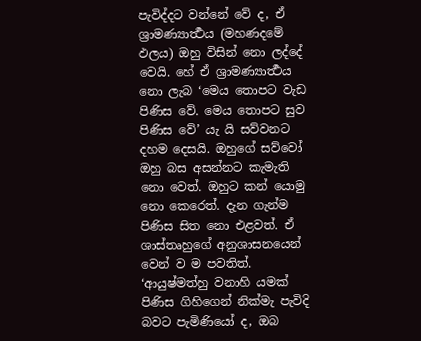පැවිද්දට වන්නේ වේ ද, ඒ ශ්‍රාමණ්‍යාර්‍ත්‍ථය (මහණදමේ ඵලය) ඔහු විසින් නො ලද්දේ වෙයි. හේ ඒ ශ්‍රාමණ්‍යාර්‍ත්‍ථය නො ලැබ ‘මෙය තොපට වැඩ පිණිස වේ. මෙය තොපට සුව පිණිස වේ’ යැ යි සව්වනට දහම දෙසයි. ඔහුගේ සව්වෝ ඔහු බස අසන්නට කැමැති නො වෙත්. ඔහුට කන් යොමු නො කෙරෙත්. දැන ගැන්ම පිණිස සිත නො එළවත්. ඒ ශාස්තෘහුගේ අනුශාසනයෙන් වෙන් ව ම පවතිත්. ‘ආයුෂ්මත්හු වනාහි යමක් පිණිස ගිහිගෙන් නික්මැ පැවිදි බවට පැමිණියෝ ද, ඔබ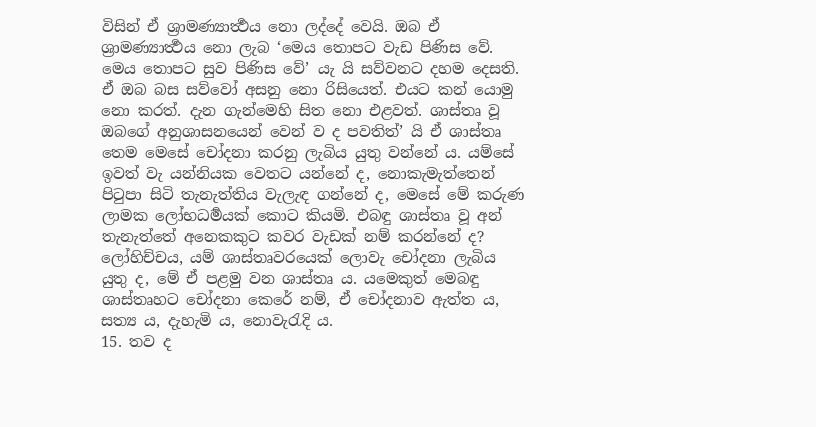විසින් ඒ ශ්‍රාමණ්‍යාර්‍ත්‍ථය නො ලද්දේ වෙයි. ඔබ ඒ ශ්‍රාමණ්‍යාර්‍ත්‍ථය නො ලැබ ‘මෙය තොපට වැඩ පිණිස වේ. මෙය තොපට සුව පිණිස වේ’ යැ යි සව්වනට දහම දෙසති. ඒ ඔබ බස සව්වෝ අසනු නො රිසියෙත්. එයට කන් යොමු නො කරත්. දැන ගැන්මෙහි සිත නො එළවත්. ශාස්තෘ වූ ඔබගේ අනුශාසනයෙන් වෙන් ව ද පවතිත්’ යි ඒ ශාස්තෘ තෙම මෙසේ චෝදනා කරනු ලැබිය යුතු වන්නේ ය. යම්සේ ඉවත් වැ යන්නියක වෙතට යන්නේ ද, නොකැමැත්තෙන් පිටුපා සිටි තැනැත්තිය වැලැඳ ගන්නේ ද, මෙසේ මේ කරුණ ලාමක ලෝභධර්‍මයක් කොට කියමි. එබඳු ශාස්තෘ වූ අන් තැනැත්තේ අනෙකකුට කවර වැඩක් නම් කරන්නේ ද? ලෝහිච්චය, යම් ශාස්තෘවරයෙක් ලොවැ චෝදනා ලැබිය යුතු ද, මේ ඒ පළමු වන ශාස්තෘ ය. යමෙකුත් මෙබඳු ශාස්තෘහට චෝදනා කෙරේ නම්, ඒ චෝදනාව ඇත්ත ය, සත්‍ය ය, දැහැමි ය, නොවැරැදි ය.
15. තව ද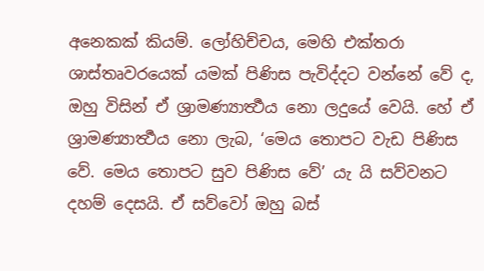අනෙකක් කියම්. ලෝහිච්චය, මෙහි එක්තරා ශාස්තෘවරයෙක් යමක් පිණිස පැවිද්දට වන්නේ වේ ද, ඔහු විසින් ඒ ශ්‍රාමණ්‍යාර්‍ත්‍ථය නො ලදුයේ වෙයි. හේ ඒ ශ්‍රාමණ්‍යාර්‍ත්‍ථය නො ලැබ, ‘මෙය තොපට වැඩ පිණිස වේ. මෙය තොපට සුව පිණිස වේ’ යැ යි සව්වනට දහම් දෙසයි. ඒ සව්වෝ ඔහු බස්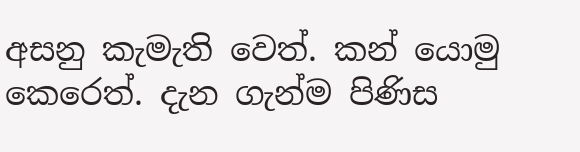අසනු කැමැති වෙත්. කන් යොමු කෙරෙත්. දැන ගැන්ම පිණිස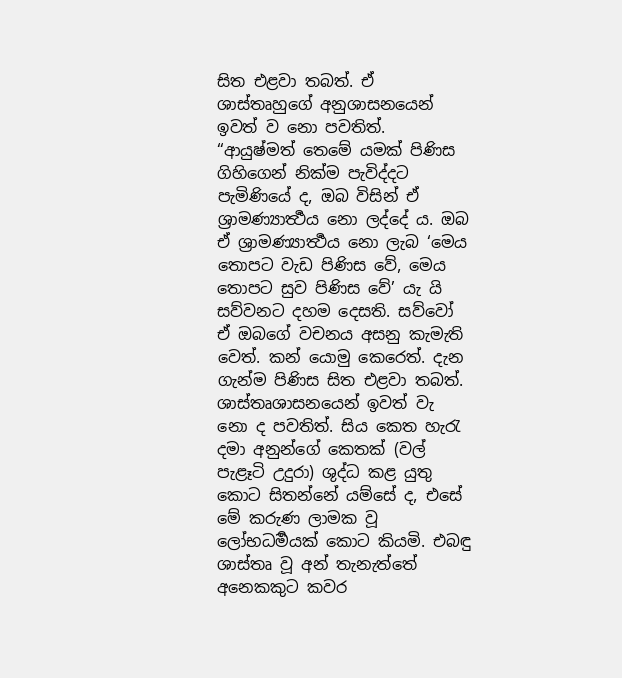සිත එළවා තබත්. ඒ ශාස්තෘහුගේ අනුශාසනයෙන් ඉවත් ව නො පවතිත්. “ආයුෂ්මත් තෙමේ යමක් පිණිස ගිහිගෙන් නික්ම පැවිද්දට පැමිණියේ ද, ඔබ විසින් ඒ ශ්‍රාමණ්‍යාර්‍ත්‍ථය නො ලද්දේ ය. ඔබ ඒ ශ්‍රාමණ්‍යාර්‍ත්‍ථය නො ලැබ ‘මෙය තොපට වැඩ පිණිස වේ, මෙය තොපට සුව පිණිස වේ’ යැ යි සව්වනට දහම දෙසති. සව්වෝ ඒ ඔබගේ වචනය අසනු කැමැති වෙත්. කන් යොමු කෙරෙත්. දැන ගැන්ම පිණිස සිත එළවා තබත්. ශාස්තෘශාසනයෙන් ඉවත් වැ නො ද පවතිත්. සිය කෙත හැරැ දමා අනුන්ගේ කෙතක් (වල් පැළෑටි උදුරා) ශුද්ධ කළ යුතු කොට සිතන්නේ යම්සේ ද, එසේ මේ කරුණ ලාමක වූ ලෝභධර්‍මයක් කොට කියමි. එබඳු ශාස්තෘ වූ අන් තැනැත්තේ අනෙකකුට කවර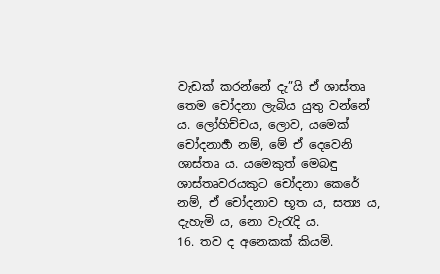වැඩක් කරන්නේ දැ”යි ඒ ශාස්තෘ තෙම චෝදනා ලැබිය යුතු වන්නේ ය. ලෝහිච්චය, ලොව, යමෙක් චෝදනාර්‍හ නම්, මේ ඒ දෙවෙනි ශාස්තෘ ය. යමෙකුත් මෙබඳු ශාස්තෘවරයකුට චෝදනා කෙරේ නම්, ඒ චෝදනාව භූත ය, සත්‍ය ය, දැහැමි ය, නො වැරැදි ය.
16. තව ද අනෙකක් කියමි.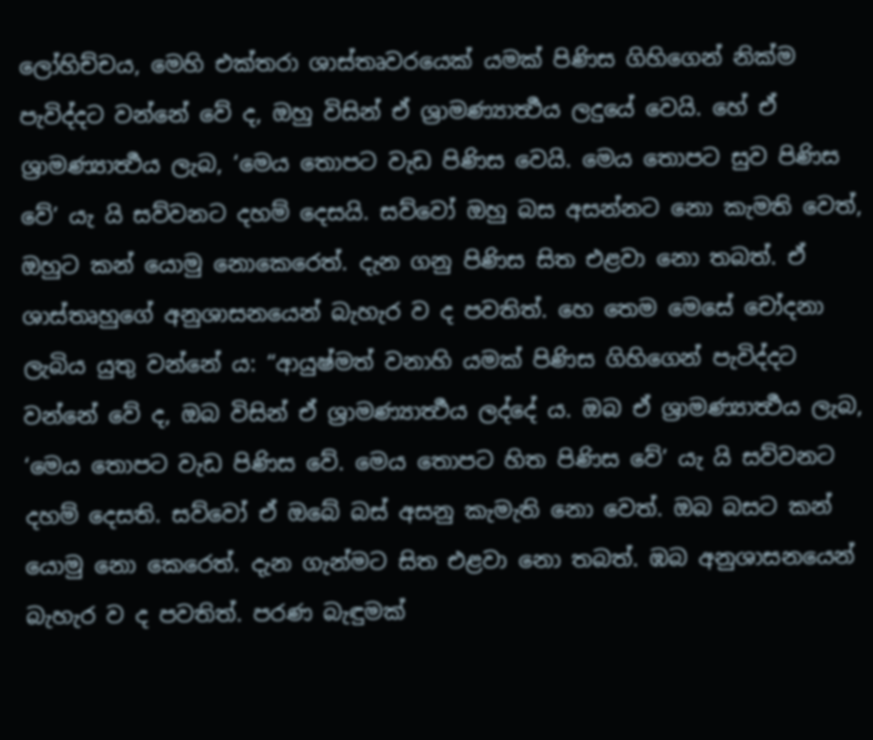ලෝහිච්චය, මෙහි එක්තරා ශාස්තෘවරයෙක් යමක් පිණිස ගිහිගෙන් නික්ම පැවිද්දට වන්නේ වේ ද, ඔහු විසින් ඒ ශ්‍රාමණ්‍යාර්‍ත්‍ථය ලදුයේ වෙයි. හේ ඒ ශ්‍රාමණ්‍යාර්‍ත්‍ථය ලැබ, ‘මෙය තොපට වැඩ පිණිස වෙයි. මෙය තොපට සුව පිණිස වේ’ යැ යි සව්වනට දහම් දෙසයි. සව්වෝ ඔහු බස අසන්නට නො කැමති වෙත්, ඔහුට කන් යොමු නොකෙරෙත්. දැන ගනු පිණිස සිත එළවා නො තබත්. ඒ ශාස්තෘහුගේ අනුශාසනයෙන් බැහැර ව ද පවතිත්. හෙ තෙම මෙසේ චෝදනා ලැබිය යුතු වන්නේ ය: “ආයුෂ්මත් වනාහි යමක් පිණිස ගිහිගෙන් පැවිද්දට වන්නේ වේ ද, ඔබ විසින් ඒ ශ්‍රාමණ්‍යාර්‍ත්‍ථය ලද්දේ ය. ඔබ ඒ ශ්‍රාමණ්‍යාර්‍ත්‍ථය ලැබ, ‘මෙය තොපට වැඩ පිණිස වේ. මෙය තොපට හිත පිණිස වේ’ යැ යි සව්වනට දහම් දෙසති. සව්වෝ ඒ ඔබේ බස් අසනු කැමැති නො වෙත්. ඔබ බසට කන් යොමු නො කෙරෙත්. දැන ගැන්මට සිත එළවා නො තබත්. ඹබ අනුශාසනයෙන් බැහැර ව ද පවතිත්. පරණ බැඳුමක්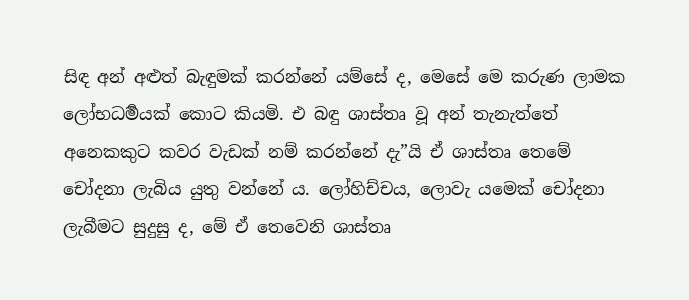සිඳ අන් අළුත් බැඳුමක් කරන්නේ යම්සේ ද, මෙසේ මෙ කරුණ ලාමක ලෝභධර්‍මයක් කොට කියමි. එ බඳු ශාස්තෘ වූ අන් තැනැත්තේ අනෙකකුට කවර වැඩක් නම් කරන්නේ දැ”යි ඒ ශාස්තෘ තෙමේ චෝදනා ලැබිය යුතු වන්නේ ය. ලෝහිච්චය, ලොවැ යමෙක් චෝදනා ලැබීමට සුදුසු ද, මේ ඒ තෙවෙනි ශාස්තෘ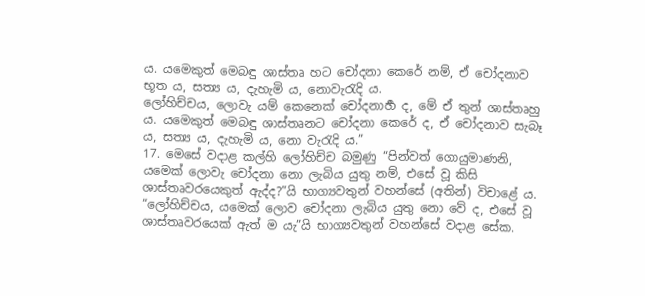ය. යමෙකුත් මෙබඳු ශාස්තෘ හට චෝදනා කෙරේ නම්, ඒ චෝදනාව භූත ය, සත්‍ය ය, දැහැමි ය, නොවැරැදි ය.
ලෝහිච්චය, ලොවැ යම් කෙනෙක් චෝදනාර්‍හ ද, මේ ඒ තුන් ශාස්තෘහු ය. යමෙකුත් මෙබඳු ශාස්තෘනට චෝදනා කෙරේ ද, ඒ චෝදනාව සැබෑ ය, සත්‍ය ය, දැහැමි ය, නො වැරැදි ය.”
17. මෙසේ වදාළ කල්හි ලෝහිච්ච බමුණු “පින්වත් ගොයුමාණනි, යමෙක් ලොවැ චෝදනා නො ලැබිය යුතු නම්, එසේ වූ කිසි ශාස්තෘවරයෙකුත් ඇද්ද?”යි භාග්‍යවතුන් වහන්සේ (අතින්) විචාළේ ය.
“ලෝහිච්චය, යමෙක් ලොව චෝදනා ලැබිය යුතු නො වේ ද, එසේ වූ ශාස්තෘවරයෙක් ඇත් ම යැ”යි භාග්‍යවතුන් වහන්සේ වදාළ සේක.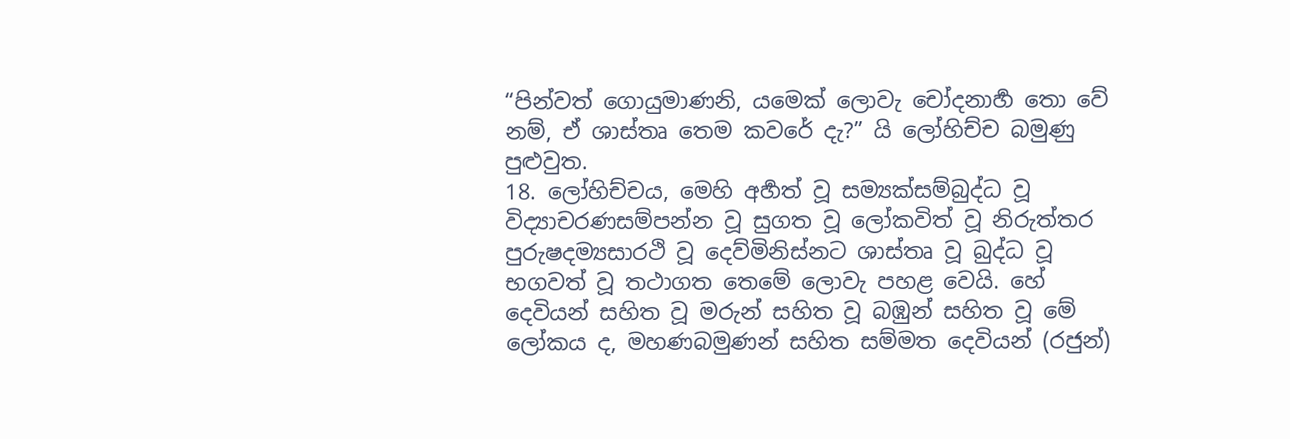“පින්වත් ගොයුමාණනි, යමෙක් ලොවැ චෝදනාර්‍හ තො වේ නම්, ඒ ශාස්තෘ තෙම කවරේ දැ?” යි ලෝහිච්ච බමුණු පුළුවුත.
18. ලෝහිච්චය, මෙහි අර්‍හත් වූ සම්‍යක්සම්බුද්ධ වූ විද්‍යාචරණසම්පන්න වූ සුගත වූ ලෝකවිත් වූ නිරුත්තර පුරුෂදම්‍යසාරථි වූ දෙව්මිනිස්නට ශාස්තෘ වූ බුද්ධ වූ භගවත් වූ තථාගත තෙමේ ලොවැ පහළ වෙයි. හේ දෙවියන් සහිත වූ මරුන් සහිත වූ බඹුන් සහිත වූ මේ ලෝකය ද, මහණබමුණන් සහිත සම්මත දෙවියන් (රජුන්)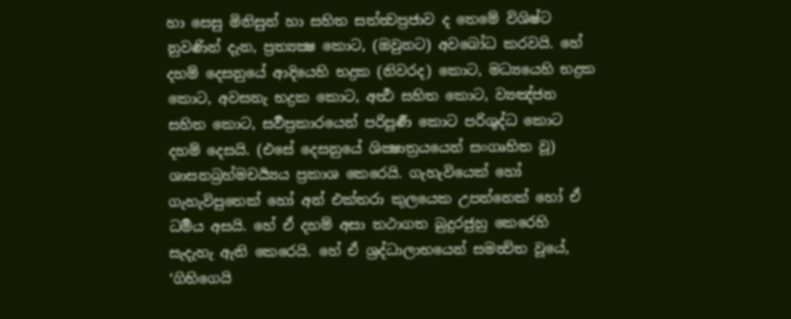හා සෙසු මිනිසුන් හා සහිත සත්ත්‍වප්‍රජාව ද තෙමේ විශිෂ්ට නුවණින් දැන, ප්‍රත්‍යක්‍ෂ කොට, (ඔවුනට) අවබෝධ කරවයි. හේ දහම් දෙසනුයේ ආදියෙහි භද්‍රක (නිවරද) කොට, මධ්‍යයෙහි භද්‍රක කොට, අවසනැ භද්‍රක කොට, අර්‍ත්‍ථ සහිත කොට, ව්‍යඤ්ජන සහිත කොට, සර්‍වප්‍රකාරයෙන් පරිපූර්‍ණ කොට පරිශුද්ධ කොට දහම් දෙසයි. (එසේ දෙසනුයේ ශික්‍ෂාත්‍රයයෙන් සංගෘහිත වූ) ශාසනබ්‍රහ්මචර්‍ය්‍යය ප්‍රකාශ කෙරෙයි. ගැහැවියෙක් හෝ ගැහැවිපුතෙක් හෝ අන් එක්තරා කුලයෙක උපන්නෙක් හෝ ඒ ධර්‍මය අසයි. හේ ඒ දහම් අසා තථාගත බුදුරජුහු කෙරෙහි සැදැහැ ඇති කෙරෙයි. හේ ඒ ශ්‍රද්ධාලාභයෙන් සමන්‍විත වූයේ, ‘ගිහිගෙයි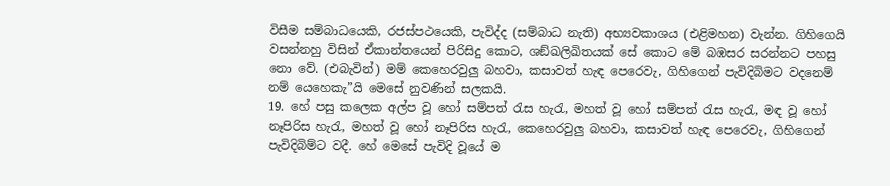විසීම සම්බාධයෙකි, රජස්පථයෙකි, පැවිද්ද (සම්බාධ නැති) අභ්‍යවකාශය (එළිමහන) වැන්න. ගිහිගෙයි වසන්නහු විසින් ඒකාන්තයෙන් පිරිසිදු කොට, ශඞ්ඛලිඛිතයක් සේ කොට මේ බඹසර සරන්නට පහසු නො වේ. (එබැවින්) මම් කෙහෙරවුලු බහවා, කසාවත් හැඳ පෙරෙවැ, ගිහිගෙන් පැවිදිබිමට වදනෙම් නම් යෙහෙකැ”යි මෙසේ නුවණින් සලකයි.
19. හේ පසු කලෙක අල්ප වූ හෝ සම්පත් රැස හැරැ, මහත් වූ හෝ සම්පත් රැස හැරැ, මඳ වූ හෝ නෑපිරිස හැරැ, මහත් වූ හෝ නෑපිරිස හැරැ, කෙහෙරවුලු බහවා, කසාවත් හැඳ පෙරෙවැ, ගිහිගෙන් පැවිදිබිම්ට වදී. හේ මෙසේ පැවිදි වූයේ ම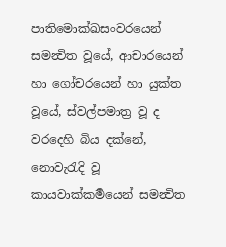පාතිමොක්ඛසංවරයෙන් සමන්‍විත වූයේ, ආචාරයෙන් හා ගෝචරයෙන් හා යුක්ත වූයේ, ස්වල්පමාත්‍ර වූ ද වරදෙහි බිය දක්නේ, නොවැරැදි වූ කායවාක්කර්‍මයෙන් සමන්‍විත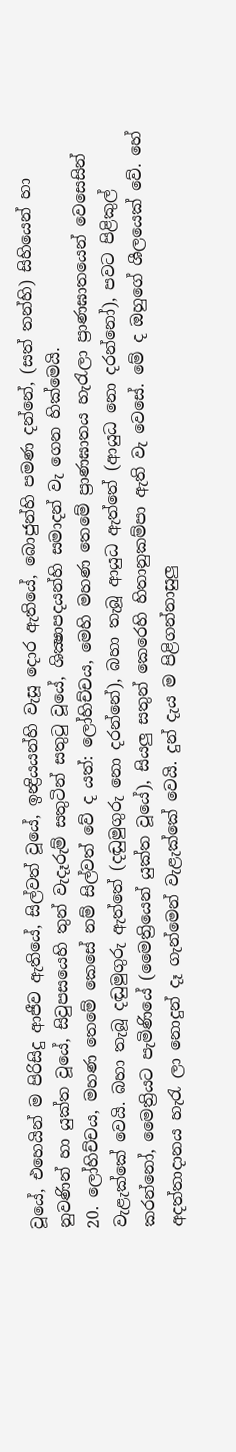වූයේ, එහෙයින් ම පිරිසිදු ආජීව ඇතියේ, සිල්වත් වූයේ, ඉන්‍ද්‍රියයන්හි වැසූ දොර ඇතියේ, බොජුන්හි පමණ දන්නේ, (සත් තන්හි) සිහියෙන් හා නුවණින් හා යුක්ත වූයේ, සිවුපසයෙහි තුන් වැදෑරුම් සතුටින් සතුටු වූයේ, ශික්‍ෂාපදයන්හි සමාදන් වැ ගෙන හික්මෙයි.
20. ලෝහිච්චය, මහණ තෙමේ කෙසේ නම් සිල්වත් වේ ද යත්: ලෝහිච්චය, මෙහි මහණ තෙමේ ප්‍රාණඝාතය හැරැලා ප්‍රාණඝාතයෙන් වෙසෙසින් වැළැක්කේ වෙයි. බහා තැබූ දඬුමුගුරු ඇත්තේ (දඬුමුගුරු නො දරන්නේ), බහා තැබූ ආයුධ ඇත්තේ (ආයුධ නො දරන්නෝ), පවට පිළිකුල් කරන්නෝ, මෛත්‍රියට පැමිණියේ (මෛත්‍රියෙන් යුක්ත වූයේ), සියලු සතුන් කෙරෙහි හිතානුකම්පා ඇති වැ වෙසේ. මේ ද ඔහුගේ ශීලයෙක් වේ. හේ අදත්තාදානය හැරැ ලා නොදුන් දෑ ගැන්මෙන් වැළැක්කේ වෙයි. දුන් දැය ම පිළිගන්නාසුලු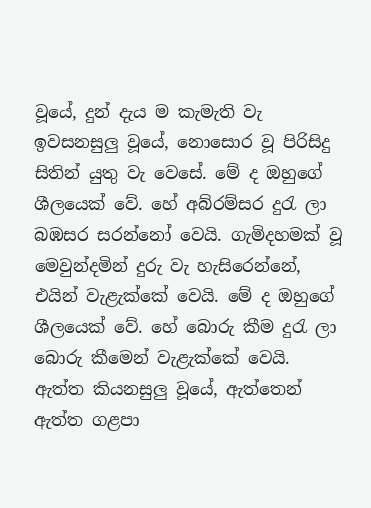වූයේ, දුන් දැය ම කැමැති වැ ඉවසනසුලු වූයේ, නොසොර වූ පිරිසිදු සිතින් යුතු වැ වෙසේ. මේ ද ඔහුගේ ශීලයෙක් වේ. හේ අබ්රම්සර දුරැ ලා බඹසර සරන්නෝ වෙයි. ගැමිදහමක් වූ මෙවුන්දමින් දුරු වැ හැසිරෙන්නේ, එයින් වැළැක්කේ වෙයි. මේ ද ඔහුගේ ශීලයෙක් වේ. හේ බොරු කීම දුරැ ලා බොරු කීමෙන් වැළැක්කේ වෙයි. ඇත්ත කියනසුලු වූයේ, ඇත්තෙන් ඇත්ත ගළපා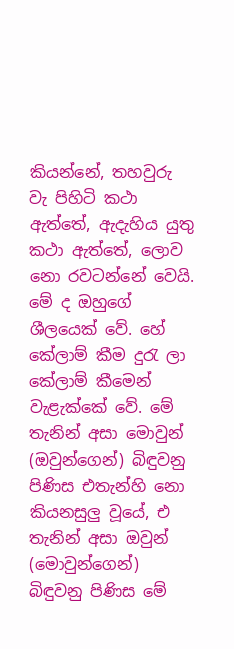කියන්නේ, තහවුරු වැ පිහිටි කථා ඇත්තේ, ඇදැහිය යුතු කථා ඇත්තේ, ලොව නො රවටන්නේ වෙයි. මේ ද ඔහුගේ ශීලයෙක් වේ. හේ කේලාම් කීම දුරැ ලා කේලාම් කීමෙන් වැළැක්කේ වේ. මේ තැනින් අසා මොවුන් (ඔවුන්ගෙන්) බිඳුවනු පිණිස එතැන්හි නො කියනසුලු වූයේ, එ තැනින් අසා ඔවුන් (මොවුන්ගෙන්) බිඳුවනු පිණිස මේ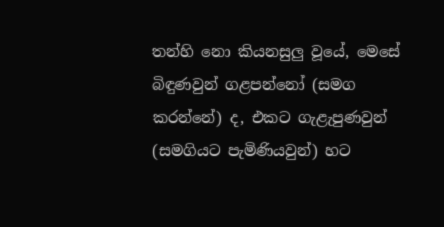තන්හි නො කියනසුලු වූයේ, මෙසේ බිඳුණවුන් ගළපන්නෝ (සමග කරන්නේ) ද, එකට ගැළැපුණවුන් (සමගියට පැමිණියවුන්) හට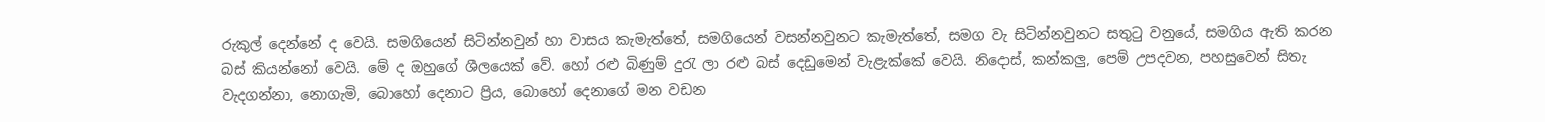රුකුල් දෙන්නේ ද වෙයි. සමගියෙන් සිටින්නවුන් හා වාසය කැමැත්තේ, සමගියෙන් වසන්නවුනට කැමැත්තේ, සමග වැ සිටින්නවුනට සතුටු වනුයේ, සමගිය ඇති කරන බස් කියන්නෝ වෙයි. මේ ද ඔහුගේ ශීලයෙක් වේ. හෝ රළු බිණුම් දුරැ ලා රළු බස් දෙඩුමෙන් වැළැක්කේ වෙයි. නිදොස්, කන්කලු, පෙම් උපදවන, පහසුවෙන් සිතැ වැදගන්නා, නොගැමි, බොහෝ දෙනාට ප්‍රිය, බොහෝ දෙනාගේ මන වඩන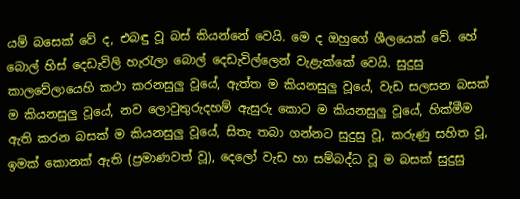යම් බසෙක් වේ ද, එබඳු වූ බස් කියන්නේ වෙයි. මෙ ද ඔහුගේ ශීලයෙක් වේ. හේ බොල් හිස් දෙඩැවිලි හැරැලා බොල් දෙඩැවිල්ලෙන් වැළැක්කේ වෙයි. සුදුසු කාලවේලායෙහි කථා කරනසුලු වූයේ, ඇත්ත ම කියනසුලු වූයේ, වැඩ සලසන බසක් ම කියනසුලු වූයේ, නව ලොවුතුරුදහම් ඇසුරු කොට ම කියනසුලු වූයේ, හික්මීම ඇති කරන බසක් ම කියනසුලු වූයේ, සිතැ තබා ගන්නට සුදුසු වූ, කරුණු සහිත වූ, ඉමක් කොනක් ඇති (ප්‍රමාණවත් වූ), දෙලෝ වැඩ හා සම්බද්ධ වූ ම බසක් සුදුසු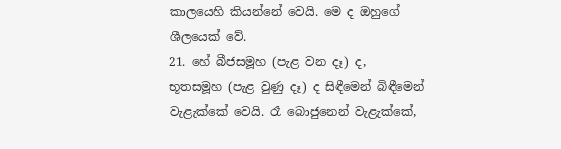කාලයෙහි කියන්නේ වෙයි. මෙ ද ඔහුගේ ශීලයෙක් වේ.
21. හේ බීජසමූහ (පැළ වන දෑ) ද, භූතසමූහ (පැළ වුණු දෑ) ද සිඳීමෙන් බිඳීමෙන් වැළැක්කේ වෙයි. රෑ බොජුනෙන් වැළැක්කේ,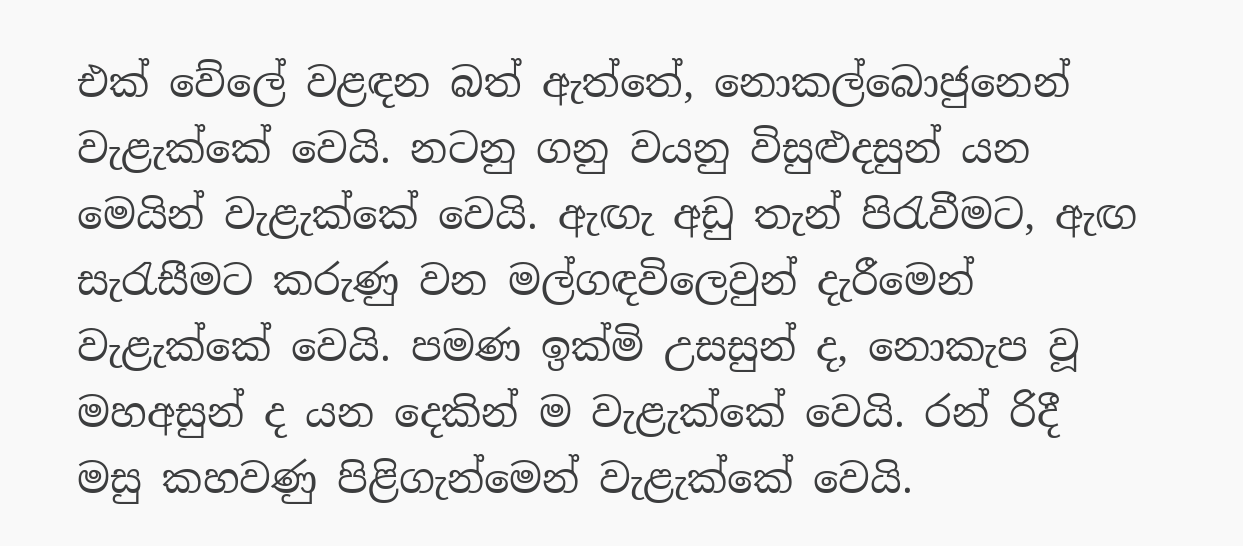එක් වේලේ වළඳන බත් ඇත්තේ, නොකල්බොජුනෙන් වැළැක්කේ වෙයි. නටනු ගනු වයනු විසුළුදසුන් යන මෙයින් වැළැක්කේ වෙයි. ඇඟැ අඩු තැන් පිරැවීමට, ඇඟ සැරැසීමට කරුණු වන මල්ගඳවිලෙවුන් දැරීමෙන් වැළැක්කේ වෙයි. පමණ ඉක්මි උසසුන් ද, නොකැප වූ මහඅසුන් ද යන දෙකින් ම වැළැක්කේ වෙයි. රන් රිදී මසු කහවණු පිළිගැන්මෙන් වැළැක්කේ වෙයි.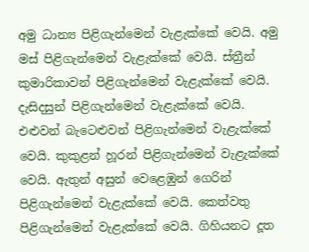අමු ධාන්‍ය පිළිගැන්මෙන් වැළැක්කේ වෙයි. අමු මස් පිළිගැන්මෙන් වැළැක්කේ වෙයි. ස්ත්‍රීන් කුමාරිකාවන් පිළිගැන්මෙන් වැළැක්කේ වෙයි. දැසිදසුන් පිළිගැන්මෙන් වැළැක්කේ වෙයි.
එළුවන් බැටෙළුවන් පිළිගැන්මෙන් වැළැක්කේ වෙයි. කුකුළන් හූරන් පිළිගැන්මෙන් වැළැක්කේ වෙයි. ඇතුන් අසුන් වෙළෙඹුන් ගෙරින් පිළිගැන්මෙන් වැළැක්කේ වෙයි. කෙත්වතු පිළිගැන්මෙන් වැළැක්කේ වෙයි. ගිහියනට දූත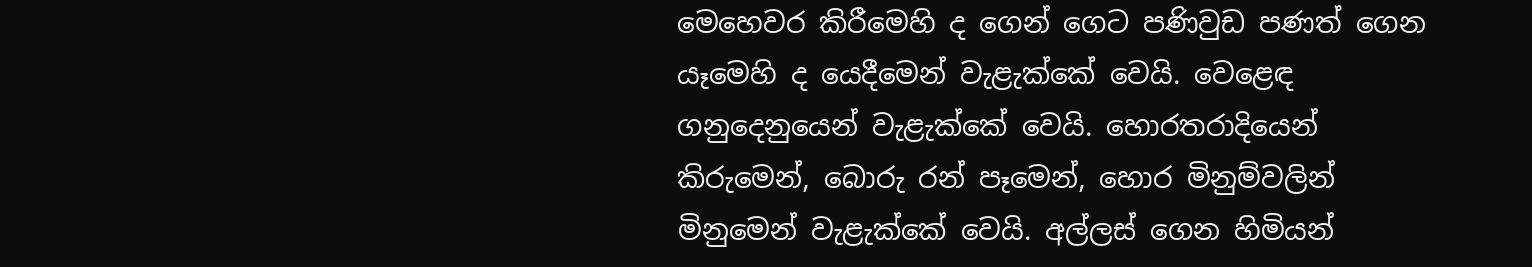මෙහෙවර කිරීමෙහි ද ගෙන් ගෙට පණිවුඩ පණත් ගෙන යෑමෙහි ද යෙදීමෙන් වැළැක්කේ වෙයි. වෙළෙඳ ගනුදෙනුයෙන් වැළැක්කේ වෙයි. හොරතරාදියෙන් කිරුමෙන්, බොරු රන් පෑමෙන්, හොර මිනුම්වලින් මිනුමෙන් වැළැක්කේ වෙයි. අල්ලස් ගෙන හිමියන්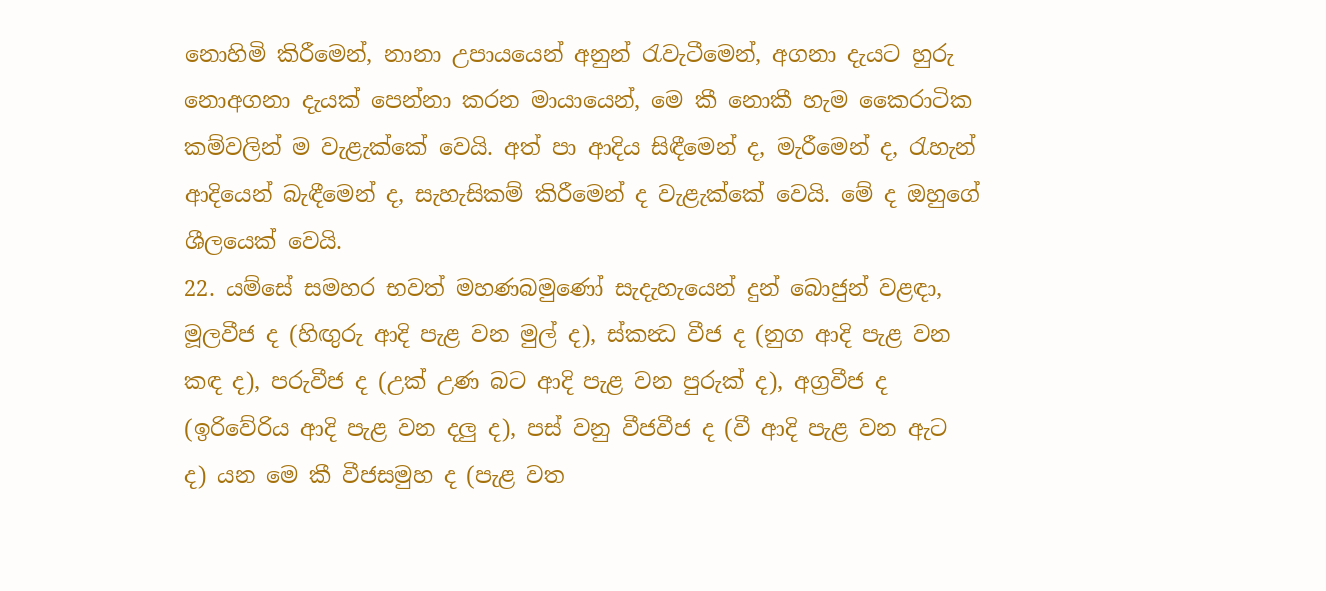නොහිමි කිරීමෙන්, නානා උපායයෙන් අනුන් රැවැටීමෙන්, අගනා දැයට හුරු නොඅගනා දැයක් පෙන්නා කරන මායායෙන්, මෙ කී නොකී හැම කෛරාටික කම්වලින් ම වැළැක්කේ වෙයි. අත් පා ආදිය සිඳීමෙන් ද, මැරීමෙන් ද, රැහැන් ආදියෙන් බැඳීමෙන් ද, සැහැසිකම් කිරීමෙන් ද වැළැක්කේ වෙයි. මේ ද ඔහුගේ ශීලයෙක් වෙයි.
22. යම්සේ සමහර භවත් මහණබමුණෝ සැදැහැයෙන් දුන් බොජුන් වළඳා, මූලවීජ ද (හිඟුරු ආදි පැළ වන මුල් ද), ස්කන්‍ධ වීජ ද (නුග ආදි පැළ වන කඳ ද), පරුවීජ ද (උක් උණ බට ආදි පැළ වන පුරුක් ද), අග්‍රවීජ ද (ඉරිවේරිය ආදි පැළ වන දලු ද), පස් වනු වීජවීජ ද (වී ආදි පැළ වන ඇට ද) යන මෙ කී වීජසමුහ ද (පැළ වත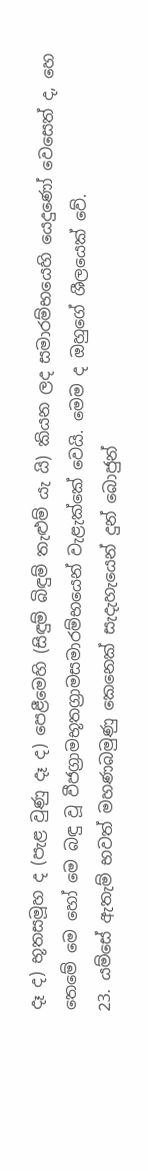දෑ ද) භූතසමූහ ද (පැළ වුණු දෑ ද) පෙළීමෙහි (සිඳුම් බිඳුම් තැළුම් යැ යි) කියන ලද සමාරම්භයෙහි යෙදුණෝ වෙසෙත් ද, හෙ තෙමේ මෙ හෝ මෙ බඳු වූ වීජග්‍රාමභූතග්‍රාමසමාරම්භයෙන් වැළැක්කේ වෙයි. මෙම ද ඔහුගේ ශීලයෙක් වේ.
23. යම්සේ ඇතැම් භවත් මහණබමුණු කෙනෙක් සැදැහැයෙන් දුන් බොජුන්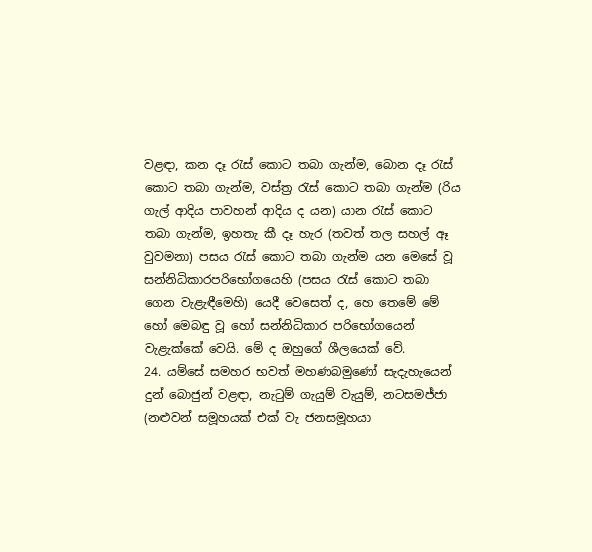වළඳා, කන දෑ රැස් කොට තබා ගැන්ම, බොන දෑ රැස් කොට තබා ගැන්ම, වස්ත්‍ර රැස් කොට තබා ගැන්ම (රිය ගැල් ආදිය පාවහන් ආදිය ද යන) යාන රැස් කොට තබා ගැන්ම, ඉහතැ කී දෑ හැර (තවත් තල සහල් ඈ වුවමනා) පසය රැස් කොට තබා ගැන්ම යන මෙසේ වූ සන්නිධිකාරපරිභෝගයෙහි (පසය රැස් කොට තබා ගෙන වැළැඳීමෙහි) යෙදී වෙසෙත් ද, හෙ තෙමේ මේ හෝ මෙබඳු වූ හෝ සන්නිධිකාර පරිභෝගයෙන් වැළැක්කේ වෙයි. මේ ද ඔහුගේ ශීලයෙක් වේ.
24. යම්සේ සමහර භවත් මහණබමුණෝ සැදැහැයෙන් දුන් බොජුන් වළඳා, නැටුම් ගැයුම් වැයුම්, නටසමජ්ජා (නළුවන් සමූහයක් එක් වැ ජනසමූහයා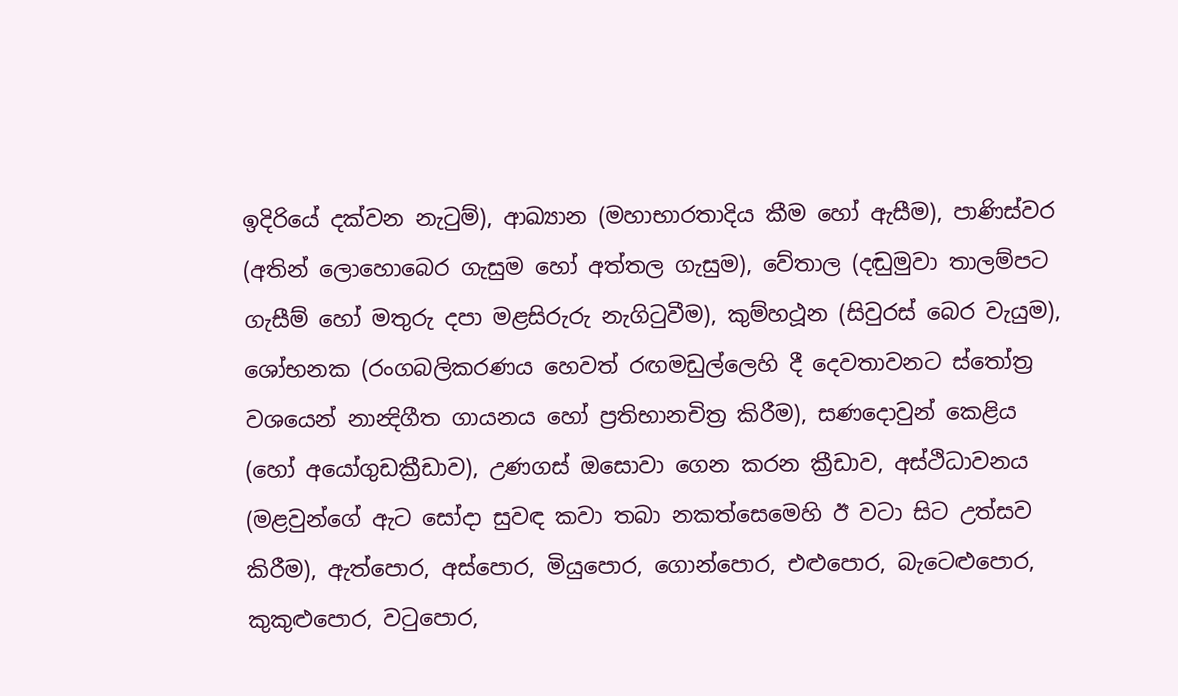ඉදිරියේ දක්වන නැටුම්), ආඛ්‍යාන (මහාභාරතාදිය කීම හෝ ඇසීම), පාණිස්වර (අතින් ලොහොබෙර ගැසුම හෝ අත්තල ගැසුම), වේතාල (දඬුමුවා තාලම්පට ගැසීම් හෝ මතුරු දපා මළසිරුරු නැගිටුවීම), කුම්හථූන (සිවුරස් බෙර වැයුම), ශෝභනක (රංගබලිකරණය හෙවත් රඟමඩුල්ලෙහි දී දෙවතාවනට ස්තෝත්‍ර වශයෙන් නාන්‍දිගීත ගායනය හෝ ප්‍රතිභානචිත්‍ර කිරීම), සණදොවුන් කෙළිය (හෝ අයෝගුඩක්‍රීඩාව), උණගස් ඔසොවා ගෙන කරන ක්‍රීඩාව, අස්ථිධාවනය (මළවුන්ගේ ඇට සෝදා සුවඳ කවා තබා නකත්සෙමෙහි ඊ වටා සිට උත්සව කිරීම), ඇත්පොර, අස්පොර, මියුපොර, ගොන්පොර, එළුපොර, බැටෙළුපොර, කුකුළුපොර, වටුපොර,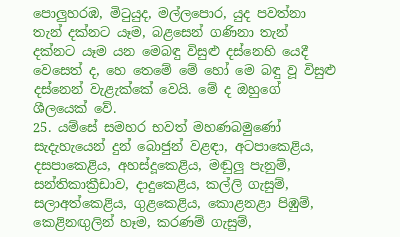පොලුහරඹ, මිටුයුද, මල්ලපොර, යුද පවත්නා තැන් දක්නට යෑම, බළසෙන් ගණිනා තැන් දක්නට යෑම යන මෙබඳු විසුළු දස්නෙහි යෙදී වෙසෙත් ද, හෙ තෙමේ මේ හෝ මෙ බඳු වූ විසුළු දස්නෙන් වැළැක්කේ වෙයි. මේ ද ඔහුගේ ශීලයෙක් වේ.
25. යම්සේ සමහර භවත් මහණබමුණෝ සැදැහැයෙන් දුන් බොජුන් වළඳා, අටපාකෙළිය, දසපාකෙළිය, අහස්දූකෙළිය, මඬුලු පැනුම්, සන්තිකාක්‍රීඩාව, දාදුකෙළිය, කල්ලි ගැසුම්, සලාඅත්කෙළිය, ගුළකෙළිය, කොළනළා පිඹුම්, කෙළිනඟුලින් හෑම, කරණම් ගැසුම්,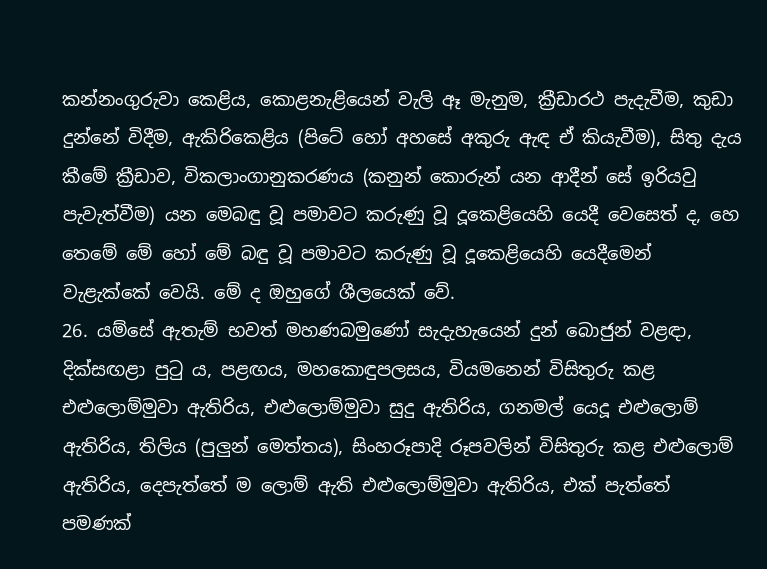කන්නංගුරුවා කෙළිය, කොළනැළියෙන් වැලි ඈ මැනුම, ක්‍රීඩාරථ පැදැවීම, කුඩා දුන්නේ විදීම, ඇකිරිකෙළිය (පිටේ හෝ අහසේ අකුරු ඇඳ ඒ කියැවීම), සිතු දැය කීමේ ක්‍රීඩාව, විකලාංගානුකරණය (කනුන් කොරුන් යන ආදීන් සේ ඉරියවු පැවැත්වීම) යන මෙබඳු වූ පමාවට කරුණු වූ දූකෙළියෙහි යෙදී වෙසෙත් ද, හෙ තෙමේ මේ හෝ මේ බඳු වූ පමාවට කරුණු වූ දූකෙළියෙහි යෙදීමෙන් වැළැක්කේ වෙයි. මේ ද ඔහුගේ ශීලයෙක් වේ.
26. යම්සේ ඇතැම් භවත් මහණබමුණෝ සැදැහැයෙන් දුන් බොජුන් වළඳා, දික්සඟළා පුටු ය, පළඟය, මහකොඳුපලසය, වියමනෙන් විසිතුරු කළ එළුලොම්මුවා ඇතිරිය, එළුලොම්මුවා සුදු ඇතිරිය, ගනමල් යෙදූ එළුලොම් ඇතිරිය, තිලිය (පුලුන් මෙත්තය), සිංහරූපාදි රූපවලින් විසිතුරු කළ එළුලොම් ඇතිරිය, දෙපැත්තේ ම ලොම් ඇති එළුලොම්මුවා ඇතිරිය, එක් පැත්තේ පමණක්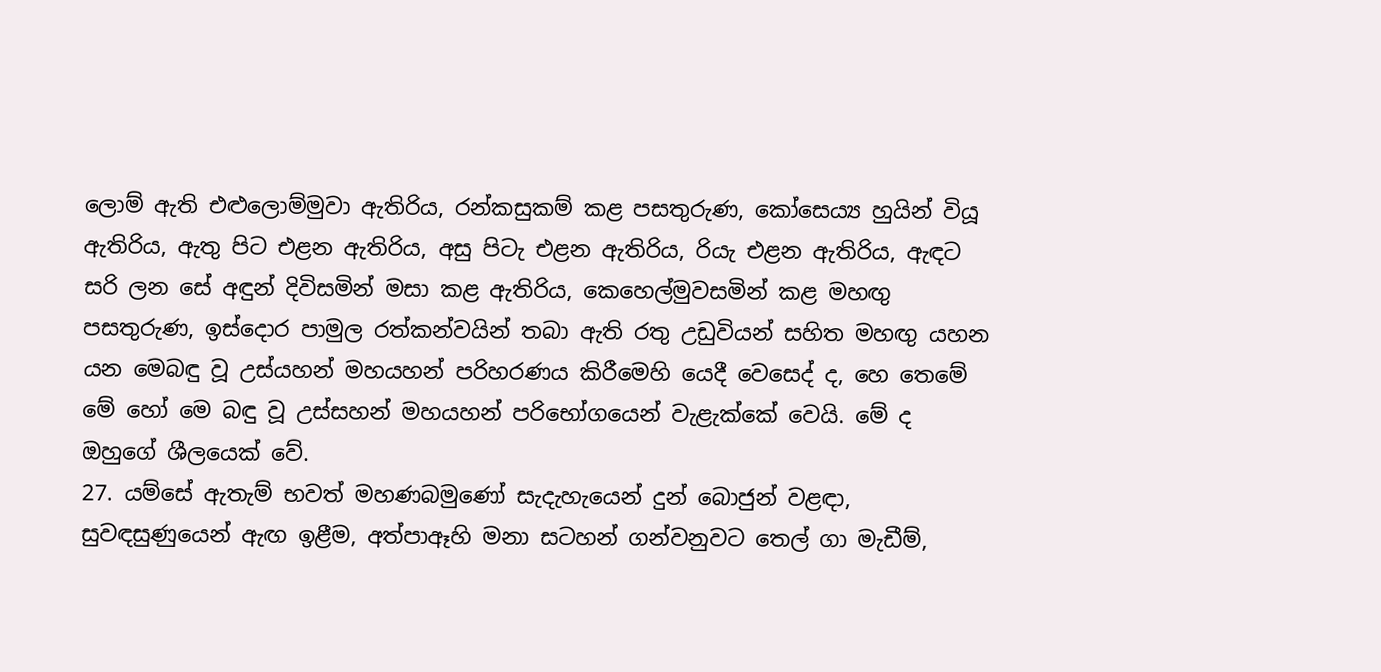ලොම් ඇති එළුලොම්මුවා ඇතිරිය, රන්කසුකම් කළ පසතුරුණ, කෝසෙය්‍ය හුයින් වියූ ඇතිරිය, ඇතු පිට එළන ඇතිරිය, අසු පිටැ එළන ඇතිරිය, රියැ එළන ඇතිරිය, ඇඳට සරි ලන සේ අඳුන් දිවිසමින් මසා කළ ඇතිරිය, කෙහෙල්මුවසමින් කළ මහඟු පසතුරුණ, ඉස්දොර පාමුල රත්කන්වයින් තබා ඇති රතු උඩුවියන් සහිත මහඟු යහන යන මෙබඳු වූ උස්යහන් මහයහන් පරිහරණය කිරීමෙහි යෙදී වෙසෙද් ද, හෙ තෙමේ මේ හෝ මෙ බඳු වූ උස්සහන් මහයහන් පරිභෝගයෙන් වැළැක්කේ වෙයි. මේ ද ඔහුගේ ශීලයෙක් වේ.
27. යම්සේ ඇතැම් භවත් මහණබමුණෝ සැදැහැයෙන් දුන් බොජුන් වළඳා, සුවඳසුණුයෙන් ඇඟ ඉළීම, අත්පාඈහි මනා සටහන් ගන්වනුවට තෙල් ගා මැඩීම්,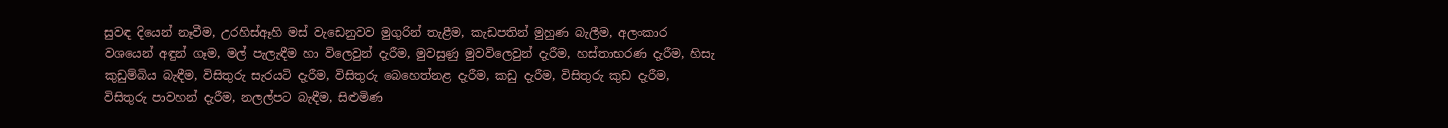සුවඳ දියෙන් නෑවීම, උරහිස්ඈහි මස් වැඩෙනුවව මුගුරින් තැළීම, කැඩපතින් මුහුණ බැලීම, අලංකාර වශයෙන් අඳුන් ගෑම, මල් පැලැඳීම හා විලෙවුන් දැරීම, මුවසුණු මුවවිලෙවුන් දැරීම, හස්තාභරණ දැරීම, හිසැ කුඩුම්බිය බැඳීම, විසිතුරු සැරයටි දැරීම, විසිතුරු බෙහෙත්නළ දැරීම, කඩු දැරීම, විසිතුරු කුඩ දැරීම, විසිතුරු පාවහන් දැරීම, නලල්පට බැඳීම, සිළුමිණ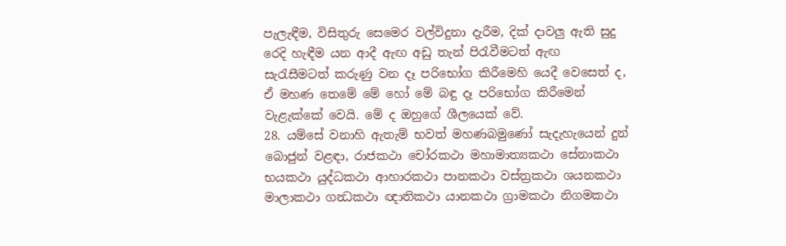පැලැඳීම, විසිතුරු සෙමෙර වල්විදුනා දැරීම, දික් දාවලු ඇති සුදු රෙදි හැඳීම යන ආදී ඇඟ අඩු තැන් පිරැවීමටත් ඇඟ සැරැසීමටත් කරුණු වන දෑ පරිභෝග කිරීමෙහි යෙදී වෙසෙත් ද, ඒ මහණ තෙමේ මේ හෝ මේ බඳු දෑ පරිභෝග කිරීමෙන් වැළැක්කේ වෙයි. මේ ද ඔහුගේ ශීලයෙක් වේ.
28. යම්සේ වනාහි ඇතැම් භවත් මහණබමුණෝ සැදැහැයෙන් දුන් බොජුන් වළඳා, රාජකථා චෝරකථා මහාමාත්‍යකථා සේනාකථා භයකථා යුද්ධකථා ආහාරකථා පානකථා වස්ත්‍රකථා ශයනකථා මාලාකථා ගන්‍ධකථා ඥාතිකථා යානකථා ග්‍රාමකථා නිගමකථා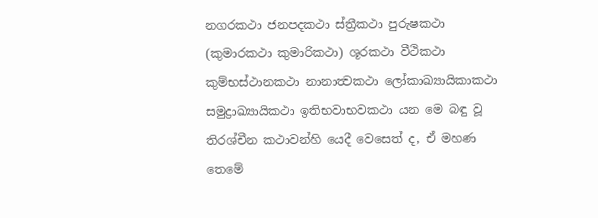නගරකථා ජනපදකථා ස්ත්‍රීකථා පුරුෂකථා (කුමාරකථා කුමාරිකථා) ශූරකථා වීථිකථා කුම්භස්ථානකථා නානාත්‍වකථා ලෝකාඛ්‍යායිකාකථා සමුද්‍රාඛ්‍යායිකථා ඉතිභවාභවකථා යන මෙ බඳු වූ තිරශ්චීන කථාවන්හි යෙදී වෙසෙත් ද, ඒ මහණ තෙමේ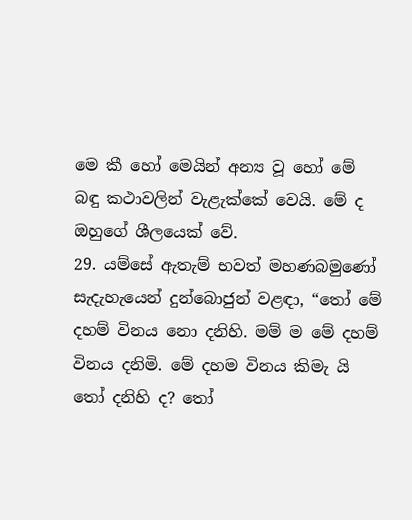මෙ කී හෝ මෙයින් අන්‍ය වූ හෝ මේ බඳු කථාවලින් වැළැක්කේ වෙයි. මේ ද ඔහුගේ ශීලයෙක් වේ.
29. යම්සේ ඇතැම් භවත් මහණබමුණෝ සැදැහැයෙන් දුන්බොජුන් වළඳා, “තෝ මේ දහම් විනය නො දනිහි. මම් ම මේ දහම් විනය දනිමි. මේ දහම විනය කිමැ යි තෝ දනිහි ද? තෝ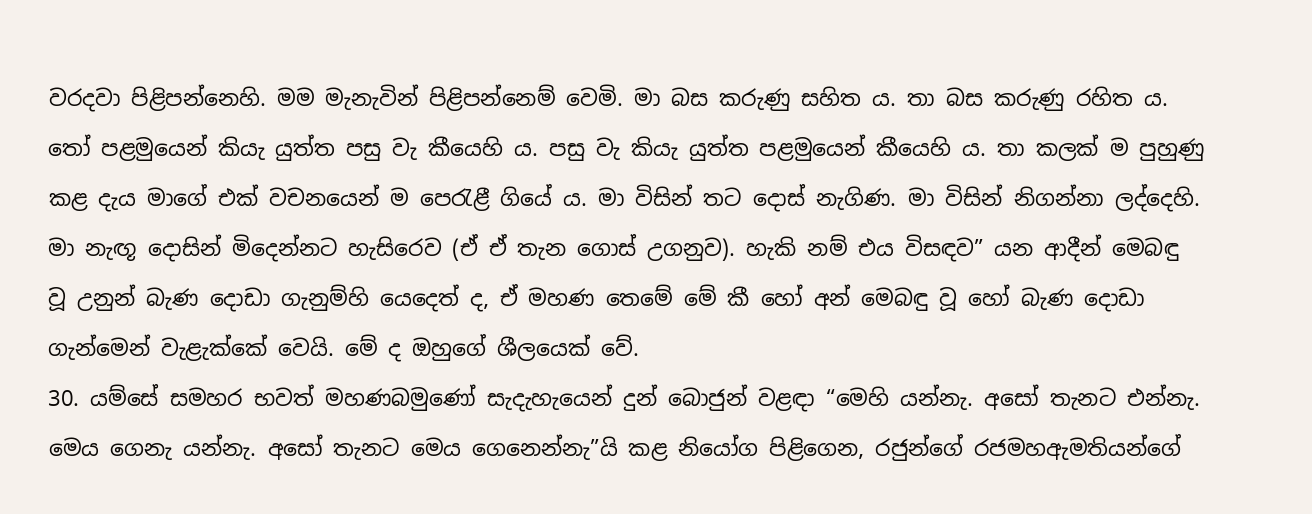වරදවා පිළිපන්නෙහි. මම මැනැවින් පිළිපන්නෙම් වෙමි. මා බස කරුණු සහිත ය. තා බස කරුණු රහිත ය. තෝ පළමුයෙන් කියැ යුත්ත පසු වැ කීයෙහි ය. පසු වැ කියැ යුත්ත පළමුයෙන් කීයෙහි ය. තා කලක් ම පුහුණු කළ දැය මාගේ එක් වචනයෙන් ම පෙරැළී ගියේ ය. මා විසින් තට දොස් නැගිණ. මා විසින් නිගන්නා ලද්දෙහි. මා නැඟූ දොසින් මිදෙන්නට හැසිරෙව (ඒ ඒ තැන ගොස් උගනුව). හැකි නම් එය විසඳව” යන ආදීන් මෙබඳු වූ උනුන් බැණ දොඩා ගැනුම්හි යෙදෙත් ද, ඒ මහණ තෙමේ මේ කී හෝ අන් මෙබඳු වූ හෝ බැණ දොඩා ගැන්මෙන් වැළැක්කේ වෙයි. මේ ද ඔහුගේ ශීලයෙක් වේ.
30. යම්සේ සමහර භවත් මහණබමුණෝ සැදැහැයෙන් දුන් බොජුන් වළඳා “මෙහි යන්නැ. අසෝ තැනට එන්නැ. මෙය ගෙනැ යන්නැ. අසෝ තැනට මෙය ගෙනෙන්නැ”යි කළ නියෝග පිළිගෙන, රජුන්ගේ රජමහඇමතියන්ගේ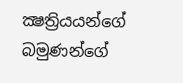ක්‍ෂත්‍රියයන්ගේ බමුණන්ගේ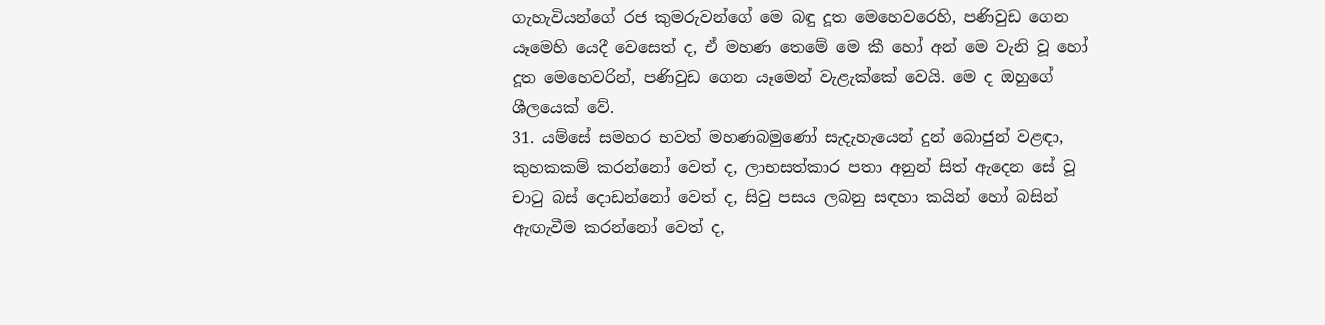ගැහැවියන්ගේ රජ කුමරුවන්ගේ මෙ බඳු දූත මෙහෙවරෙහි, පණිවුඩ ගෙන යෑමෙහි යෙදී වෙසෙත් ද, ඒ මහණ තෙමේ මෙ කී හෝ අන් මෙ වැනි වූ හෝ දූත මෙහෙවරින්, පණිවුඩ ගෙන යෑමෙන් වැළැක්කේ වෙයි. මෙ ද ඔහුගේ ශීලයෙක් වේ.
31. යම්සේ සමහර භවත් මහණබමුණෝ සැදැහැයෙන් දුන් බොජුන් වළඳා, කුහකකම් කරන්නෝ වෙත් ද, ලාභසත්කාර පතා අනුන් සිත් ඇදෙන සේ වූ චාටු බස් දොඩන්නෝ වෙත් ද, සිවු පසය ලබනු සඳහා කයින් හෝ බසින් ඇඟැවීම කරන්නෝ වෙත් ද,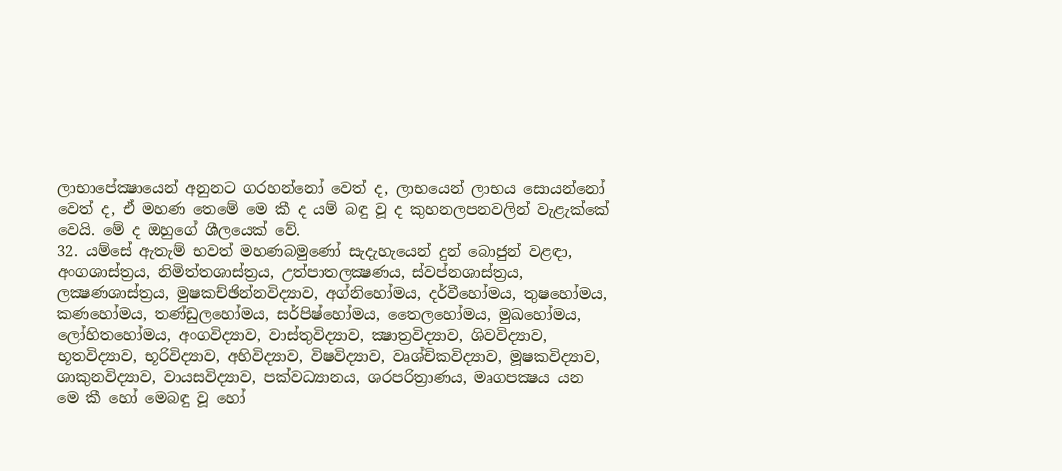ලාභාපේක්‍ෂායෙන් අනුනට ගරහන්නෝ වෙත් ද, ලාභයෙන් ලාභය සොයන්නෝ වෙත් ද, ඒ මහණ තෙමේ මෙ කී ද යම් බඳු වූ ද කුහනලපනවලින් වැළැක්කේ වෙයි. මේ ද ඔහුගේ ශීලයෙක් වේ.
32. යම්සේ ඇතැම් භවත් මහණබමුණෝ සැදැහැයෙන් දුන් බොජුන් වළඳා, අංගශාස්ත්‍රය, නිමිත්තශාස්ත්‍රය, උත්පාතලක්‍ෂණය, ස්වප්නශාස්ත්‍රය, ලක්‍ෂණශාස්ත්‍රය, මුෂකච්ඡින්නවිද්‍යාව, අග්නිහෝමය, දර්වීහෝමය, තුෂහෝමය, කණහෝමය, තණ්ඩුලහෝමය, සර්පිෂ්හෝමය, තෛලහෝමය, මුඛහෝමය, ලෝහිතහෝමය, අංගවිද්‍යාව, වාස්තුවිද්‍යාව, ක්‍ෂාත්‍රවිද්‍යාව, ශිවවිද්‍යාව, භූතවිද්‍යාව, භූරිවිද්‍යාව, අහිවිද්‍යාව, විෂවිද්‍යාව, වෘශ්චිකවිද්‍යාව, මූෂකවිද්‍යාව, ශාකුනවිද්‍යාව, වායසවිද්‍යාව, පක්වධ්‍යානය, ශරපරිත්‍රාණය, මෘගපක්‍ෂය යන මෙ කී හෝ මෙබඳු වූ හෝ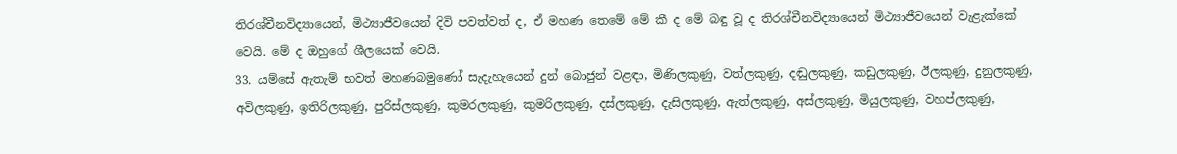තිරශ්චීනවිද්‍යායෙන්, මිථ්‍යාජීවයෙන් දිවි පවත්වත් ද, ඒ මහණ තෙමේ මේ කී ද මේ බඳු වූ ද තිරශ්චීනවිද්‍යායෙන් මිථ්‍යාජීවයෙන් වැළැක්කේ වෙයි. මේ ද ඔහුගේ ශීලයෙක් වෙයි.
33. යම්සේ ඇතැම් භවත් මහණබමුණෝ සැදැහැයෙන් දුන් බොජුන් වළඳා, මිණිලකුණු, වත්ලකුණු, දඬුලකුණු, කඩුලකුණු, ඊලකුණු, දුනුලකුණු, අවිලකුණු, ඉතිරිලකුණු, පුරිස්ලකුණු, කුමරලකුණු, කුමරිලකුණු, දස්ලකුණු, දැසිලකුණු, ඇත්ලකුණු, අස්ලකුණු, මියුලකුණු, වහප්ලකුණු,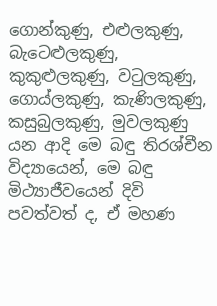ගොන්කුණු, එළුලකුණු, බැටෙළුලකුණු, කුකුළුලකුණු, වටුලකුණු, ගොය්ලකුණු, කැණිලකුණු, කසුබුලකුණු, මුවලකුණු යන ආදි මෙ බඳු තිරශ්චීන විද්‍යායෙන්, මෙ බඳු මිථ්‍යාජීවයෙන් දිවි පවත්වත් ද, ඒ මහණ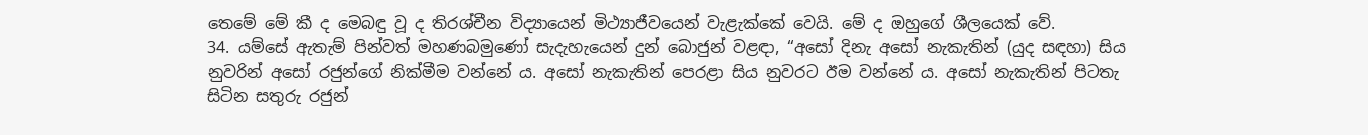තෙමේ මේ කී ද මෙබඳු වූ ද තිරශ්චීන විද්‍යායෙන් මිථ්‍යාජීවයෙන් වැළැක්කේ වෙයි. මේ ද ඔහුගේ ශීලයෙක් වේ.
34. යම්සේ ඇතැම් පින්වත් මහණබමුණෝ සැදැහැයෙන් දුන් බොජුන් වළඳා, “අසෝ දිනැ අසෝ නැකැතින් (යුද සඳහා) සිය නුවරින් අසෝ රජුන්ගේ නික්මීම වන්නේ ය. අසෝ නැකැතින් පෙරළා සිය නුවරට ඊම වන්නේ ය. අසෝ නැකැතින් පිටතැ සිටින සතුරු රජුන්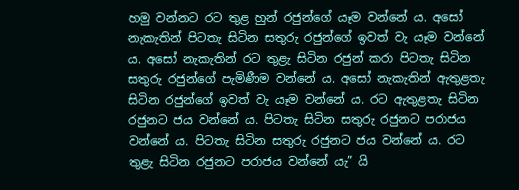හමු වන්නට රට තුළ හුන් රජුන්ගේ යෑම වන්නේ ය. අසෝ නැකැතින් පිටතැ සිටින සතුරු රජුන්ගේ ඉවත් වැ යෑම වන්නේ ය. අසෝ නැකැතින් රට තුළැ සිටින රජුන් කරා පිටතැ සිටින සතුරු රජුන්ගේ පැමිණීම වන්නේ ය. අසෝ නැකැතින් ඇතුළතැ සිටින රජුන්ගේ ඉවත් වැ යෑම වන්නේ ය. රට ඇතුළතැ සිටින රජුනට ජය වන්නේ ය. පිටතැ සිටින සතුරු රජුනට පරාජය වන්නේ ය. පිටතැ සිටින සතුරු රජුනට ජය වන්නේ ය. රට තුළැ සිටින රජුනට පරාජය වන්නේ යැ” යි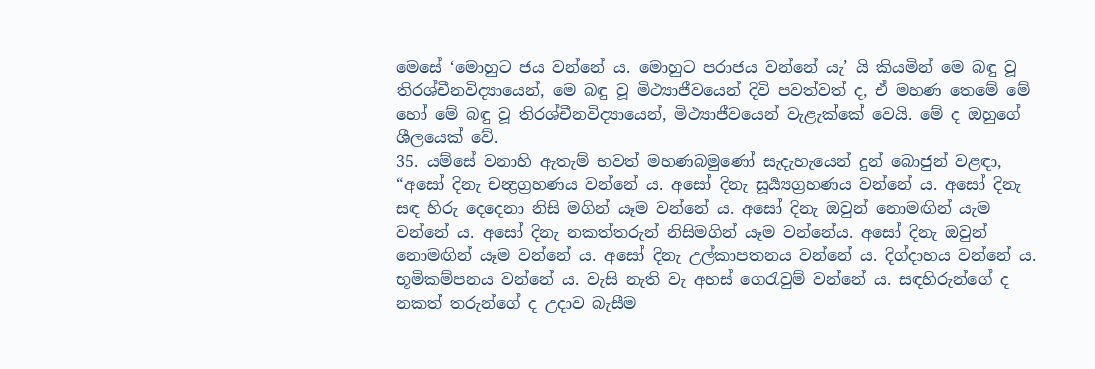මෙසේ ‘මොහුට ජය වන්නේ ය. මොහුට පරාජය වන්නේ යැ’ යි කියමින් මෙ බඳු වූ තිරශ්චීනවිද්‍යායෙන්, මෙ බඳු වූ මිථ්‍යාජීවයෙන් දිවි පවත්වත් ද, ඒ මහණ තෙමේ මේ හෝ මේ බඳු වූ තිරශ්චීනවිද්‍යායෙන්, මිථ්‍යාජීවයෙන් වැළැක්කේ වෙයි. මේ ද ඔහුගේ ශීලයෙක් වේ.
35. යම්සේ වනාහි ඇතැම් භවත් මහණබමුණෝ සැදැහැයෙන් දුන් බොජුන් වළඳා, “අසෝ දිනැ චන්‍ද්‍රග්‍රහණය වන්නේ ය. අසෝ දිනැ සූර්‍ය්‍යග්‍රහණය වන්නේ ය. අසෝ දිනැ සඳ හිරු දෙදෙනා නිසි මගින් යෑම වන්නේ ය. අසෝ දිනැ ඔවුන් නොමඟින් යැම වන්නේ ය. අසෝ දිනැ නකත්තරුන් නිසිමගින් යෑම වන්නේය. අසෝ දිනැ ඔවුන් නොමඟින් යෑම වන්නේ ය. අසෝ දිනැ උල්කාපතනය වන්නේ ය. දිග්දාහය වන්නේ ය. භූමිකම්පනය වන්නේ ය. වැසි නැති වැ අහස් ගෙරැවුම් වන්නේ ය. සඳහිරුන්ගේ ද නකත් තරුන්ගේ ද උදාව බැසීම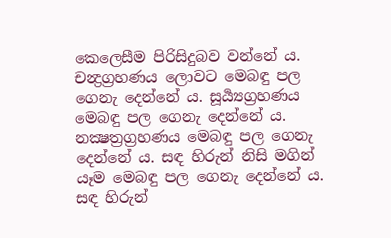කෙලෙසීම පිරිසිදුබව වන්නේ ය. චන්‍ද්‍රග්‍රහණය ලොවට මෙබඳු පල ගෙනැ දෙන්නේ ය. සූර්‍ය්‍යග්‍රහණය මෙබඳු පල ගෙනැ දෙන්නේ ය. නක්‍ෂත්‍රග්‍රහණය මෙබඳු පල ගෙනැ දෙන්නේ ය. සඳ හිරුන් නිසි මගින් යෑම මෙබඳු පල ගෙනැ දෙන්නේ ය. සඳ හිරුන්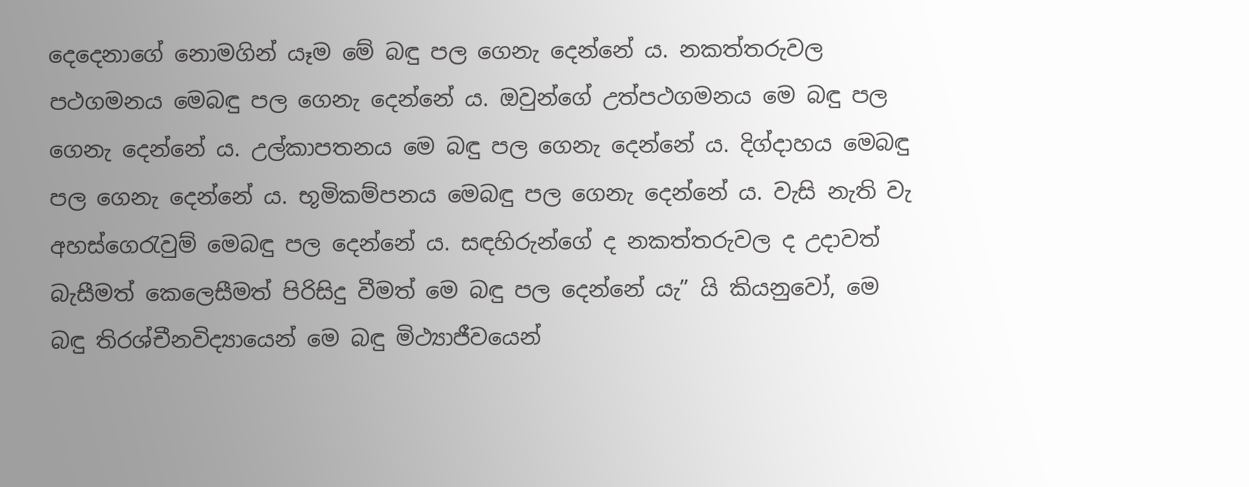දෙදෙනාගේ නොමගින් යෑම මේ බඳු පල ගෙනැ දෙන්නේ ය. නකත්තරුවල පථගමනය මෙබඳු පල ගෙනැ දෙන්නේ ය. ඔවුන්ගේ උත්පථගමනය මෙ බඳු පල ගෙනැ දෙන්නේ ය. උල්කාපතනය මෙ බඳු පල ගෙනැ දෙන්නේ ය. දිග්දාහය මෙබඳු පල ගෙනැ දෙන්නේ ය. භූමිකම්පනය මෙබඳු පල ගෙනැ දෙන්නේ ය. වැසි නැති වැ අහස්ගෙරැවුම් මෙබඳු පල දෙන්නේ ය. සඳහිරුන්ගේ ද නකත්තරුවල ද උදාවත් බැසීමත් කෙලෙසීමත් පිරිසිදු වීමත් මෙ බඳු පල දෙන්නේ යැ” යි කියනුවෝ, මෙ බඳු තිරශ්චීනවිද්‍යායෙන් මෙ බඳු මිථ්‍යාජීවයෙන්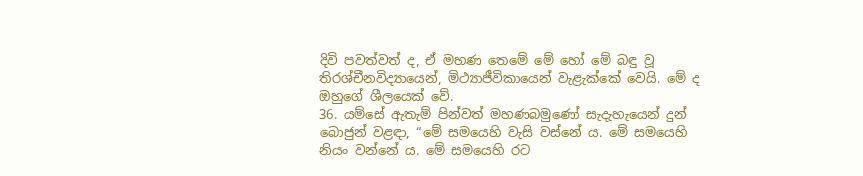දිවි පවත්වත් ද, ඒ මහණ තෙමේ මේ හෝ මේ බඳු වූ තිරශ්චීනවිද්‍යායෙන්, මිථ්‍යාජීවිකායෙන් වැළැක්කේ වෙයි. මේ ද ඔහුගේ ශීලයෙක් වේ.
36. යම්සේ ඇතැම් පින්වත් මහණබමුණෝ සැදැහැයෙන් දුන් බොජුන් වළඳා, “මේ සමයෙහි වැසි වස්නේ ය. මේ සමයෙහි නියං වන්නේ ය. මේ සමයෙහි රට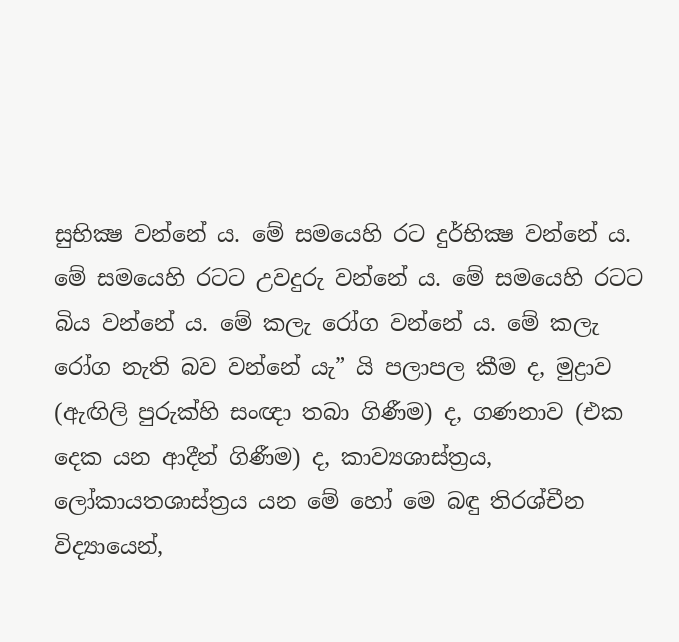සුභික්‍ෂ වන්නේ ය. මේ සමයෙහි රට දුර්භික්‍ෂ වන්නේ ය. මේ සමයෙහි රටට උවදුරු වන්නේ ය. මේ සමයෙහි රටට බිය වන්නේ ය. මේ කලැ රෝග වන්නේ ය. මේ කලැ රෝග නැති බව වන්නේ යැ” යි පලාපල කීම ද, මුද්‍රාව (ඇඟිලි පුරුක්හි සංඥා තබා ගිණීම) ද, ගණනාව (එක දෙක යන ආදීන් ගිණීම) ද, කාව්‍යශාස්ත්‍රය, ලෝකායතශාස්ත්‍රය යන මේ හෝ මෙ බඳු තිරශ්චීන විද්‍යායෙන්,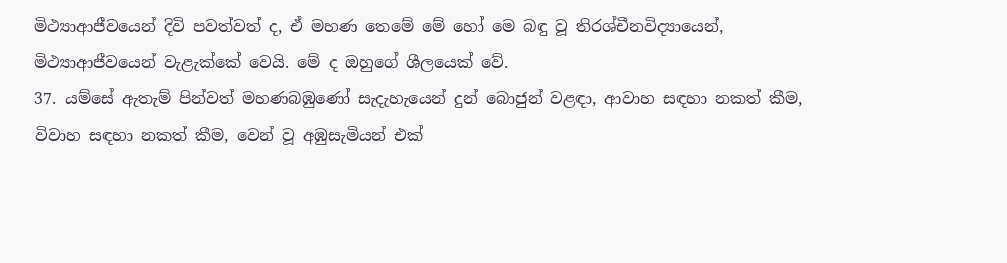මිථ්‍යාආජීවයෙන් දිවි පවත්වත් ද, ඒ මහණ තෙමේ මේ හෝ මෙ බඳු වූ තිරශ්චීනවිද්‍යායෙන්, මිථ්‍යාආජීවයෙන් වැළැක්කේ වෙයි. මේ ද ඔහුගේ ශීලයෙක් වේ.
37. යම්සේ ඇතැම් පින්වත් මහණබඹුණෝ සැදැහැයෙන් දුන් බොජුන් වළඳා, ආවාහ සඳහා නකත් කීම, විවාහ සඳහා නකත් කීම, වෙන් වූ අඹුසැමියන් එක්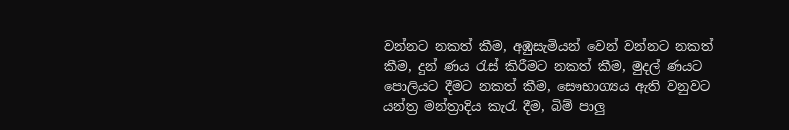වන්නට නකත් කීම, අඹුසැමියන් වෙන් වන්නට නකත් කීම, දුන් ණය රැස් කිරීමට නකත් කීම, මුදල් ණයට පොලියට දීමට නකත් කීම, සෞභාග්‍යය ඇති වනුවට යන්ත්‍ර මන්ත්‍රාදිය කැරැ දීම, බිම් පාලු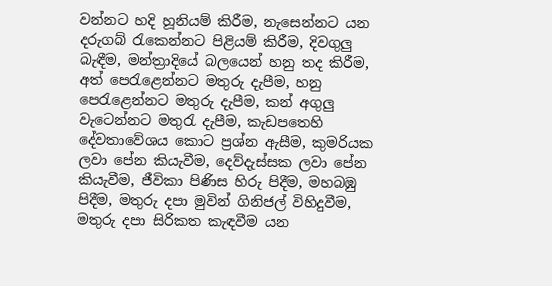වන්නට හදි හූනියම් කිරීම, නැසෙන්නට යන දරුගබ් රැකෙන්නට පිළියම් කිරීම, දිවගුලු බැඳීම, මන්ත්‍රාදියේ බලයෙන් හනු තද කිරීම, අත් පෙරැළෙන්නට මතුරු දැපීම, හනු පෙරැළෙන්නට මතුරු දැපීම, කන් අගුලු වැටෙන්නට මතුරැ දැපීම, කැඩපතෙහි දේවතාවේශය කොට ප්‍රශ්න ඇසීම, කුමරියක ලවා පේන කියැවීම, දෙව්දැස්සක ලවා පේන කියැවීම, ජීවිකා පිණිස හිරු පිදීම, මහබඹු පිදීම, මතුරු දපා මුවින් ගිනිජල් විහිදුවීම, මතුරු දපා සිරිකත කැඳවීම යන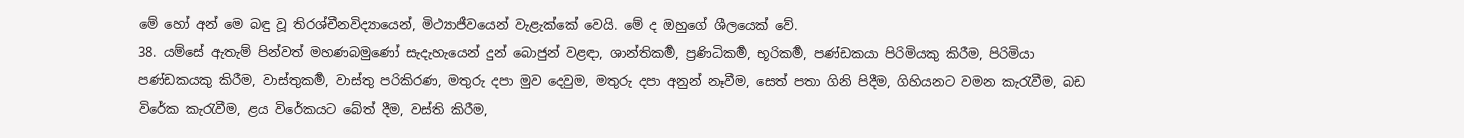මේ හෝ අන් මෙ බඳු වූ තිරශ්චීනවිද්‍යායෙන්, මිථ්‍යාජීවයෙන් වැළැක්කේ වෙයි. මේ ද ඔහුගේ ශීලයෙක් වේ.
38. යම්සේ ඇතැම් පින්වත් මහණබමුණෝ සැදැහැයෙන් දුන් බොජුන් වළඳා, ශාන්තිකර්‍ම, ප්‍රණිධිකර්‍ම, භූරිකර්‍ම, පණ්ඩකයා පිරිමියකු කිරීම, පිරිමියා පණ්ඩකයකු කිරීම, වාස්තුකර්‍ම, වාස්තු පරිකිරණ, මතුරු දපා මුව දෙවුම, මතුරු දපා අනුන් නෑවීම, සෙත් පතා ගිනි පිදීම, ගිහියනට වමන කැරැවීම, බඩ විරේක කැරැවීම, ළය විරේකයට බේත් දීම, වස්ති කිරීම,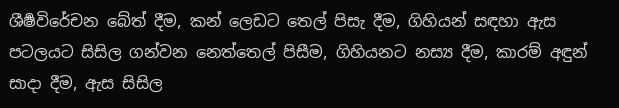ශීර්‍ෂවිරේචන බේත් දීම, කන් ලෙඩට තෙල් පිසැ දීම, ගිහියන් සඳහා ඇස පටලයට සිසිල ගන්වන නෙත්තෙල් පිසීම, ගිහියනට නස්‍ය දීම, කාරම් අඳුන් සාදා දීම, ඇස සිසිල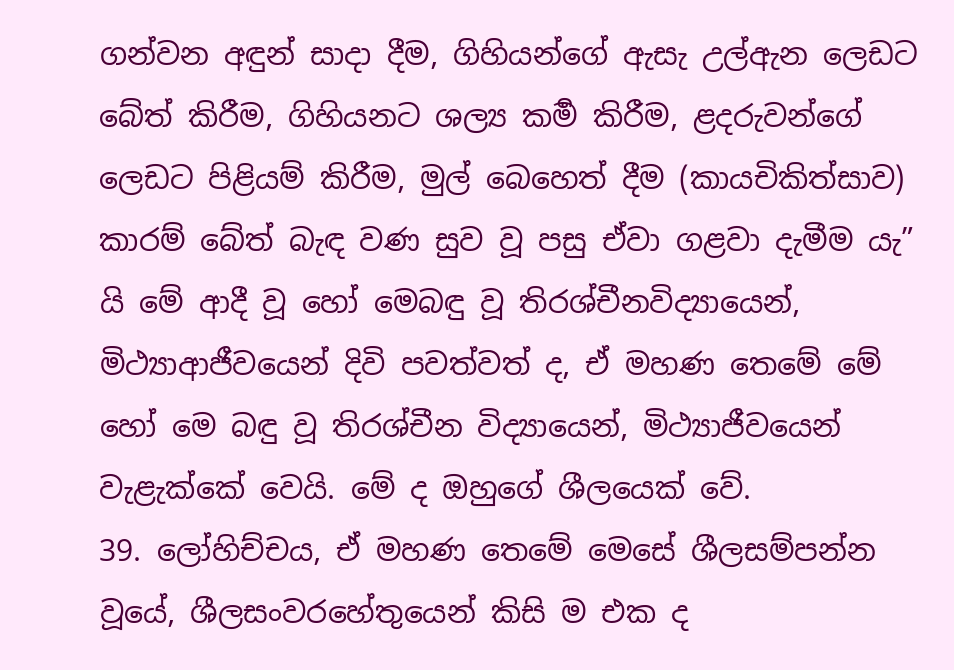ගන්වන අඳුන් සාදා දීම, ගිහියන්ගේ ඇසැ උල්ඇන ලෙඩට බේත් කිරීම, ගිහියනට ශල්‍ය කර්‍ම කිරීම, ළදරුවන්ගේ ලෙඩට පිළියම් කිරීම, මුල් බෙහෙත් දීම (කායචිකිත්සාව) කාරම් බේත් බැඳ වණ සුව වූ පසු ඒවා ගළවා දැමීම යැ” යි මේ ආදී වූ හෝ මෙබඳු වූ තිරශ්චීනවිද්‍යායෙන්, මිථ්‍යාආජීවයෙන් දිවි පවත්වත් ද, ඒ මහණ තෙමේ මේ හෝ මෙ බඳු වූ තිරශ්චීන විද්‍යායෙන්, මිථ්‍යාජීවයෙන් වැළැක්කේ වෙයි. මේ ද ඔහුගේ ශීලයෙක් වේ.
39. ලෝහිච්චය, ඒ මහණ තෙමේ මෙසේ ශීලසම්පන්න වූයේ, ශීලසංවරහේතුයෙන් කිසි ම එක ද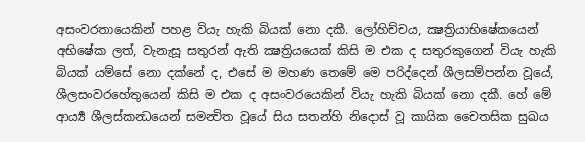අසංවරතායෙකින් පහළ වියැ හැකි බියක් නො දකී. ලෝහිච්චය, ක්‍ෂත්‍රියාභිෂේකයෙන් අභිෂේක ලත්, වැනැසූ සතුරන් ඇති ක්‍ෂත්‍රියයෙක් කිසි ම එක ද සතුරකුගෙන් වියැ හැකි බියක් යම්සේ නො දක්නේ ද, එසේ ම මහණ තෙමේ මෙ පරිද්දෙන් ශීලසම්පන්න වූයේ, ශීලසංවරහේතුයෙන් කිසි ම එක ද අසංවරයෙකින් වියැ හැකි බියක් නො දකී. හේ මේ ආර්‍ය්‍ය ශීලස්කන්‍ධයෙන් සමන්‍විත වූයේ සිය සතන්හි නිදොස් වූ කායික චෛතසික සුඛය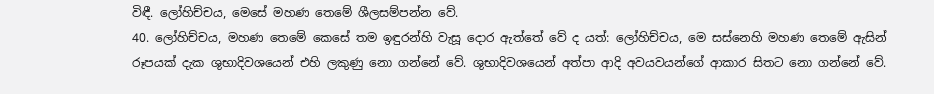විඳී. ලෝහිච්චය, මෙසේ මහණ තෙමේ ශීලසම්පන්න වේ.
40. ලෝහිච්චය, මහණ තෙමේ කෙසේ තම ඉඳුරන්හි වැසූ දොර ඇත්තේ වේ ද යත්: ලෝහිච්චය, මෙ සස්නෙහි මහණ තෙමේ ඇසින් රූපයක් දැක ශුභාදිවශයෙන් එහි ලකුණු නො ගන්නේ වේ. ශුභාදිවශයෙන් අත්පා ආදි අවයවයන්ගේ ආකාර සිතට නො ගන්නේ වේ.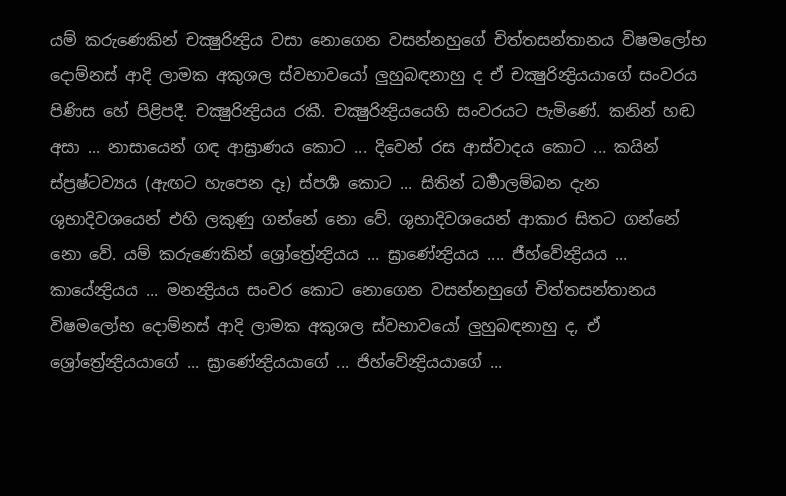යම් කරුණෙකින් චක්‍ෂුරින්‍ද්‍රිය වසා නොගෙන වසන්නහුගේ චිත්තසන්තානය විෂමලෝභ දොම්නස් ආදි ලාමක අකුශල ස්වභාවයෝ ලුහුබඳනාහු ද ඒ චක්‍ෂුරින්‍ද්‍රියයාගේ සංවරය පිණිස හේ පිළිපදී. චක්‍ෂුරින්‍ද්‍රියය රකී. චක්‍ෂුරින්‍ද්‍රියයෙහි සංවරයට පැමිණේ. කනින් හඬ අසා ... නාසායෙන් ගඳ ආඝ්‍රාණය කොට ... දිවෙන් රස ආස්වාදය කොට ... කයින් ස්ප්‍රෂ්ටව්‍යය (ඇඟට හැපෙන දෑ) ස්පර්‍ශ කොට ... සිතින් ධර්‍මාලම්බන දැන ශුභාදිවශයෙන් එහි ලකුණු ගන්නේ නො වේ. ශුභාදිවශයෙන් ආකාර සිතට ගන්නේ නො වේ. යම් කරුණෙකින් ශ්‍රෝත්‍රේන්‍ද්‍රියය ... ඝ්‍රාණේන්‍ද්‍රියය .... ජීහ්වේන්‍ද්‍රියය ... කායේන්‍ද්‍රියය ... මනන්‍ද්‍රියය සංවර කොට නොගෙන වසන්නහුගේ චිත්තසන්තානය විෂමලෝභ දොම්නස් ආදි ලාමක අකුශල ස්වභාවයෝ ලුහුබඳනාහු ද, ඒ ශ්‍රෝත්‍රේන්‍ද්‍රියයාගේ ... ඝ්‍රාණේන්‍ද්‍රියයාගේ ... ජිහ්වේන්‍ද්‍රියයාගේ ...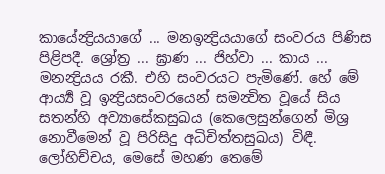කායේන්‍ද්‍රියයාගේ ... මනඉන්‍ද්‍රියයාගේ සංවරය පිණිස පිළිපදී. ශ්‍රෝත්‍ර ... ඝ්‍රාණ ... ජිහ්වා ... කාය ... මනන්‍ද්‍රියය රකී. එහි සංවරයට පැමිණේ. හේ මේ ආර්‍ය්‍ය වූ ඉන්‍ද්‍රියසංවරයෙන් සමන්‍විත වූයේ සිය සතන්හි අව්‍යාසේකසුඛය (කෙලෙසුන්ගෙන් මිශ්‍ර නොවීමෙන් වූ පිරිසිදු අධිචිත්තසුඛය) විඳී. ලෝහිච්චය, මෙසේ මහණ තෙමේ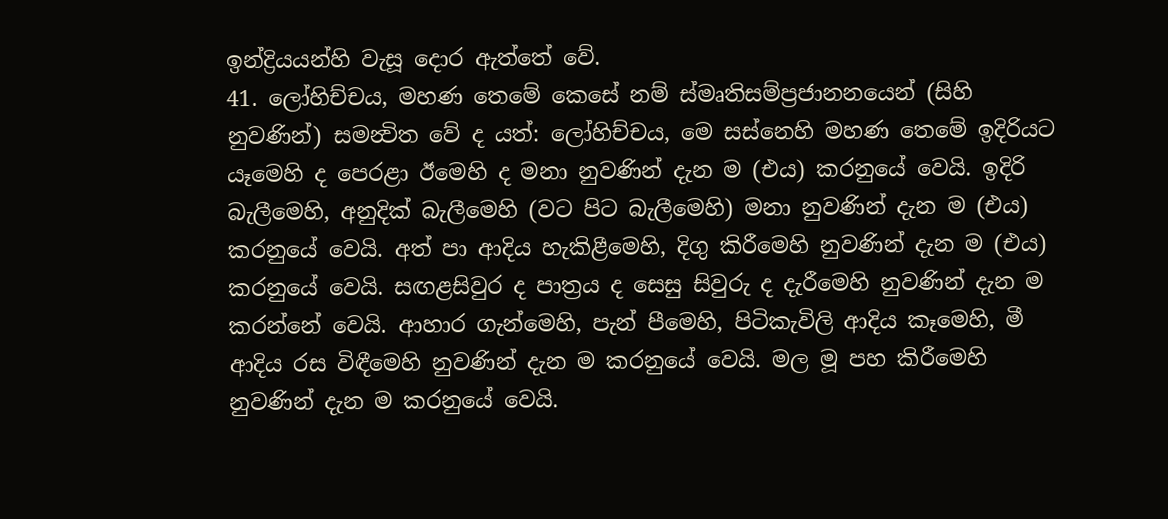ඉන්ද්‍රියයන්හි වැසූ දොර ඇත්තේ වේ.
41. ලෝහිච්චය, මහණ තෙමේ කෙසේ නම් ස්මෘතිසම්ප්‍රජානනයෙන් (සිහි නුවණින්) සමන්‍විත වේ ද යත්: ලෝහිච්චය, මෙ සස්නෙහි මහණ තෙමේ ඉදිරියට යෑමෙහි ද පෙරළා ඊමෙහි ද මනා නුවණින් දැන ම (එය) කරනුයේ වෙයි. ඉදිරි බැලීමෙහි, අනුදික් බැලීමෙහි (වට පිට බැලීමෙහි) මනා නුවණින් දැන ම (එය) කරනුයේ වෙයි. අත් පා ආදිය හැකිළීමෙහි, දිගු කිරීමෙහි නුවණින් දැන ම (එය) කරනුයේ වෙයි. සඟළසිවුර ද පාත්‍රය ද සෙසු සිවුරු ද දැරීමෙහි නුවණින් දැන ම කරන්නේ වෙයි. ආහාර ගැන්මෙහි, පැන් පීමෙහි, පිටිකැවිලි ආදිය කෑමෙහි, මී ආදිය රස විඳීමෙහි නුවණින් දැන ම කරනුයේ වෙයි. මල මූ පහ කිරීමෙහි නුවණින් දැන ම කරනුයේ වෙයි.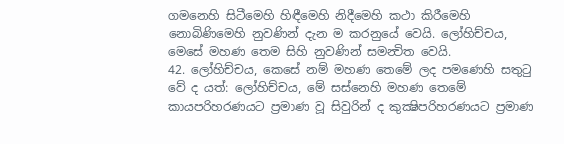ගමනෙහි සිටීමෙහි හිඳීමෙහි නිදීමෙහි කථා කිරීමෙහි නොබිණිමෙහි නුවණින් දැන ම කරනුයේ වෙයි. ලෝහිච්චය, මෙසේ මහණ තෙම සිහි නුවණින් සමන්‍විත වෙයි.
42. ලෝහිච්චය, කෙසේ නම් මහණ තෙමේ ලද පමණෙහි සතුටු වේ ද යත්: ලෝහිච්චය, මේ සස්නෙහි මහණ තෙමේ කායපරිහරණයට ප්‍රමාණ වූ සිවුරින් ද කුක්‍ෂිපරිහරණයට ප්‍රමාණ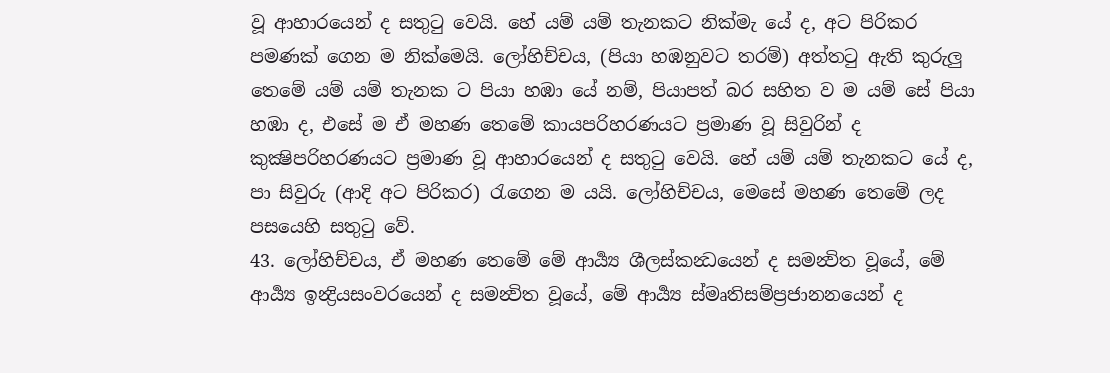වූ ආහාරයෙන් ද සතුටු වෙයි. හේ යම් යම් තැනකට නික්මැ යේ ද, අට පිරිකර පමණක් ගෙන ම නික්මෙයි. ලෝහිච්චය, (පියා හඹනුවට තරම්) අත්තටු ඇති කුරුලු තෙමේ යම් යම් තැනක ට පියා හඹා යේ නම්, පියාපත් බර සහිත ව ම යම් සේ පියා හඹා ද, එසේ ම ඒ මහණ තෙමේ කායපරිහරණයට ප්‍රමාණ වූ සිවුරින් ද කුක්‍ෂිපරිහරණයට ප්‍රමාණ වූ ආහාරයෙන් ද සතුටු වෙයි. හේ යම් යම් තැනකට යේ ද, පා සිවුරු (ආදි අට පිරිකර) රැගෙන ම යයි. ලෝහිච්චය, මෙසේ මහණ තෙමේ ලද පසයෙහි සතුටු වේ.
43. ලෝහිච්චය, ඒ මහණ තෙමේ මේ ආර්‍ය්‍ය ශීලස්කන්‍ධයෙන් ද සමන්‍විත වූයේ, මේ ආර්‍ය්‍ය ඉන්‍ද්‍රියසංවරයෙන් ද සමන්‍විත වූයේ, මේ ආර්‍ය්‍ය ස්මෘතිසම්ප්‍රජානනයෙන් ද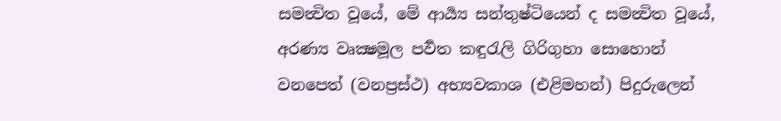සමන්‍විත වූයේ, මේ ආර්‍ය්‍ය සන්තුෂ්ටියෙන් ද සමන්‍විත වූයේ, අරණ්‍ය වෘක්‍ෂමූල පර්‍වත කඳුරැලි ගිරිගුහා සොහොන් වනපෙත් (වනප්‍රස්ථ) අභ්‍යවකාශ (එළිමහන්) පිදුරුලෙන්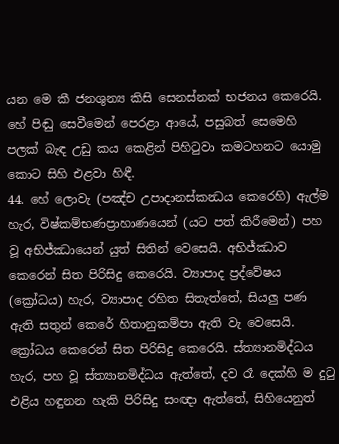යන මෙ කී ජනශුන්‍ය කිසි සෙනස්නක් භජනය කෙරෙයි. හේ පිඬු සෙවීමෙන් පෙරළා ආයේ, පසුබත් සෙමෙහි පලක් බැඳ උඩු කය කෙළින් පිහිටුවා කමටහනට යොමු කොට සිහි එළවා හිඳී.
44. හේ ලොවැ (පඤ්ච උපාදානස්කන්‍ධය කෙරෙහි) ඇල්ම හැර, විෂ්කම්භණප්‍රාහාණයෙන් (යට පත් කිරීමෙන්) පහ වූ අභිජ්ඣායෙන් යුත් සිතින් වෙසෙයි. අභිජ්ඣාව කෙරෙන් සිත පිරිසිදු කෙරෙයි. ව්‍යාපාද ප්‍රද්වේෂය (ක්‍රෝධය) හැර, ව්‍යාපාද රහිත සිතැත්තේ, සියලු පණ ඇති සතුන් කෙරේ හිතානුකම්පා ඇති වැ වෙසෙයි. ක්‍රෝධය කෙරෙන් සිත පිරිසිදු කෙරෙයි. ස්ත්‍යානමිද්ධය හැර, පහ වූ ස්ත්‍යානමිද්ධය ඇත්තේ, දව රෑ දෙක්හි ම දුටු එළිය හඳුනන හැකි පිරිසිදු සංඥා ඇත්තේ, සිහියෙනුත්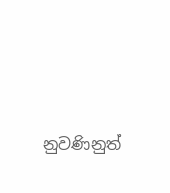නුවණිනුත්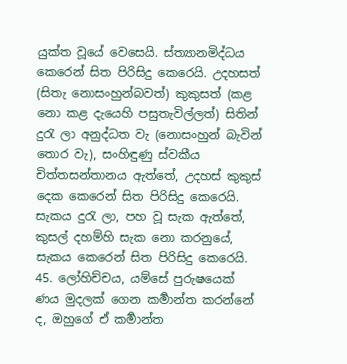යුක්ත වූයේ වෙසෙයි. ස්ත්‍යානමිද්ධය කෙරෙන් සිත පිරිසිදු කෙරෙයි. උදහසත් (සිතැ නොසංහුන්බවත්) කුකුසත් (කළ නො කළ දැයෙහි පසුතැවිල්ලත්) සිතින් දුරැ ලා අනුද්ධත වැ (නොසංහුන් බැවින් තොර වැ), සංහිඳුණු ස්වකීය චිත්තසන්තානය ඇත්තේ, උදහස් කුකුස් දෙක කෙරෙන් සිත පිරිසිදු කෙරෙයි. සැකය දුරැ ලා, පහ වූ සැක ඇත්තේ, කුසල් දහම්හි සැක නො කරනුයේ, සැකය කෙරෙන් සිත පිරිසිදු කෙරෙයි.
45. ලෝහිච්චය, යම්සේ පුරුෂයෙක් ණය මුදලක් ගෙන කර්‍මාන්ත කරන්නේ ද, ඔහුගේ ඒ කර්‍මාන්ත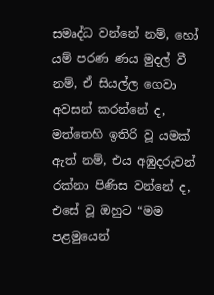සමෘද්ධ වන්නේ නම්, හෝ යම් පරණ ණය මුදල් වී නම්, ඒ සියල්ල ගෙවා අවසන් කරන්නේ ද, මත්තෙහි ඉතිරි වූ යමක් ඇත් නම්, එය අඹුදරුවන් රක්නා පිණිස වන්නේ ද, එසේ වූ ඔහුට “මම පළමුයෙන්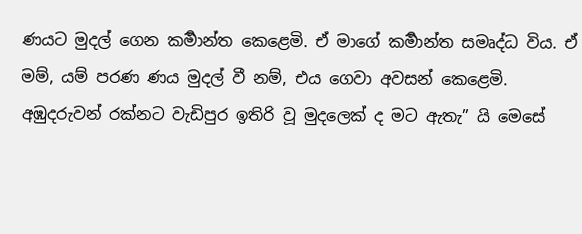ණයට මුදල් ගෙන කර්‍මාන්ත කෙළෙමි. ඒ මාගේ කර්‍මාන්ත සමෘද්ධ විය. ඒ මම්, යම් පරණ ණය මුදල් වී නම්, එය ගෙවා අවසන් කෙළෙමි. අඹුදරුවන් රක්නට වැඩිපුර ඉතිරි වූ මුදලෙක් ද මට ඇතැ” යි මෙසේ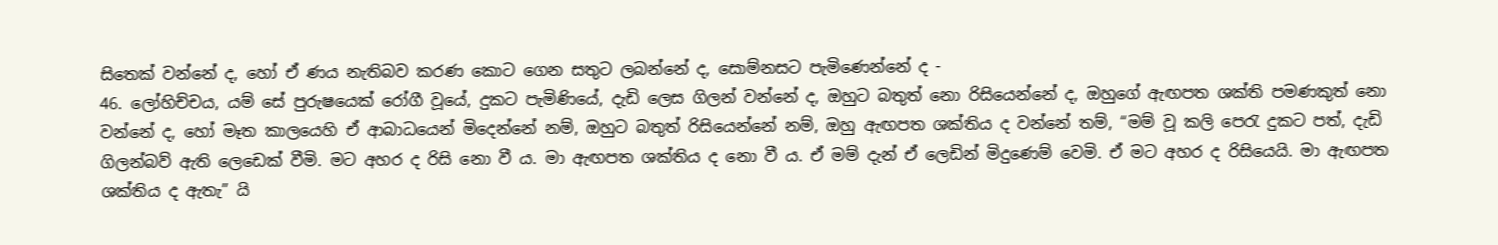සිතෙක් වන්නේ ද, හෝ ඒ ණය නැතිබව කරණ කොට ගෙන සතුට ලබන්නේ ද, සොම්නසට පැමිණෙන්නේ ද -
46. ලෝහිච්චය, යම් සේ පුරුෂයෙක් රෝගී වූයේ, දුකට පැමිණියේ, දැඩි ලෙස ගිලන් වන්නේ ද, ඔහුට බතුත් නො රිසියෙන්නේ ද, ඔහුගේ ඇඟපත ශක්ති පමණකුත් නො වන්නේ ද, හෝ මෑත කාලයෙහි ඒ ආබාධයෙන් මිදෙන්නේ නම්, ඔහුට බතුත් රිසියෙන්නේ නම්, ඔහු ඇඟපත ශක්තිය ද වන්නේ තම්, “මම් වූ කලි පෙරැ දුකට පත්, දැඩි ගිලන්බව් ඇති ලෙඩෙක් වීමි. මට අහර ද රිසි නො වී ය. මා ඇඟපත ශක්තිය ද නො වී ය. ඒ මම් දැන් ඒ ලෙඩින් මිදුණෙම් වෙමි. ඒ මට අහර ද රිසියෙයි. මා ඇඟපත ශක්තිය ද ඇතැ” යි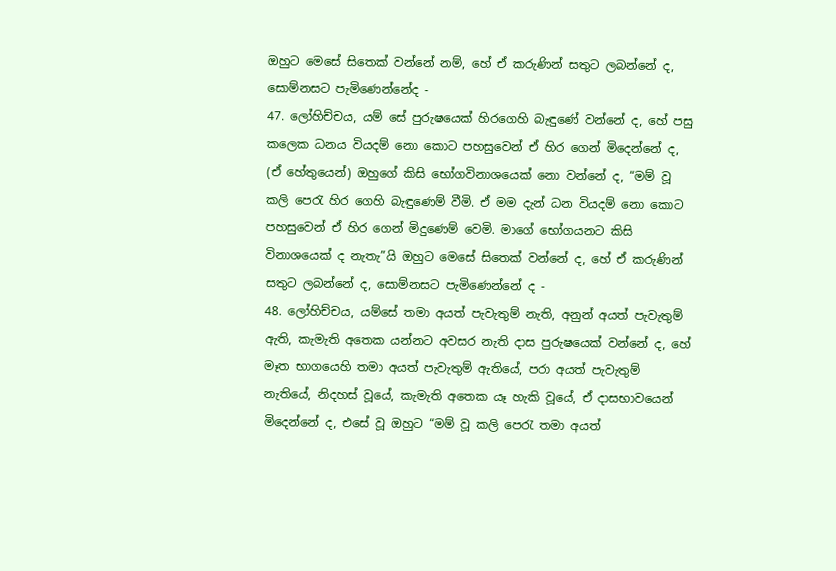ඔහුට මෙසේ සිතෙක් වන්නේ නම්, හේ ඒ කරුණින් සතුට ලබන්නේ ද, සොම්නසට පැමිණෙන්නේද -
47. ලෝහිච්චය, යම් සේ පුරුෂයෙක් හිරගෙහි බැඳුණේ වන්නේ ද, හේ පසු කලෙක ධනය වියදම් නො කොට පහසුවෙන් ඒ හිර ගෙන් මිදෙන්නේ ද, (ඒ හේතුයෙන්) ඔහුගේ කිසි භෝගවිනාශයෙක් නො වන්නේ ද, “මම් වූ කලි පෙරැ හිර ගෙහි බැඳුණෙම් වීමි. ඒ මම දැන් ධන වියදම් නො කොට පහසුවෙන් ඒ හිර ගෙන් මිදුණෙම් වෙමි. මාගේ භෝගයනට කිසි විනාශයෙක් ද නැතැ”යි ඔහුට මෙසේ සිතෙක් වන්නේ ද, හේ ඒ කරුණින් සතුට ලබන්නේ ද, සොම්නසට පැමිණෙන්නේ ද -
48. ලෝහිච්චය, යම්සේ තමා අයත් පැවැතුම් නැති, අනුන් අයත් පැවැතුම් ඇති, කැමැති අතෙක යන්නට අවසර නැති දාස පුරුෂයෙක් වන්නේ ද, හේ මෑත භාගයෙහි තමා අයත් පැවැතුම් ඇතියේ, පරා අයත් පැවැතුම් නැතියේ, නිදහස් වූයේ, කැමැති අතෙක යෑ හැකි වූයේ, ඒ දාසභාවයෙන් මිදෙන්නේ ද, එසේ වූ ඔහුට “මම් වූ කලි පෙරැ තමා අයත්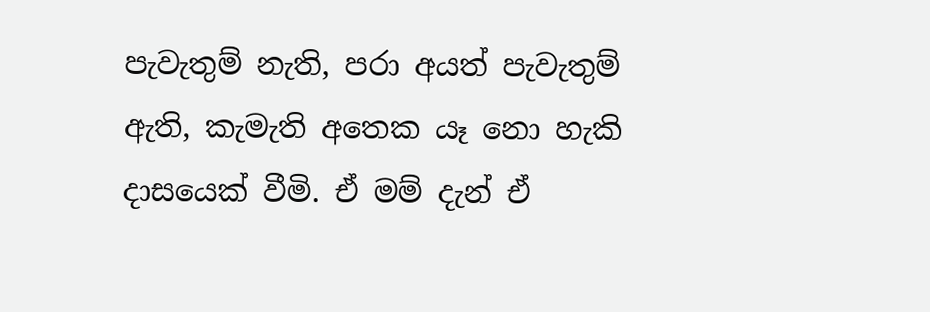පැවැතුම් නැති, පරා අයත් පැවැතුම් ඇති, කැමැති අතෙක යෑ නො හැකි දාසයෙක් වීමි. ඒ මම් දැන් ඒ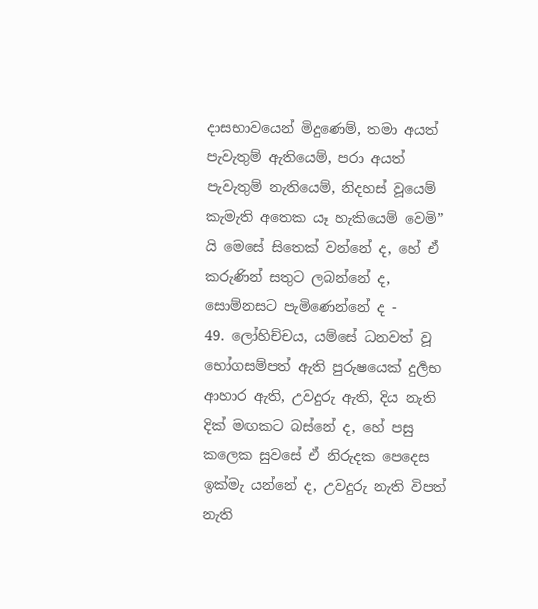දාසභාවයෙන් මිදුණෙම්, තමා අයත් පැවැතුම් ඇතියෙම්, පරා අයත් පැවැතුම් නැතියෙම්, නිදහස් වූයෙම් කැමැති අතෙක යෑ හැකියෙම් වෙමි” යි මෙසේ සිතෙක් වන්නේ ද, හේ ඒ කරුණින් සතුට ලබන්නේ ද, සොම්නසට පැමිණෙන්නේ ද -
49. ලෝහිච්චය, යම්සේ ධනවත් වූ භෝගසම්පත් ඇති පුරුෂයෙක් දුර්‍ලභ ආහාර ඇති, උවදුරු ඇති, දිය නැති දික් මඟකට බස්නේ ද, හේ පසු කලෙක සුවසේ ඒ නිරුදක පෙදෙස ඉක්මැ යන්නේ ද, උවදුරු නැති විපත් නැති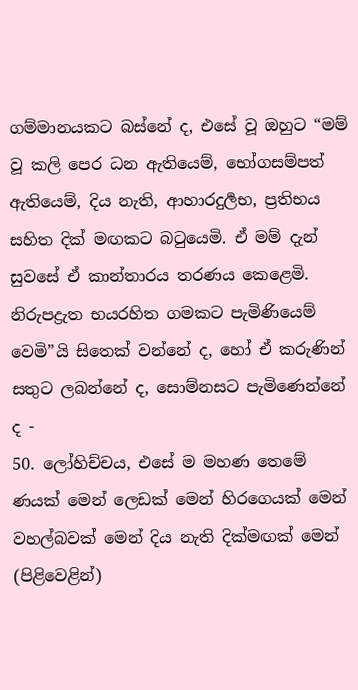ගම්මානයකට බස්නේ ද, එසේ වූ ඔහුට “මම් වූ කලි පෙර ධන ඇතියෙම්, භෝගසම්පත් ඇතියෙම්, දිය නැති, ආහාරදුර්‍ලභ, ප්‍රතිභය සහිත දික් මඟකට බටුයෙමි. ඒ මම් දැන් සුවසේ ඒ කාන්තාරය තරණය කෙළෙමි. නිරුපද්‍රැත භයරහිත ගමකට පැමිණියෙම් වෙමි”යි සිතෙක් වන්නේ ද, හෝ ඒ කරුණින් සතුට ලබන්නේ ද, සොම්නසට පැමිණෙන්නේ ද -
50. ලෝහිච්චය, එසේ ම මහණ තෙමේ ණයක් මෙන් ලෙඩක් මෙන් හිරගෙයක් මෙන් වහල්බවක් මෙන් දිය නැති දික්මඟක් මෙන් (පිළිවෙළින්)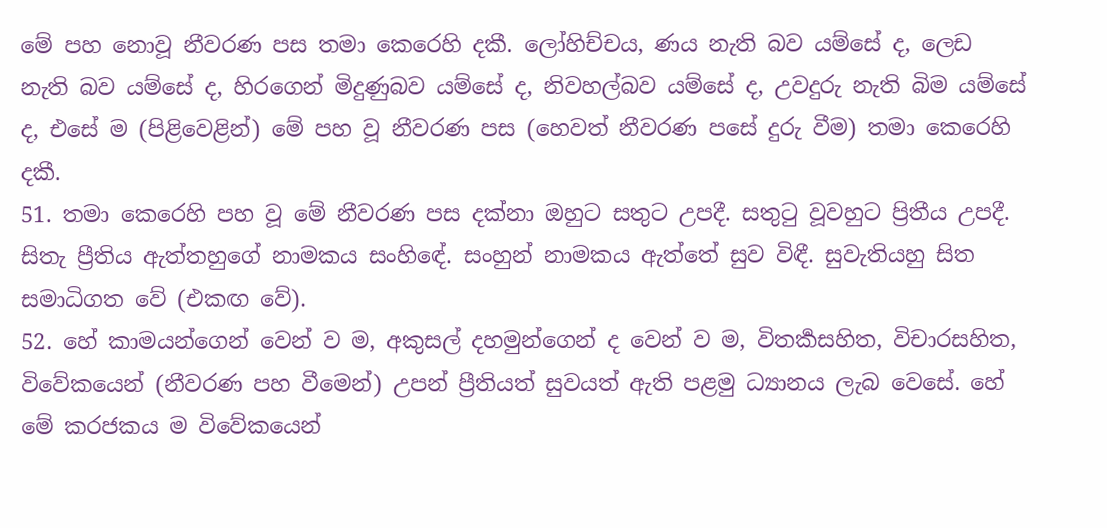මේ පහ නොවූ නීවරණ පස තමා කෙරෙහි දකී. ලෝහිච්චය, ණය නැති බව යම්සේ ද, ලෙඩ නැති බව යම්සේ ද, හිරගෙන් මිදුණුබව යම්සේ ද, නිවහල්බව යම්සේ ද, උවදුරු නැති බිම යම්සේ ද, එසේ ම (පිළිවෙළින්) මේ පහ වූ නීවරණ පස (හෙවත් නීවරණ පසේ දුරු වීම) තමා කෙරෙහි දකී.
51. තමා කෙරෙහි පහ වූ මේ නීවරණ පස දක්නා ඔහුට සතුට උපදී. සතුටු වූවහුට ප්‍රිතීය උපදී. සිතැ ප්‍රීතිය ඇත්තහුගේ නාමකය සංහිඳේ. සංහුන් නාමකය ඇත්තේ සුව විඳී. සුවැතියහු සිත සමාධිගත වේ (එකඟ වේ).
52. හේ කාමයන්ගෙන් වෙන් ව ම, අකුසල් දහමුන්ගෙන් ද වෙන් ව ම, විතර්‍කසහිත, විචාරසහිත, විවේකයෙන් (නීවරණ පහ වීමෙන්) උපන් ප්‍රීතියත් සුවයත් ඇති පළමු ධ්‍යානය ලැබ වෙසේ. හේ මේ කරජකය ම විවේකයෙන්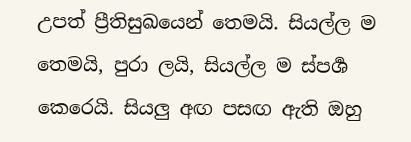උපත් ප්‍රීතිසුඛයෙන් තෙමයි. සියල්ල ම තෙමයි, පුරා ලයි, සියල්ල ම ස්පර්‍ශ කෙරෙයි. සියලු අඟ පසඟ ඇති ඔහු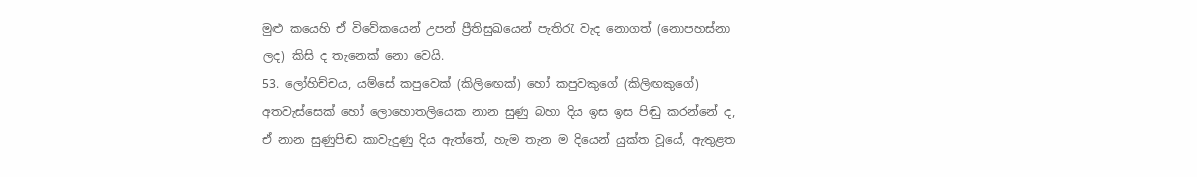මුළු කයෙහි ඒ විවේකයෙන් උපන් ප්‍රීතිසුඛයෙන් පැතිරැ වැද නොගත් (නොපහස්නා ලද) කිසි ද තැනෙක් නො වෙයි.
53. ලෝහිච්චය, යම්සේ කපුවෙක් (කිලිඟෙක්) හෝ කපුවකුගේ (කිලිඟකුගේ) අතවැස්සෙක් හෝ ලොහොතලියෙක නාන සුණු බහා දිය ඉස ඉස පිඬු කරන්නේ ද, ඒ නාන සුණුපිඬ කාවැදුණු දිය ඇත්තේ, හැම තැන ම දියෙන් යුක්ත වූයේ, ඇතුළත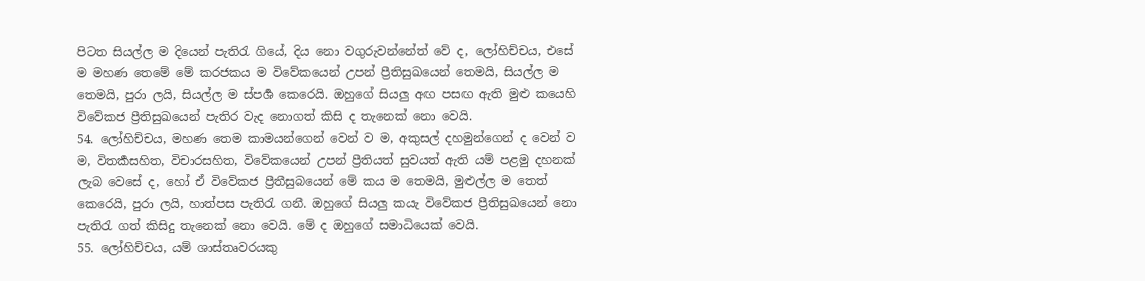පිටත සියල්ල ම දියෙන් පැතිරැ ගියේ, දිය නො වගුරුවන්නේත් වේ ද, ලෝහිච්චය, එසේ ම මහණ තෙමේ මේ කරජකය ම විවේකයෙන් උපන් ප්‍රීතිසුඛයෙන් තෙමයි, සියල්ල ම තෙමයි, පුරා ලයි, සියල්ල ම ස්පර්‍ශ කෙරෙයි. ඔහුගේ සියලු අඟ පසඟ ඇති මුළු කයෙහි විවේකජ ප්‍රීතිසුඛයෙන් පැතිර වැද නොගත් කිසි ද තැනෙක් නො වෙයි.
54. ලෝහිච්චය, මහණ තෙම කාමයන්ගෙන් වෙන් ව ම, අකුසල් දහමුන්ගෙන් ද වෙන් ව ම, විතර්‍කසහිත, විචාරසහිත, විවේකයෙන් උපන් ප්‍රීතියත් සුවයත් ඇති යම් පළමු දහනක් ලැබ වෙසේ ද, හෝ ඒ විවේකජ ප්‍රීතීසුබයෙන් මේ කය ම තෙමයි, මුළුල්ල ම තෙත් කෙරෙයි, පුරා ලයි, හාත්පස පැතිරැ ගනී. ඔහුගේ සියලු කයැ විවේකජ ප්‍රීතිසුඛයෙන් නො පැතිරැ ගත් කිසිදු තැනෙක් නො වෙයි. මේ ද ඔහුගේ සමාධියෙක් වෙයි.
55. ලෝහිච්චය, යම් ශාස්තෘවරයකු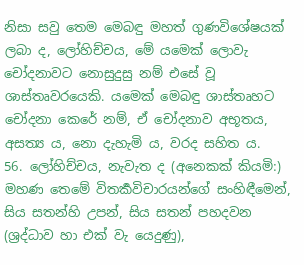නිසා සවු තෙම මෙබඳු මහත් ගුණවිශේෂයක් ලබා ද, ලෝහිච්චය, මේ යමෙක් ලොවැ චෝදනාවට නොසුදුසු නම් එසේ වූ ශාස්තෘවරයෙකි. යමෙක් මෙබඳු ශාස්තෘහට චෝදනා කෙරේ නම්, ඒ චෝදනාව අභූතය, අසත්‍ය ය, නො දැහැමි ය, වරද සහිත ය.
56. ලෝහිච්චය, නැවැත ද (අනෙකක් කියමි:) මහණ තෙමේ විතර්‍කවිචාරයන්ගේ සංහිඳීමෙන්, සිය සතන්හි උපන්, සිය සතන් පහදවන (ශ්‍රද්ධාව හා එක් වැ යෙදුණු),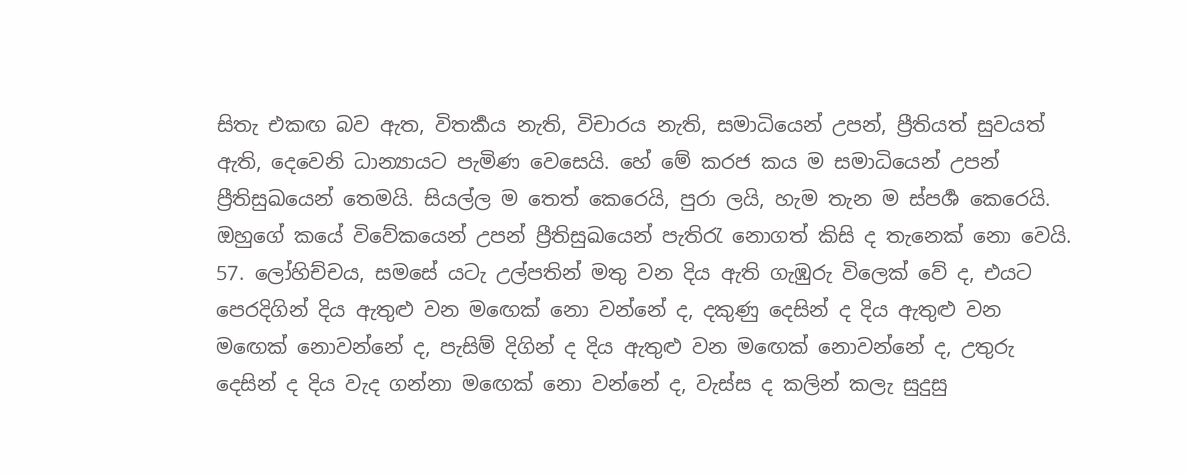සිතැ එකඟ බව ඇත, විතර්‍කය නැති, විචාරය නැති, සමාධියෙන් උපන්, ප්‍රීතියත් සුවයත් ඇති, දෙවෙනි ධාන්‍යායට පැමිණ වෙසෙයි. හේ මේ කරජ කය ම සමාධියෙන් උපන් ප්‍රීතිසුඛයෙන් තෙමයි. සියල්ල ම තෙත් කෙරෙයි, පුරා ලයි, හැම තැන ම ස්පර්‍ශ කෙරෙයි. ඔහුගේ කයේ විවේකයෙන් උපන් ප්‍රීතිසුඛයෙන් පැතිරැ නොගත් කිසි ද තැනෙක් නො වෙයි.
57. ලෝහිච්චය, සමසේ යටැ උල්පතින් මතු වන දිය ඇති ගැඹුරු විලෙක් වේ ද, එයට පෙරදිගින් දිය ඇතුළු වන මඟෙක් නො වන්නේ ද, දකුණු දෙසින් ද දිය ඇතුළු වන මඟෙක් නොවන්නේ ද, පැසිම් දිගින් ද දිය ඇතුළු වන මඟෙක් නොවන්නේ ද, උතුරු දෙසින් ද දිය වැද ගන්නා මඟෙක් නො වන්නේ ද, වැස්ස ද කලින් කලැ සුදුසු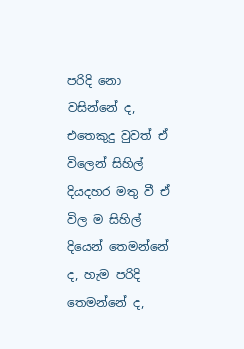පරිදි නො වසින්නේ ද, එතෙකුදු වුවත් ඒ විලෙන් සිහිල් දියදහර මතු වී ඒ විල ම සිහිල් දියෙන් තෙමන්නේ ද, හැම පරිදි තෙමන්නේ ද,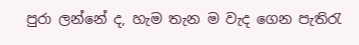පුරා ලන්නේ ද, හැම තැන ම වැද ගෙන පැතිරැ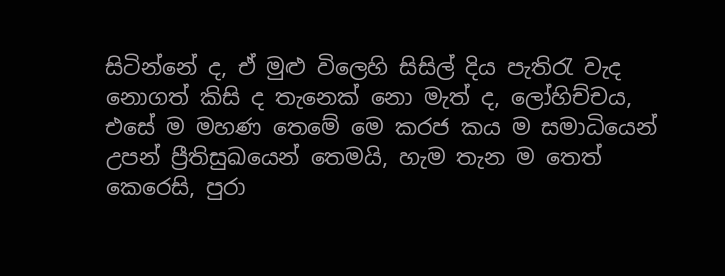සිටින්නේ ද, ඒ මුළු විලෙහි සිසිල් දිය පැතිරැ වැද නොගත් කිසි ද තැනෙක් නො මැත් ද, ලෝහිච්චය, එසේ ම මහණ තෙමේ මෙ කරජ කය ම සමාධියෙන් උපන් ප්‍රීතිසුඛයෙන් තෙමයි, හැම තැන ම තෙත් කෙරෙසි, පුරා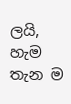ලයි, හැම තැන ම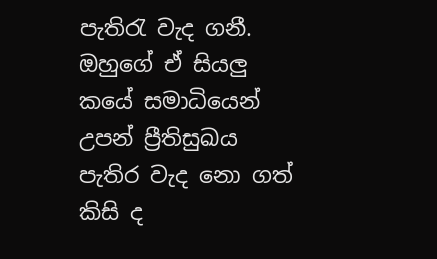පැතිරැ වැද ගනී. ඔහුගේ ඒ සියලු කයේ සමාධියෙන් උපන් ප්‍රීතිසුඛය පැතිර වැද නො ගත් කිසි ද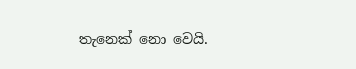තැනෙක් නො වෙයි.